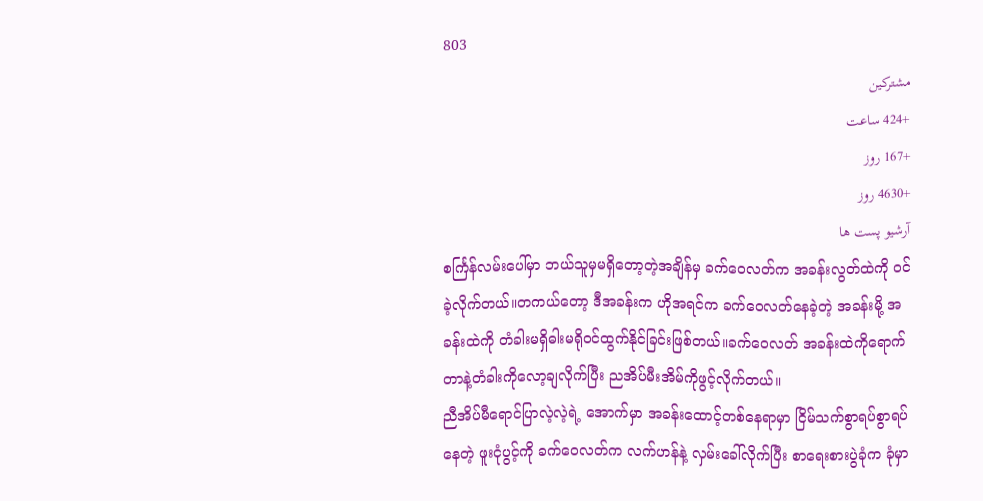803
مشترکین
+424 ساعت
+167 روز
+4630 روز
آرشیو پست ها
စင်္ကြန်လမ်းပေါ်မှာ ဘယ်သူမှမရှိတော့တဲ့အချိန်မှ ခက်ဝေလတ်က အခန်းလွတ်ထဲကို ဝင်ခဲ့လိုက်တယ်။တကယ်တော့ ဒီအခန်းက ဟိုအရင်က ခက်ဝေလတ်နေခဲ့တဲ့ အခန်းမို့ အခန်းထဲကို တံခါးမရှိဓါးမရိုဝင်ထွက်နိုင်ခြင်းဖြစ်တယ်။ခက်ဝေလတ် အခန်းထဲကိုရောက်တာနဲ့တံခါးကိုလော့ချလိုက်ပြီး ညအိပ်မီးအိမ်ကိုဖွင့်လိုက်တယ်။
ညီအိပ်မီရောင်ပြာလဲ့လဲ့ရဲ့ အောက်မှာ အခန်းထောင့်တစ်နေရာမှာ ငြိမ်သက်စွာရပ်စွာရပ်နေတဲ့ ဖူးငုံပွင့်ကို ခက်ဝေလတ်က လက်ဟန်နဲ့ လှမ်းခေါ်လိုက်ပြီး စာရေးစားပွဲခုံက ခုံမှာ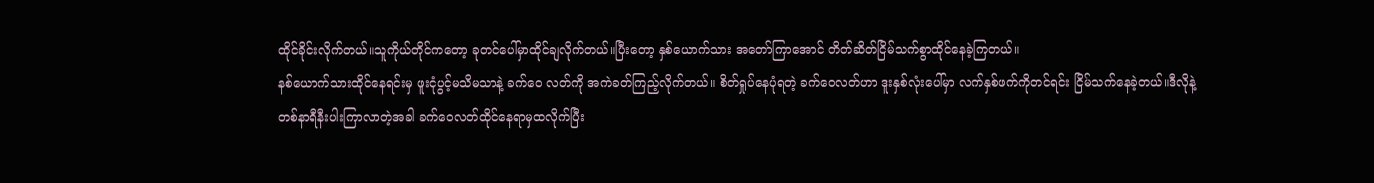ထိုင်ခိုင်းလိုက်တယ်။သူကိုယ်တိုင်ကတော့ ခုတင်ပေါ်မှာထိုင်ချလိုက်တယ်။ပြီးတော့ နှစ်ယောက်သား အတော်ကြာအောင် တိတ်ဆိတ်ငြိမ်သက်စွာထိုင်နေခဲ့ကြတယ်။
နစ်ယောက်သားထိုင်နေရင်းမှ ဖူးငုံပွင့်မသိမသာနဲ့ ခက်ဝေ လတ်ကို အကဲခတ်ကြည့်လိုက်တယ်။ စိတ်ရှုပ်နေပုံရတဲ့ ခက်ဝေလတ်ဟာ ဒူးနှစ်လုံးပေါ်မှာ လက်နှစ်ဖက်ကိုတင်ရင်း ငြိမ်သက်နေခဲ့တယ်။ဒီလိုနဲ့ တစ်နာရီနီးပါးကြာလာတဲ့အခါ ခက်ဝေလတ်ထိုင်နေရာမှထလိုက်ပြီး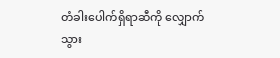တံခါးပေါက်ရှိရာဆီကို လျှောက်သွား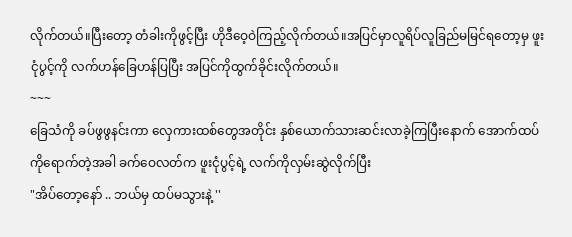လိုက်တယ်။ပြီးတော့ တံခါးကိုဖွင့်ပြီး ဟိုဒီဝေ့ဝဲကြည့်လိုက်တယ်။အပြင်မှာလူရိပ်လူခြည်မမြင်ရတော့မှ ဖူးငုံပွင့်ကို လက်ဟန်ခြေဟန်ပြပြီး အပြင်ကိုထွက်ခိုင်းလိုက်တယ်။
~~~
ခြေသံကို ခပ်ဖွဖွနင်းကာ လှေကားထစ်တွေအတိုင်း နှစ်ယောက်သားဆင်းလာခဲ့ကြပြီးနောက် အောက်ထပ်ကိုရောက်တဲ့အခါ ခက်ဝေလတ်က ဖူးငုံပွင့်ရဲ့ လက်ကိုလှမ်းဆွဲလိုက်ပြီး
"အိပ်တော့နော် .. ဘယ်မှ ထပ်မသွားနဲ့ ''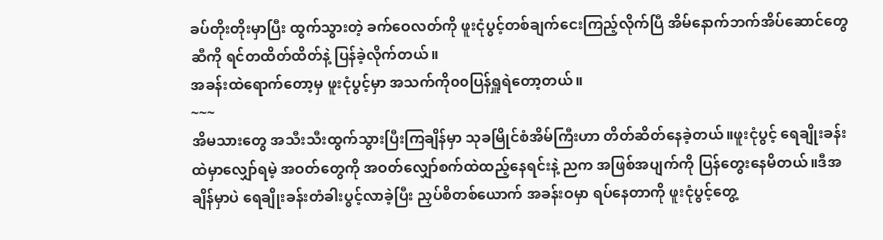ခပ်တိုးတိုးမှာပြီး ထွက်သွားတဲ့ ခက်ဝေလတ်ကို ဖူးငုံပွင့်တစ်ချက်ငေးကြည့်လိုက်ပြီ အိမ်နောက်ဘက်အိပ်ဆောင်တွေဆီကို ရင်တထိတ်ထိတ်နဲ့ ပြန်ခဲ့လိုက်တယ်။
အခန်းထဲရောက်တော့မှ ဖူးငုံပွင့်မှာ အသက်ကို၀၀ပြန်ရှူရဲတော့တယ်။
~~~
အိမသားတွေ အသီးသီးထွက်သွားပြီးကြချိန်မှာ သုခမြိုင်စံအိမ်ကြီးဟာ တိတ်ဆိတ်နေခဲ့တယ်။ဖူးငုံပွင့် ရေချိုးခန်းထဲမှာလျှော်ရမဲ့ အဝတ်တွေကို အဝတ်လျှော်စက်ထဲထည့်နေရင်းနဲ့ ညက အဖြစ်အပျက်ကို ပြန်တွေးနေမိတယ်။ဒီအချိန်မှာပဲ ရေချိုးခန်းတံခါးပွင့်လာခဲ့ပြီး ညှပ်စိတစ်ယောက် အခန်းဝမှာ ရပ်နေတာကို ဖူးငုံပွင့်တွေ့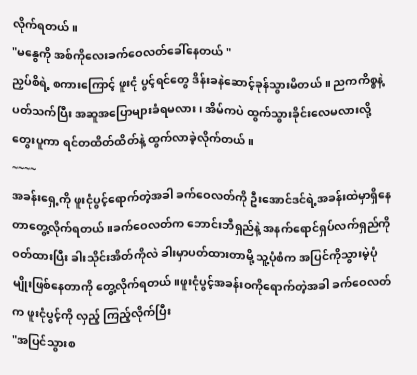လိုက်ရတယ်။
"မနွေကို အစ်ကိုလေးခက်ဝေလတ်ခေါ်နေတယ် "
ညှပ်စိရဲ့ စကားကြောင့် ဖူးငုံ ပွင့်ရင်တွေ ဒိန်းခနဲဆောင့်ခုန်သွားမိတယ် ။ ညကကိစ္စနဲ့ ပတ်သက်ပြီး အဆူအပြောများခံရမလား၊ အိမ်ကပဲ ထွက်သွားခိုင်းလေမလားလို့ တွေးပူကာ ရင်တထိတ်ထိတ်နဲ့ ထွက်လာခဲ့လိုက်တယ်။
~~~~
အခန်းရှေ့ကို ဖူးငုံပွင့်ရောက်တဲ့အခါ ခက်ဝေလတ်ကို ဦးအောင်ဒင်ရဲ့အခန်းထဲမှာရှိနေတာတွေ့လိုက်ရတယ်။ခက်ဝေလတ်က ဘောင်းဘီရှည်နဲ့ အနက်ရောင်ရှပ်လက်ရှည်ကိုဝတ်ထားပြီး ခါးသိုင်းအိတ်ကိုလဲ ခါးမှာပတ်ထားတာမို့ သူ့ပုံစံက အပြင်ကိုသွားမဲ့ပုံမျိုးဖြစ်နေတာကို တွေ့လိုက်ရတယ်။ဖူးငုံပွင့်အခန်းဝကိုရောက်တဲ့အခါ ခက်ဝေလတ်က ဖူးငုံပွင့်ကို လှည့် ကြည့်လိုက်ပြီး
"အပြင်သွားစ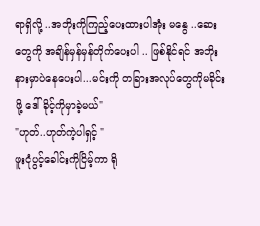ရာရှိလို့ ..အဘိုးကိုကြည့်ပေးထားပါအုံး မနွေ ..ဆေးတွေကို အချိန်မှန်မှန်တိုက်ပေးပါ .. ဖြစ်နိုင်ရင် အဘိုးနားမှာပဲနေပေးပါ...မင်းကို တခြားအလုပ်တွေကိုမခိုင်းဖို့ ဒေါ်ခိုင့်ကိုမှာခဲ့မယ်"
"ဟုတ်..ဟုတ်ကဲ့ပါရှင့် "
ဖူးငုံပွင့်ခေါင်းကိုငြိမ့်ကာ ရို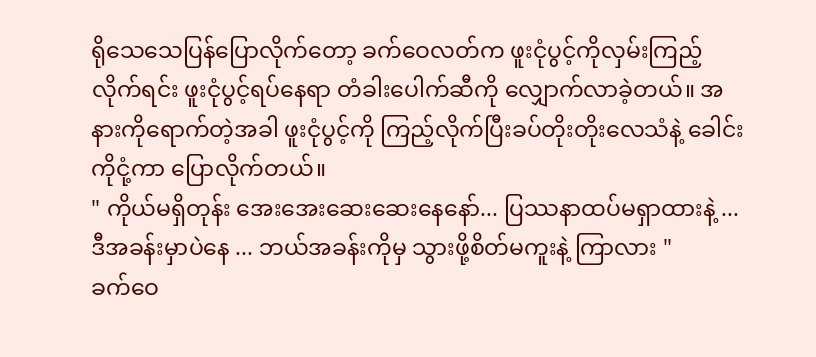ရိုသေသေပြန်ပြောလိုက်တော့ ခက်ဝေလတ်က ဖူးငုံပွင့်ကိုလှမ်းကြည့်လိုက်ရင်း ဖူးငုံပွင့်ရပ်နေရာ တံခါးပေါက်ဆီကို လျှောက်လာခဲ့တယ်။ အနားကိုရောက်တဲ့အခါ ဖူးငုံပွင့်ကို ကြည့်လိုက်ပြီးခပ်တိုးတိုးလေသံနဲ့ ခေါင်းကိုငုံ့ကာ ပြောလိုက်တယ်။
" ကိုယ်မရှိတုန်း အေးအေးဆေးဆေးနေနော်... ပြဿနာထပ်မရှာထားနဲ့ ...ဒီအခန်းမှာပဲနေ ... ဘယ်အခန်းကိုမှ သွားဖို့စိတ်မကူးနဲ့ ကြာလား "
ခက်ဝေ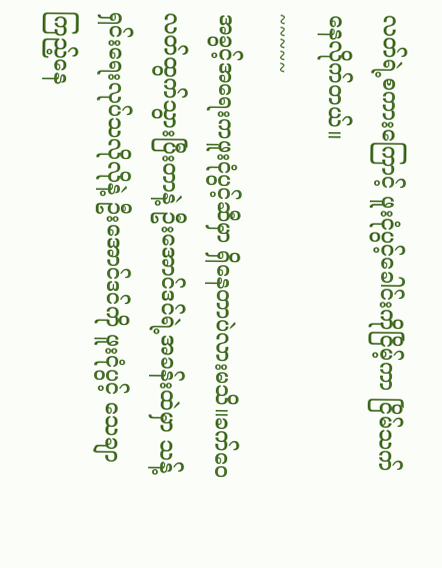လတ်ရဲ့စကားကြောင့် ဖူးငုံပွင့်ခေါင်းကိုငြိမ့်ကာ ငြိမ်သက်နေလိုက်တယ်။
~~~~~
အခွင့်အရေးကဖူးငုံပွင့်ဆီမှာ ရှိနေတာပဲလားမသိ။ခက်ဝေလတ်ထွက်သွားပြီးတာနဲ့ ဦးအောင်ဒင်ရဲ့အခန်းထဲမှာ သန့်ရှင်းရေးလုပ်သလိုလိုနဲ့ ဦးအောင်ဒင်ကို ဖူးငုံပွင့် သေချာကြည့်နေ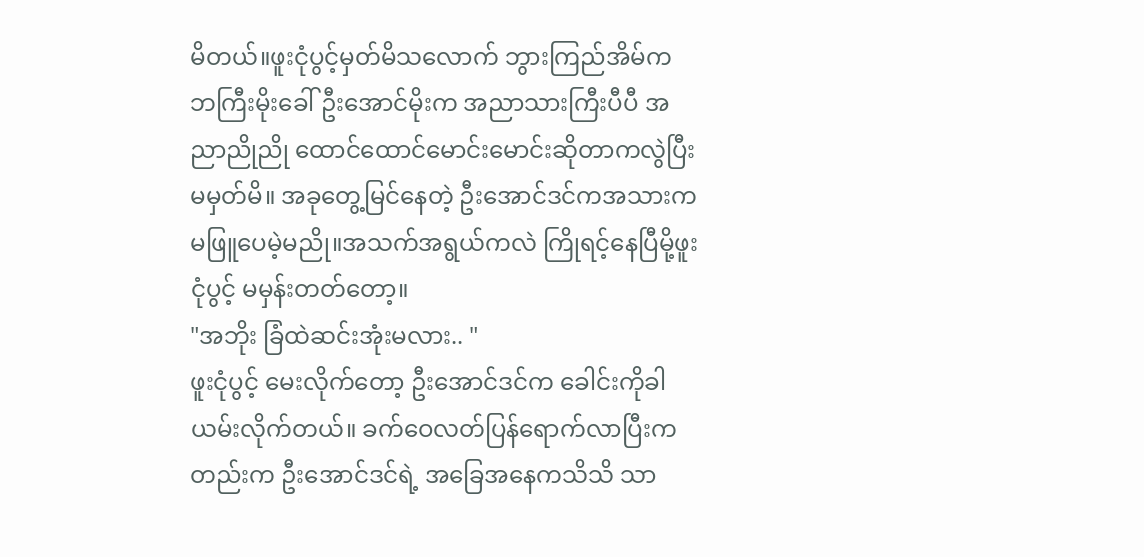မိတယ်။ဖူးငုံပွင့်မှတ်မိသလောက် ဘွားကြည်အိမ်က ဘကြီးမိုးခေါ်ဦးအောင်မိုးက အညာသားကြီးပီပီ အညာညိုညို ထောင်ထောင်မောင်းမောင်းဆိုတာကလွဲပြီး မမှတ်မိ။ အခုတွေ့မြင်နေတဲ့ ဦးအောင်ဒင်ကအသားက မဖြူပေမဲ့မညို။အသက်အရွယ်ကလဲ ကြိုရင့်နေပြီမို့ဖူးငုံပွင့် မမှန်းတတ်တော့။
"အဘိုး ခြံထဲဆင်းအုံးမလား.. "
ဖူးငုံပွင့် မေးလိုက်တော့ ဦးအောင်ဒင်က ခေါင်းကိုခါယမ်းလိုက်တယ်။ ခက်ဝေလတ်ပြန်ရောက်လာပြီးကတည်းက ဦးအောင်ဒင်ရဲ့ အခြေအနေကသိသိ သာ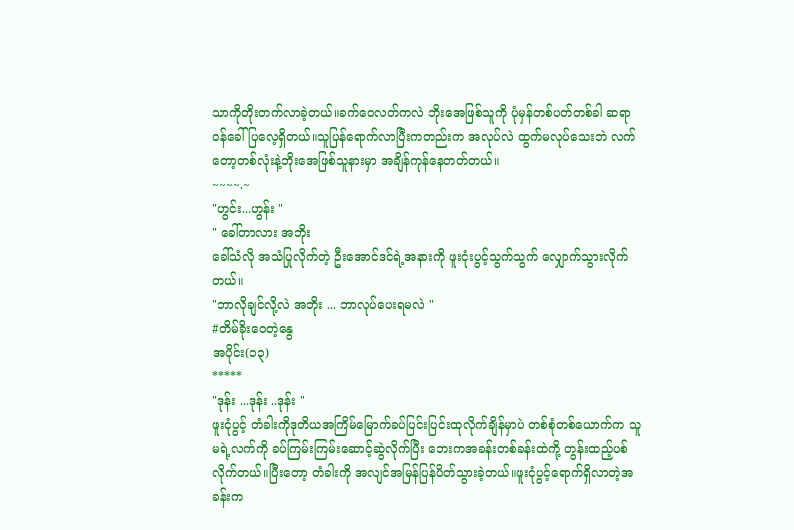သာကိုတိုးတက်လာခဲ့တယ်။ခက်ဝေလတ်ကလဲ ဘိုးအေဖြစ်သူကို ပုံမှန်တစ်ပတ်တစ်ခါ ဆရာဝန်ခေါ်ပြလေ့ရှိတယ်။သူပြန်ရောက်လာပြီးကတည်းက အလုပ်လဲ ထွက်မလုပ်သေးဘဲ လက်တော့တစ်လုံးနဲ့ဘိုးအေဖြစ်သူနားမှာ အချိန်ကုန်နေတတ်တယ်။
~~~~.~
"ဟွင်း...ဟွန်း "
" ခေါ်တာလား အဘိုး
ခေါ်သံလို အသံပြုလိုက်တဲ့ ဦးအောင်ဒင်ရဲ့အနားကို ဖူးငုံးပွင့်သွက်သွက် လျှောက်သွားလိုက်တယ်။
"ဘာလိုချင်လို့လဲ အဘိုး ... ဘာလုပ်ပေးရမလဲ "
#တိမ်ခိုးဝေတဲ့နွေ
အပိုင်း(၁၃)
*****
"ဒုန်း ...ဒုန်း ..ဒုန်း "
ဖူးငုံပွင့် တံခါးကိုဒုတိယအကြိမ်မြောက်ခပ်ပြင်းပြင်းထုလိုက်ချိန်မှာပဲ တစ်စုံတစ်ယောက်က သူမရဲ့လက်ကို ခပ်ကြမ်းကြမ်းဆောင့်ဆွဲလိုက်ပြီး ဘေးကအခန်းတစ်ခန်းထဲကို့ တွန်းထည့်ပစ်လိုက်တယ်။ပြီးတော့ တံခါးကို အလျင်အမြန်ပြန်ပိတ်သွားခဲ့တယ်။ဖူးငုံပွင့်ရောက်ရှိလာတဲ့အခန်းက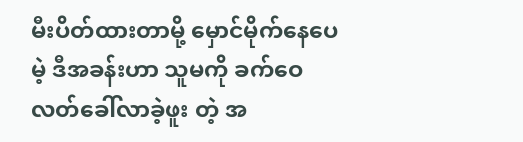မီးပိတ်ထားတာမို့ မှောင်မိုက်နေပေမဲ့ ဒီအခန်းဟာ သူမကို ခက်ဝေလတ်ခေါ်လာခဲ့ဖူး တဲ့ အ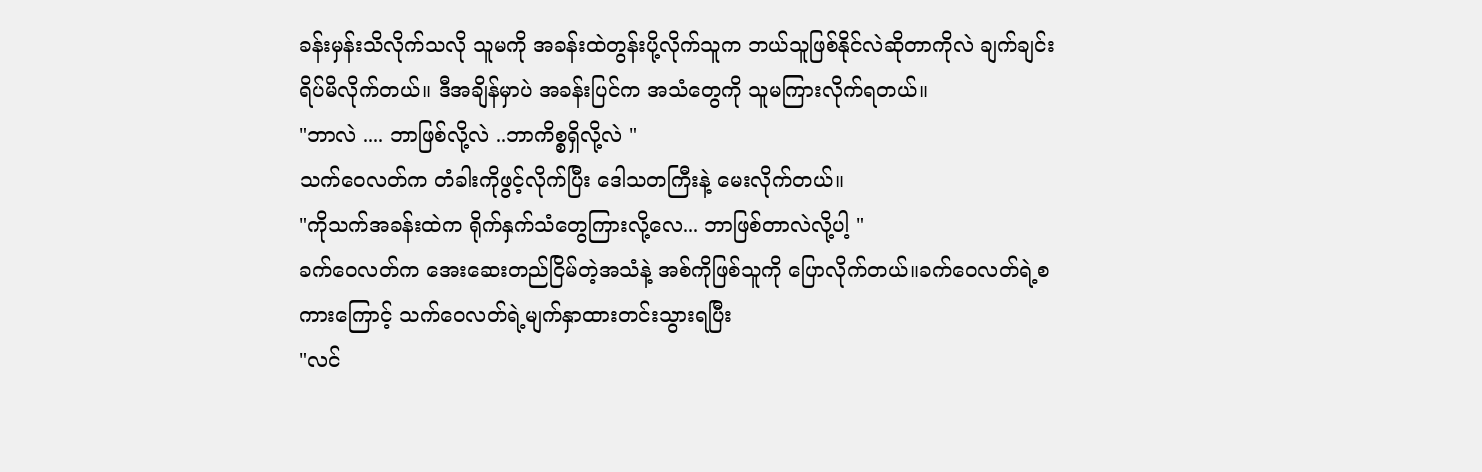ခန်းမှန်းသိလိုက်သလို သူမကို အခန်းထဲတွန်းပို့လိုက်သူက ဘယ်သူဖြစ်နိုင်လဲဆိုတာကိုလဲ ချက်ချင်းရိပ်မိလိုက်တယ်။ ဒီအချိန်မှာပဲ အခန်းပြင်က အသံတွေကို သူမကြားလိုက်ရတယ်။
"ဘာလဲ .... ဘာဖြစ်လို့လဲ ..ဘာကိစ္စရှိလို့လဲ "
သက်ဝေလတ်က တံခါးကိုဖွင့်လိုက်ပြီး ဒေါသတကြီးနဲ့ မေးလိုက်တယ်။
"ကိုသက်အခန်းထဲက ရိုက်နှက်သံတွေကြားလို့လေ... ဘာဖြစ်တာလဲလို့ပါ့ "
ခက်ဝေလတ်က အေးဆေးတည်ငြိမ်တဲ့အသံနဲ့ အစ်ကိုဖြစ်သူကို ပြောလိုက်တယ်။ခက်ဝေလတ်ရဲ့စကားကြောင့် သက်ဝေလတ်ရဲ့မျက်နှာထားတင်းသွားရပြီး
"လင်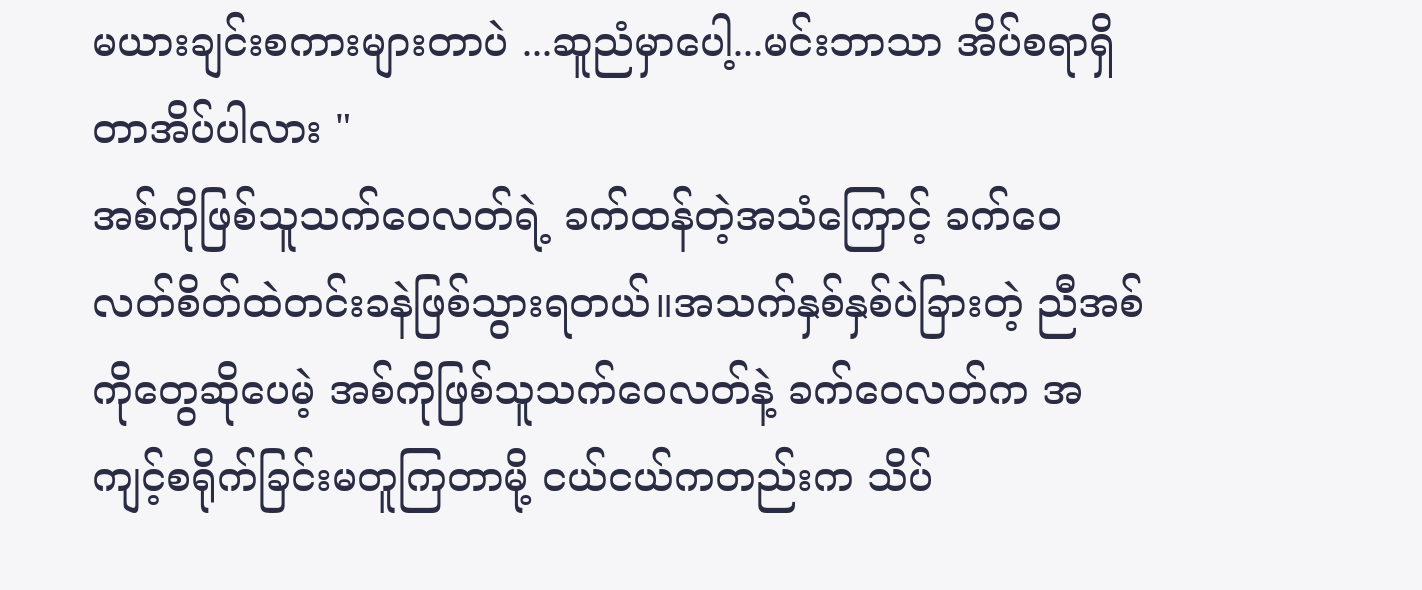မယားချင်းစကားများတာပဲ ...ဆူညံမှာပေါ့...မင်းဘာသာ အိပ်စရာရှိတာအိပ်ပါလား "
အစ်ကိုဖြစ်သူသက်ဝေလတ်ရဲ့ ခက်ထန်တဲ့အသံကြောင့် ခက်ဝေလတ်စိတ်ထဲတင်းခနဲဖြစ်သွားရတယ်။အသက်နှစ်နှစ်ပဲခြားတဲ့ ညီအစ်ကိုတွေဆိုပေမဲ့ အစ်ကိုဖြစ်သူသက်ဝေလတ်နဲ့ ခက်ဝေလတ်က အကျင့်စရိုက်ခြင်းမတူကြတာမို့ ငယ်ငယ်ကတည်းက သိပ်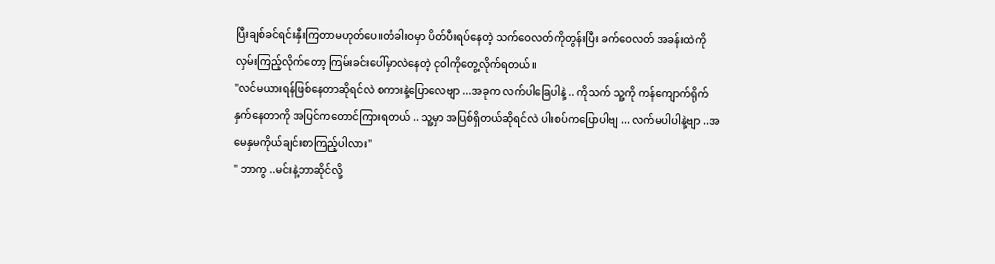ပြီးချစ်ခင်ရင်းနှီးကြတာမဟုတ်ပေ။တံခါးဝမှာ ပိတ်ပီးရပ်နေတဲ့ သက်ဝေလတ်ကိုတွန်းပြီး ခက်ဝေလတ် အခန်းထဲကိုလှမ်းကြည့်လိုက်တော့ ကြမ်းခင်းပေါ်မှာလဲနေတဲ့ ငုဝါကိုတွေ့လိုက်ရတယ်။
"လင်မယားရန်ဖြစ်နေတာဆိုရင်လဲ စကားနဲ့ပြောလေဗျာ ...အခုက လက်ပါခြေပါနဲ့ .. ကိုသက် သူ့ကို ကန်ကျောက်ရိုက်နှက်နေတာကို အပြင်ကတောင်ကြားရတယ် .. သူ့မှာ အပြစ်ရှိတယ်ဆိုရင်လဲ ပါးစပ်ကပြောပါဗျ ... လက်မပါပါနဲ့ဗျာ ..အမေနှမကိုယ်ချင်းစာကြည့်ပါလား"
" ဘာကွ ..မင်းနဲ့ဘာဆိုင်လို့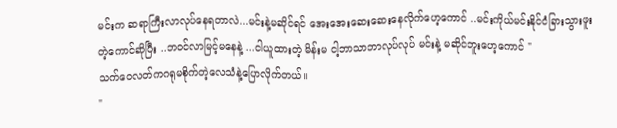မင်းက ဆရာကြီးလာလုပ်နေရတာလဲ...မင်းနဲ့မဆိုင်ရင် အေးအေးဆေးဆေးနေလိုက်ဟေ့ကောင် ..မင်းကိုယ်မင်းနိုင်ငံခြားသွားဖူးတဲ့ကောင်ဆိုပြီး ..ဘ၀င်လာမြင့်မနေနဲ့ ...ငါယူထားတဲ့ မိန်းမ ငါ့ဘာသာဘာလုပ်လုပ် မင်းနဲ့ မဆိုင်ဘူးဟေ့ကောင် "
သက်ဝေလတ်ကဂရုမစိုက်တဲ့လေသံနဲ့ပြောလိုက်တယ်။
"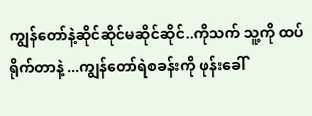ကျွန်တော်နဲ့ဆိုင်ဆိုင်မဆိုင်ဆိုင်..ကိုသက် သူ့ကို ထပ်ရိုက်တာနဲ့ ...ကျွန်တော်ရဲစခန်းကို ဖုန်းခေါ်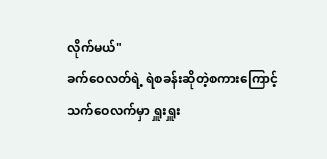လိုက်မယ်"
ခက်ဝေလတ်ရဲ့ ရဲစခန်းဆိုတဲ့စကားကြောင့် သက်ဝေလက်မှာ ရှူးရှူး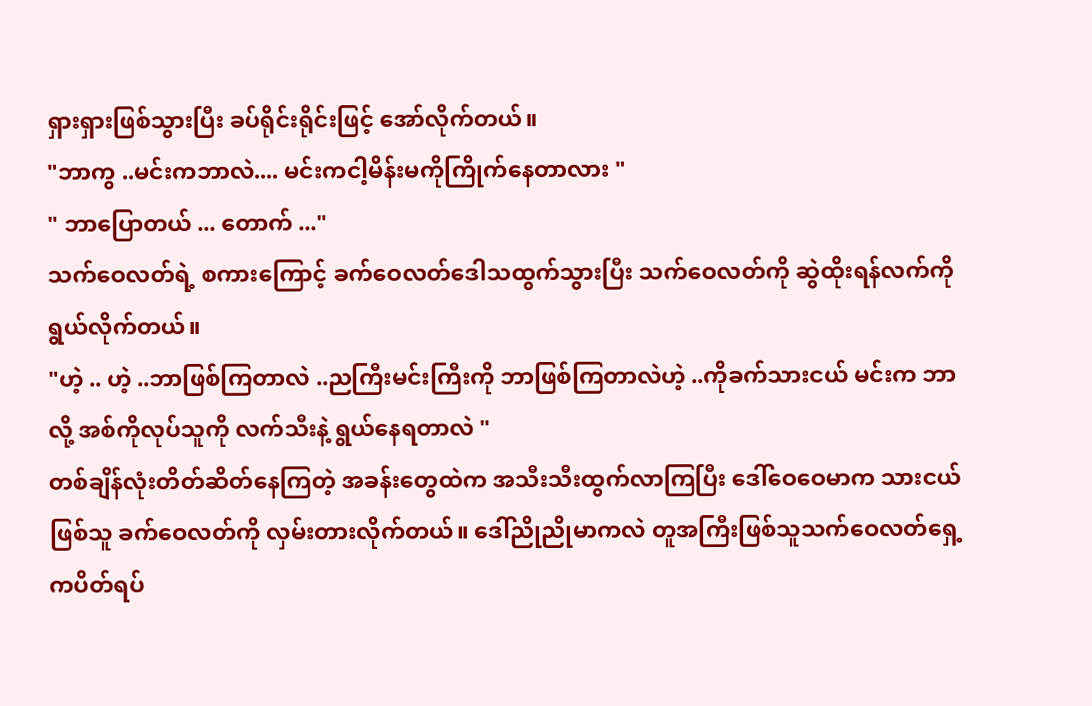ရှားရှားဖြစ်သွားပြီး ခပ်ရိုင်းရိုင်းဖြင့် အော်လိုက်တယ်။
"ဘာကွ ..မင်းကဘာလဲ.... မင်းကငါ့မိန်းမကိုကြိုက်နေတာလား "
" ဘာပြောတယ် ... တောက် ..."
သက်ဝေလတ်ရဲ့ စကားကြောင့် ခက်ဝေလတ်ဒေါသထွက်သွားပြီး သက်ဝေလတ်ကို ဆွဲထိုးရန်လက်ကိုရွယ်လိုက်တယ်။
"ဟဲ့ .. ဟဲ့ ..ဘာဖြစ်ကြတာလဲ ..ညကြီးမင်းကြီးကို ဘာဖြစ်ကြတာလဲဟဲ့ ..ကိုခက်သားငယ် မင်းက ဘာလို့ အစ်ကိုလုပ်သူကို လက်သီးနဲ့ ရွယ်နေရတာလဲ "
တစ်ချိန်လုံးတိတ်ဆိတ်နေကြတဲ့ အခန်းတွေထဲက အသီးသီးထွက်လာကြပြီး ဒေါ်ဝေဝေမာက သားငယ်ဖြစ်သူ ခက်ဝေလတ်ကို လှမ်းတားလိုက်တယ်။ ဒေါ်ညိုညိုမာကလဲ တူအကြီးဖြစ်သူသက်ဝေလတ်ရှေ့ကပိတ်ရပ်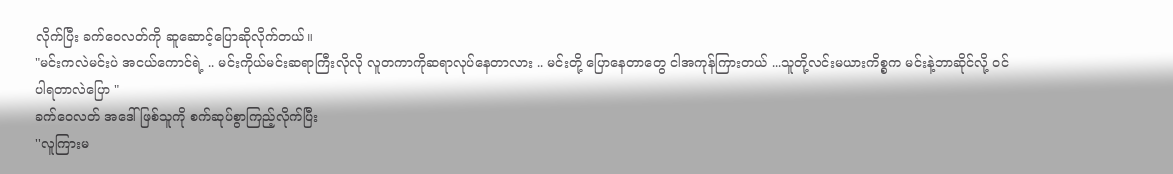လိုက်ပြီး ခက်ဝေလတ်ကို ဆူဆောင့်ပြောဆိုလိုက်တယ်။
"မင်းကလဲမင်းပဲ အငယ်ကောင်ရဲ့ .. မင်းကိုယ်မင်းဆရာကြီးလိုလို လူတကာကိုဆရာလုပ်နေတာလား .. မင်းတို့ ပြောနေတာတွေ ငါအကုန်ကြားတယ် ...သူတို့လင်းမယားကိစ္စက မင်းနဲ့ဘာဆိုင်လို့ ၀င်ပါရတာလဲပြော "
ခက်ဝေလတ် အဒေါ်ဖြစ်သူကို စက်ဆုပ်စွာကြည့်လိုက်ပြီး
''လူကြားမ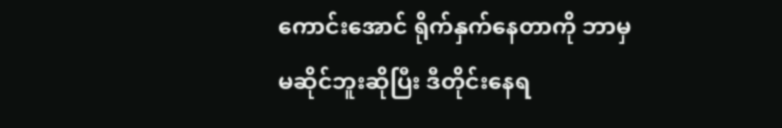ကောင်းအောင် ရိုက်နှက်နေတာကို ဘာမှမဆိုင်ဘူးဆိုပြီး ဒီတိုင်းနေရ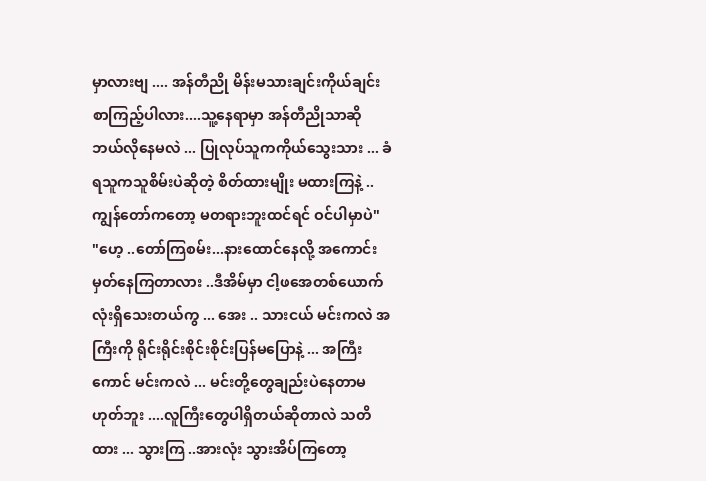မှာလားဗျ .... အန်တီညို မိန်းမသားချင်းကိုယ်ချင်း စာကြည့်ပါလား....သူ့နေရာမှာ အန်တီညိုသာဆို ဘယ်လိုနေမလဲ ... ပြုလုပ်သူကကိုယ်သွေးသား ... ခံရသူကသူစိမ်းပဲဆိုတဲ့ စိတ်ထားမျိုး မထားကြနဲ့ ..ကျွန်တော်ကတော့ မတရားဘူးထင်ရင် ဝင်ပါမှာပဲ"
"ဟေ့ ..တော်ကြစမ်း...နားထောင်နေလို့ အကောင်းမှတ်နေကြတာလား ..ဒီအိမ်မှာ ငါ့ဖအေတစ်ယောက်လုံးရှိသေးတယ်ကွ ... အေး .. သားငယ် မင်းကလဲ အကြီးကို ရိုင်းရိုင်းစိုင်းစိုင်းပြန်မပြောနဲ့ ... အကြီးကောင် မင်းကလဲ ... မင်းတို့တွေချည်းပဲနေတာမဟုတ်ဘူး ....လူကြီးတွေပါရှိတယ်ဆိုတာလဲ သတိထား ... သွားကြ ..အားလုံး သွားအိပ်ကြတော့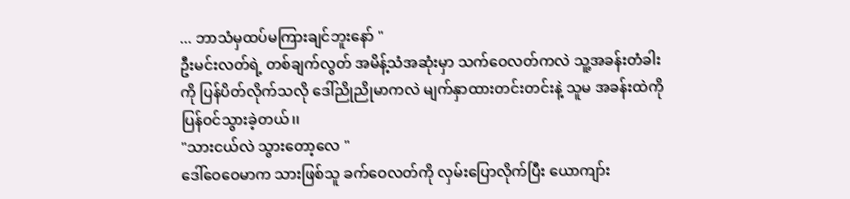... ဘာသံမှထပ်မကြားချင်ဘူးနော် "
ဦးမင်းလတ်ရဲ့ တစ်ချက်လွတ် အမိန့်သံအဆုံးမှာ သက်ဝေလတ်ကလဲ သူ့အခန်းတံခါးကို ပြန်ပိတ်လိုက်သလို ဒေါ်ညိုညိုမာကလဲ မျက်နှာထားတင်းတင်းနဲ့ သူမ အခန်းထဲကို ပြန်ဝင်သွားခဲ့တယ်၊၊
"သားငယ်လဲ သွားတော့လေ "
ဒေါ်ဝေဝေမာက သားဖြစ်သူ ခက်ဝေလတ်ကို လှမ်းပြောလိုက်ပြီး ယောကျာ်း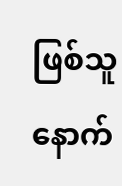ဖြစ်သူနောက်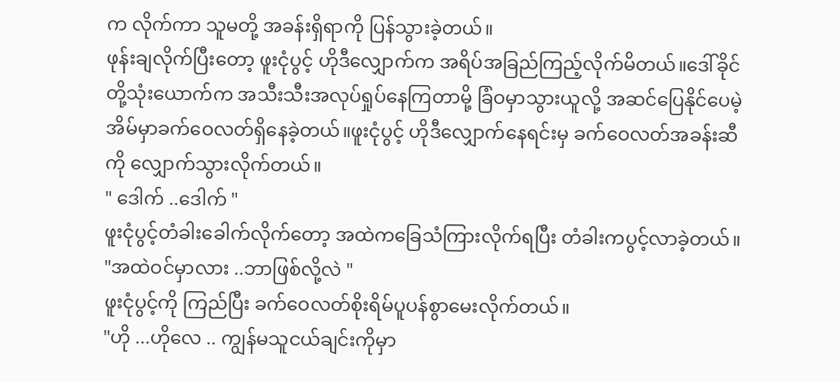က လိုက်ကာ သူမတို့ အခန်းရှိရာကို ပြန်သွားခဲ့တယ်။
ဖုန်းချလိုက်ပြီးတော့ ဖူးငုံပွင့် ဟိုဒီလျှောက်က အရိပ်အခြည်ကြည့်လိုက်မိတယ်။ဒေါ်ခိုင်တို့သုံးယောက်က အသီးသီးအလုပ်ရှုပ်နေကြတာမို့ ခြံဝမှာသွားယူလို့ အဆင်ပြေနိုင်ပေမဲ့ အိမ်မှာခက်ဝေလတ်ရှိနေခဲ့တယ်။ဖူးငုံပွင့် ဟိုဒီလျှောက်နေရင်းမှ ခက်ဝေလတ်အခန်းဆီကို လျှောက်သွားလိုက်တယ်။
" ဒေါက် ..ဒေါက် "
ဖူးငုံပွင့်တံခါးခေါက်လိုက်တော့ အထဲကခြေသံကြားလိုက်ရပြီး တံခါးကပွင့်လာခဲ့တယ်။
"အထဲဝင်မှာလား ..ဘာဖြစ်လို့လဲ "
ဖူးငုံပွင့်ကို ကြည်ပြီး ခက်ဝေလတ်စိုးရိမ်ပူပန်စွာမေးလိုက်တယ်။
"ဟို ...ဟိုလေ .. ကျွန်မသူငယ်ချင်းကိုမှာ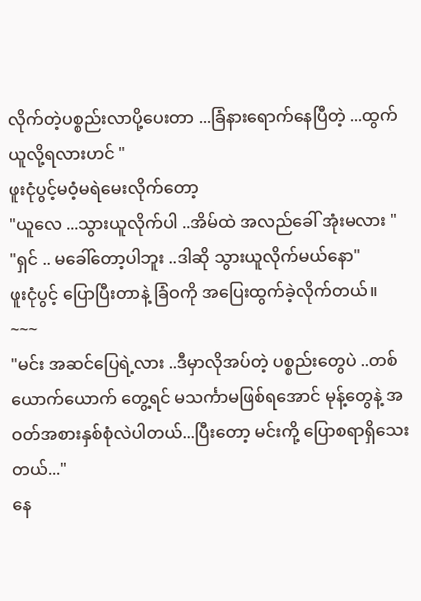လိုက်တဲ့ပစ္စည်းလာပို့ပေးတာ ...ခြံနားရောက်နေပြီတဲ့ ...ထွက်ယူလို့ရလားဟင် "
ဖူးငုံပွင့်မဝံ့မရဲမေးလိုက်တော့
"ယူလေ ...သွားယူလိုက်ပါ ..အိမ်ထဲ အလည်ခေါ် အုံးမလား "
"ရှင် .. မခေါ်တော့ပါဘူး ..ဒါဆို သွားယူလိုက်မယ်နော"
ဖူးငုံပွင့် ပြောပြီးတာနဲ့ ခြံဝကို အပြေးထွက်ခဲ့လိုက်တယ်။
~~~
"မင်း အဆင်ပြေရဲ့လား ..ဒီမှာလိုအပ်တဲ့ ပစ္စည်းတွေပဲ ..တစ်ယောက်ယောက် တွေ့ရင် မသင်္ကာမဖြစ်ရအောင် မုန့်တွေနဲ့ အဝတ်အစားနှစ်စုံလဲပါတယ်...ပြီးတော့ မင်းကို့ ပြောစရာရှိသေးတယ်..."
နေ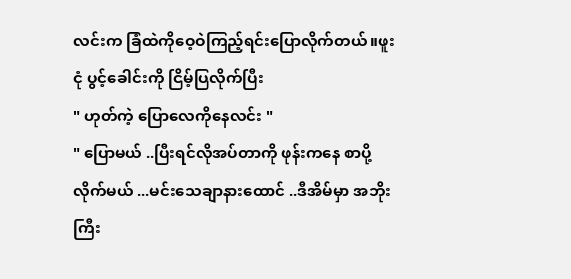လင်းက ခြံထဲကိုဝေ့ဝဲကြည့်ရင်းပြောလိုက်တယ်။ဖူးငုံ ပွင့်ခေါင်းကို ငြိမ့်ပြလိုက်ပြီး
" ဟုတ်ကဲ့ ပြောလေကိုနေလင်း "
" ပြောမယ် ..ပြီးရင်လိုအပ်တာကို ဖုန်းကနေ စာပို့လိုက်မယ် ...မင်းသေချာနားထောင် ..ဒီအိမ်မှာ အဘိုးကြီး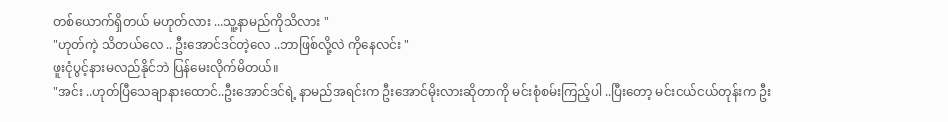တစ်ယောက်ရှိတယ် မဟုတ်လား ...သူ့နာမည်ကိုသိလား "
"ဟုတ်ကဲ့ သိတယ်လေ .. ဦးအောင်ဒင်တဲ့လေ ..ဘာဖြစ်လို့လဲ ကိုနေလင်း "
ဖူးငုံပွင့်နားမလည်နိုင်ဘဲ ပြန်မေးလိုက်မိတယ်။
"အင်း ..ဟုတ်ပြီသေချာနားထောင်..ဦးအောင်ဒင်ရဲ့ နာမည်အရင်းက ဦးအောင်မိုးလားဆိုတာကို မင်းစုံစမ်းကြည့်ပါ ..ပြီးတော့ မင်းငယ်ငယ်တုန်းက ဦး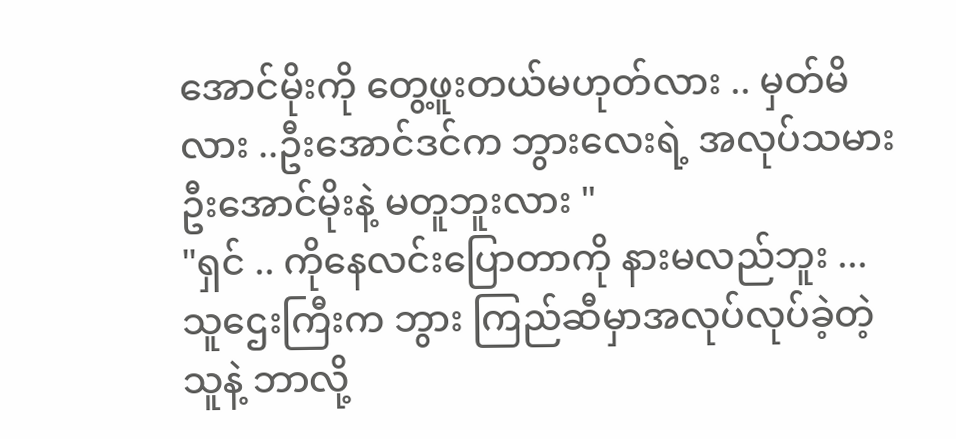အောင်မိုးကို တွေ့ဖူးတယ်မဟုတ်လား .. မှတ်မိလား ..ဦးအောင်ဒင်က ဘွားလေးရဲ့ အလုပ်သမားဦးအောင်မိုးနဲ့ မတူဘူးလား "
"ရှင် .. ကိုနေလင်းပြောတာကို နားမလည်ဘူး ...သူဌေးကြီးက ဘွား ကြည်ဆီမှာအလုပ်လုပ်ခဲ့တဲ့သူနဲ့ ဘာလို့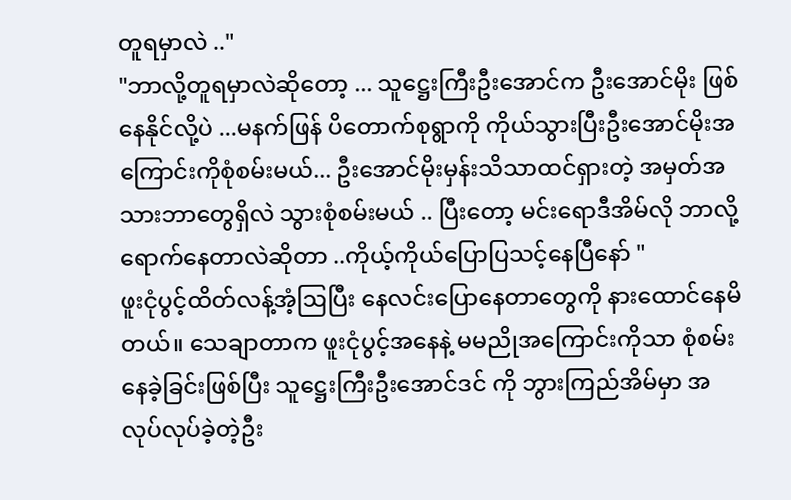တူရမှာလဲ .."
"ဘာလို့တူရမှာလဲဆိုတော့ ... သူဋ္ဌေးကြီးဦးအောင်က ဦးအောင်မိုး ဖြစ်နေနိုင်လို့ပဲ ...မနက်ဖြန် ပိတောက်စုရွာကို ကိုယ်သွားပြီးဦးအောင်မိုးအကြောင်းကိုစုံစမ်းမယ်... ဦးအောင်မိုးမှန်းသိသာထင်ရှားတဲ့ အမှတ်အသားဘာတွေရှိလဲ သွားစုံစမ်းမယ် .. ပြီးတော့ မင်းရောဒီအိမ်လို ဘာလို့ ရောက်နေတာလဲဆိုတာ ..ကိုယ့်ကိုယ်ပြောပြသင့်နေပြီနော် "
ဖူးငုံပွင့်ထိတ်လန့်အံ့ဩပြီး နေလင်းပြောနေတာတွေကို နားထောင်နေမိတယ်။ သေချာတာက ဖူးငုံပွင့်အနေနဲ့ မမညိုအကြောင်းကိုသာ စုံစမ်းနေခဲ့ခြင်းဖြစ်ပြီး သူဋ္ဌေးကြီးဦးအောင်ဒင် ကို ဘွားကြည်အိမ်မှာ အလုပ်လုပ်ခဲ့တဲ့ဦး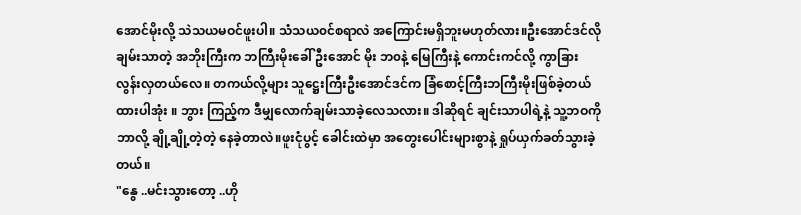အောင်မိုးလို့ သဲသယမဝင်ဖူးပါ။ သံသယ၀င်စရာလဲ အကြောင်းမရှိဘူးမဟုတ်လား။ဦးအောင်ဒင်လိုချမ်းသာတဲ့ အဘိုးကြီးက ဘကြီးမိုးခေါ် ဦးအောင် မိုး ဘ၀နဲ့ မြေကြီးနဲ့ ကောင်းကင်လို့ ကွာခြားလွန်းလှတယ်လေ။ တကယ်လို့များ သူဋ္ဌေးကြီးဦးအောင်ဒင်က ခြံစောင့်ကြီးဘကြီးမိုးဖြစ်ခဲ့တယ်ထားပါအုံး ။ ဘွား ကြည့်က ဒီမျှလောက်ချမ်းသာခဲ့လေသလား။ ဒါဆိုရင် ချင်းသာပါရဲ့နဲ့ သူ့ဘဝကိုဘာလို့ ချို့ချို့တဲ့တဲ့ နေခဲ့တာလဲ။ဖူးငုံပွင့် ခေါင်းထဲမှာ အတွေးပေါင်းများစွာနဲ့ ရှုပ်ယှက်ခတ်သွားခဲ့တယ်။
"နွေ ..မင်းသွားတော့ ..ဟို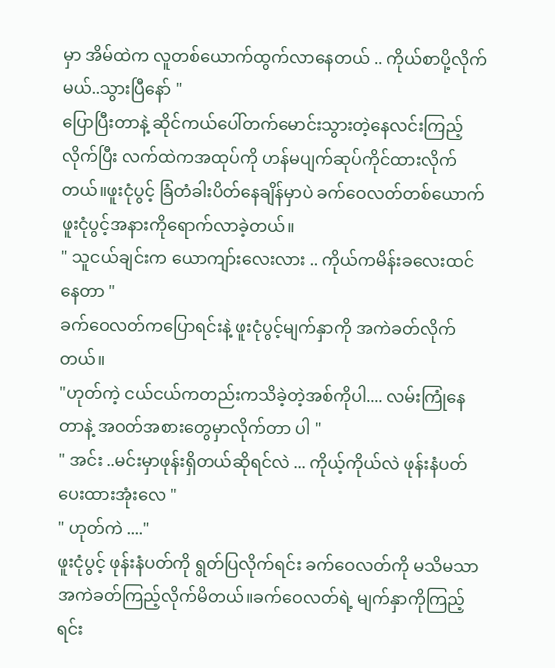မှာ အိမ်ထဲက လူတစ်ယောက်ထွက်လာနေတယ် .. ကိုယ်စာပို့လိုက်မယ်..သွားပြီနော် "
ပြောပြီးတာနဲ့ ဆိုင်ကယ်ပေါ်တက်မောင်းသွားတဲ့နေလင်းကြည့်လိုက်ပြီး လက်ထဲကအထုပ်ကို ဟန်မပျက်ဆုပ်ကိုင်ထားလိုက်တယ်။ဖူးငုံပွင့် ခြံတံခါးပိတ်နေချိန်မှာပဲ ခက်ဝေလတ်တစ်ယောက် ဖူးငုံပွင့်အနားကိုရောက်လာခဲ့တယ်။
" သူငယ်ချင်းက ယောကျာ်းလေးလား .. ကိုယ်ကမိန်းခလေးထင်နေတာ "
ခက်ဝေလတ်ကပြောရင်းနဲ့ ဖူးငုံပွင့်မျက်နှာကို အကဲခတ်လိုက်တယ်။
"ဟုတ်ကဲ့ ငယ်ငယ်ကတည်းကသိခဲ့တဲ့အစ်ကိုပါ.... လမ်းကြုံနေတာနဲ့ အဝတ်အစားတွေမှာလိုက်တာ ပါ "
" အင်း ..မင်းမှာဖုန်းရှိတယ်ဆိုရင်လဲ ... ကိုယ့်ကိုယ်လဲ ဖုန်းနံပတ်ပေးထားအုံးလေ "
" ဟုတ်ကဲ ...."
ဖူးငုံပွင့် ဖုန်းနံပတ်ကို ရွတ်ပြလိုက်ရင်း ခက်ဝေလတ်ကို မသိမသာ အကဲခတ်ကြည့်လိုက်မိတယ်။ခက်ဝေလတ်ရဲ့ မျက်နှာကိုကြည့်ရင်း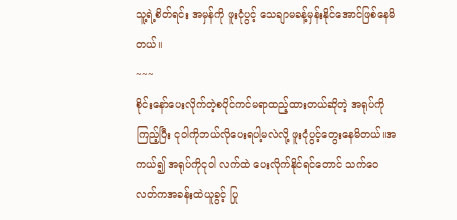သူ့ရဲ့စိတ်ရင်း အမှန်ကို ဖူးငုံပွင့် သေချာမခန့်မှန်းနိုင်အောင်ဖြစ်နေမိတယ်။
~~~
စိုင်းနော်ပေးလိုက်တဲ့စပိုင်ကင်မရာထည့်ထားတယ်ဆိုတဲ့ အရုပ်ကိုကြည့်ပြီး ငုဝါကိုဘယ်လိုပေးရပါ့မလဲလို့ ဖူးငုံပွင့်တွေးနေမိတယ်။အကယ်၍ အရုပ်ကိုငုဝါ လက်ထဲ ပေးလိုက်နိုင်ရင်တောင် သက်ဝေလတ်ကအခန်းထဲယူခွင့် ပြု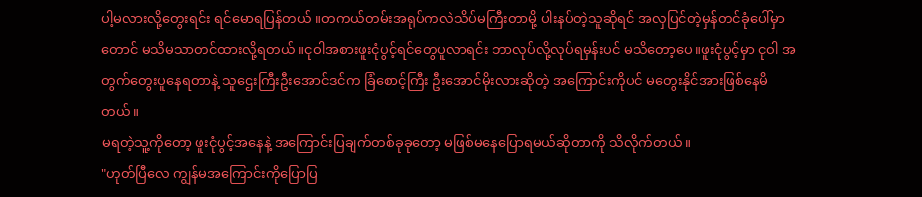ပါ့မလားလို့တွေးရင်း ရင်မောရပြန်တယ် ။တကယ်တမ်းအရုပ်ကလဲသိပ်မကြီးတာမို့ ပါးနပ်တဲ့သူဆိုရင် အလှပြင်တဲ့မှန်တင်ခုံပေါ်မှာတောင် မသိမသာတင်ထားလို့ရတယ်။ငုဝါအစားဖူးငုံပွင့်ရင်တွေပူလာရင်း ဘာလုပ်လို့လုပ်ရမှန်းပင် မသိတော့ပေ။ဖူးငုံပွင့်မှာ ငုဝါ အတွက်တွေးပူနေရတာနဲ့ သူဌေးကြီးဦးအောင်ဒင်က ခြံစောင့်ကြီး ဦးအောင်မိုးလားဆိုတဲ့ အကြောင်းကိုပင် မတွေးနိုင်အားဖြစ်နေမိတယ်။
မရတဲ့သူ့ကိုတော့ ဖူးငုံပွင့်အနေနဲ့ အကြောင်းပြချက်တစ်ခုခုတော့ မဖြစ်မနေပြောရမယ်ဆိုတာကို သိလိုက်တယ်။
"ဟုတ်ပြီလေ ကျွန်မအကြောင်းကိုပြောပြ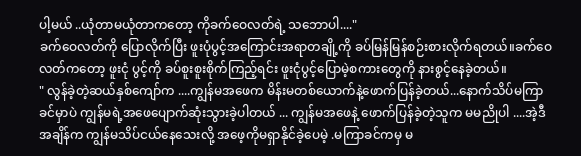ပါ့မယ် ..ယုံတာမယုံတာကတော့ ကိုခက်ဝေလတ်ရဲ့ သဘောပါ...."
ခက်ဝေလတ်ကို ပြောလိုက်ပြီး ဖူးပုံပွင့်အကြောင်းအရာတချို့ကို ခပ်မြန်မြန်စဉ်းစားလိုက်ရတယ်။ခက်ဝေလတ်ကတော့ ဖူးငုံ ပွင့်ကို ခပ်စူးစူးစိုက်ကြည့်ရင်း ဖူးငုံပွင့်ပြောမဲ့စကားတွေကို နားစွင့်နေခဲ့တယ်။
" လွန်ခဲ့တဲ့ဆယ်နှစ်ကျော်က ....ကျွန်မအဖေက မိန်းမတစ်ယောက်နဲ့ဖောက်ပြန်ခဲ့တယ်...နောက်သိပ်မကြာခင်မှာပဲ ကျွန်မရဲ့အဖေပျောက်ဆုံးသွားခဲ့ပါတယ် ... ကျွန်မအဖေနဲ့ ဖောက်ပြန်ခဲ့တဲ့သူက မမညိုပါ ....အဲ့ဒီအချိန်က ကျွန်မသိပ်ငယ်နေသေးလို့ အဖေ့ကိုမရှာနိုင်ခဲ့ပေမဲ့ .မကြာခင်ကမှ မ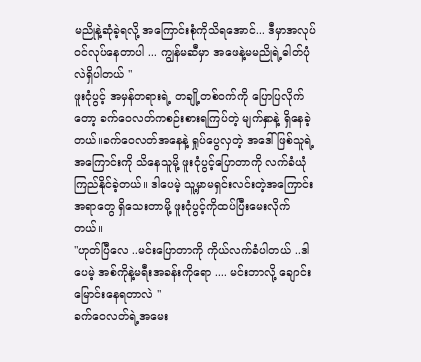မညိုနဲ့ဆုံခဲ့ရလို့ အကြောင်းစုံကိုသိရအောင်... ဒီမှာအလုပ်ဝင်လုပ်နေတာပါ ... ကျွန်မဆီမှာ အဖေနဲ့မမညိုရဲ့ဓါတ်ပုံလဲရှိပါတယ် "
ဖူးငုံပွင့် အမှန်တရားရဲ့ တချို့တစ်ဝက်ကို ပြောပြလိုက်တော့ ခက်ဝေလတ်ကစဉ်းစားရကြပ်တဲ့ မျက်နှာနဲ့ ရှိနေခဲ့တယ်။ခက်ဝေလတ်အနေနဲ့ ရှုပ်ပွေလှတဲ့ အဒေါ်ဖြစ်သူရဲ့အကြောင်းကို သိနေသူမို့ ဖူးငုံပွင့်ပြောတာကို လက်ခံယုံကြည်နိုင်ခဲ့တယ်။ ဒါပေမဲ့ သူ့မှာမရှင်းလင်းတဲ့အကြောင်းအရာတွေ ရှိသေးတာမို့ ဖူးငုံပွင့်ကိုထပ်ပြီးမေးလိုက်တယ်။
"ဟုတ်ပြီလေ ..မင်းပြောတာကို ကိုယ်လက်ခံပါတယ် ..ဒါပေမဲ့ အစ်ကိုနဲ့မရီးအခန်းကိုရော .... မင်းဘာလို့ ချောင်းမြောင်းနေရတာလဲ "
ခက်ဝေလတ်ရဲ့အမေး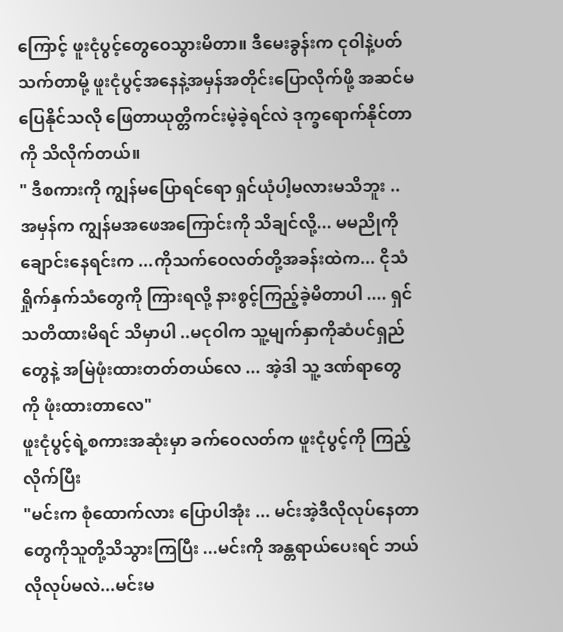ကြောင့် ဖူးငုံပွင့်တွေဝေသွားမိတာ။ ဒီမေးခွန်းက ငုဝါနဲ့ပတ်သက်တာမို့ ဖူးငုံပွင့်အနေနဲ့အမှန်အတိုင်းပြောလိုက်ဖို့ အဆင်မပြေနိုင်သလို ဖြေတာယုတ္တိကင်းမဲ့ခဲ့ရင်လဲ ဒုက္ခရောက်နိုင်တာကို သိလိုက်တယ်။
" ဒီစကားကို ကျွန်မပြောရင်ရော ရှင်ယုံပါ့မလားမသိဘူး ..အမှန်က ကျွန်မအဖေအကြောင်းကို သိချင်လို့... မမညိုကိုချောင်းနေရင်းက ...ကိုသက်ဝေလတ်တို့အခန်းထဲက... ငိုသံရှိုက်နှက်သံတွေကို ကြားရလို့ နားစွင့်ကြည့်ခဲ့မိတာပါ .... ရှင်သတိထားမိရင် သိမှာပါ ..မငုဝါက သူ့မျက်နှာကိုဆံပင်ရှည်တွေနဲ့ အမြဲဖုံးထားတတ်တယ်လေ ... အဲ့ဒါ သူ့ ဒဏ်ရာတွေကို ဖုံးထားတာလေ"
ဖူးငုံပွင့်ရဲ့စကားအဆုံးမှာ ခက်ဝေလတ်က ဖူးငုံပွင့်ကို ကြည့်လိုက်ပြီး
"မင်းက စုံထောက်လား ပြောပါအုံး ... မင်းအဲ့ဒီလိုလုပ်နေတာတွေကိုသူတို့သိသွားကြပြီး ...မင်းကို အန္တရာယ်ပေးရင် ဘယ်လိုလုပ်မလဲ...မင်းမ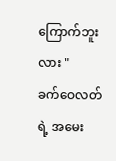ကြောက်ဘူးလား "
ခက်ဝေလတ်ရဲ့ အမေး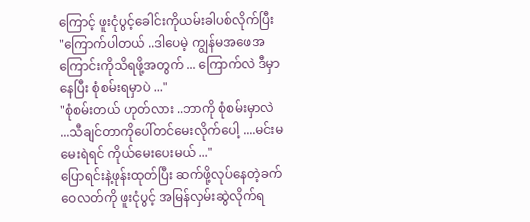ကြောင့် ဖူးငုံပွင့်ခေါင်းကိုယမ်းခါပစ်လိုက်ပြီး
"ကြောက်ပါတယ် ..ဒါပေမဲ့ ကျွန်မအဖေအကြောင်းကိုသိရဖို့အတွက် ... ကြောက်လဲ ဒီမှာနေပြီး စုံစမ်းရမှာပဲ ..."
"စုံစမ်းတယ် ဟုတ်လား ..ဘာကို စုံစမ်းမှာလဲ ...သီချင်တာကိုပေါ်တင်မေးလိုက်ပေါ့ ....မင်းမမေးရဲရင် ကိုယ်မေးပေးမယ် ..."
ပြောရင်းနဲ့ဖုန်းထုတ်ပြီး ဆက်ဖို့လုပ်နေတဲ့ခက်ဝေလတ်ကို ဖူးငုံပွင့် အမြန်လှမ်းဆွဲလိုက်ရ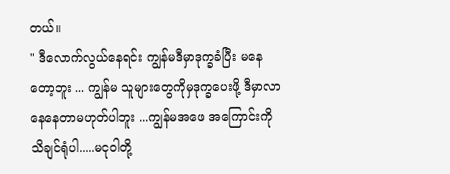တယ်။
" ဒီလောက်လွယ်နေရင်း ကျွန်မဒီမှာဒုက္ခခံပြီး မနေတော့ဘူး ... ကျွန်မ သူများတွေကိုမှဒုက္ခပေးဖို့ ဒီမှာလာနေနေတာမဟုတ်ပါဘူး ...ကျွန်မအဖေ အကြောင်းကို သိချင်ရုံပါ.....မငုဝါတို့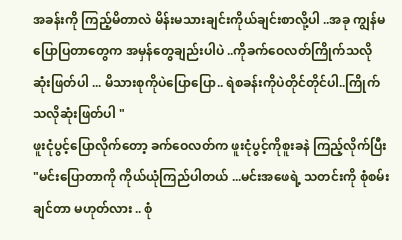အခန်းကို ကြည့်မိတာလဲ မိန်းမသားချင်းကိုယ်ချင်းစာလို့ပါ ..အခု ကျွန်မပြောပြတာတွေက အမှန်တွေချည်းပါပဲ ..ကိုခက်ဝေလတ်ကြိုက်သလို ဆုံးဖြတ်ပါ ... မိသားစုကိုပဲပြောပြော.. ရဲစခန်းကိုပဲတိုင်တိုင်ပါ..ကြိုက်သလိုဆုံးဖြတ်ပါ "
ဖူးငုံပွင့်ပြောလိုက်တော့ ခက်ဝေလတ်က ဖူးငုံပွင့်ကိုစူးခနဲ ကြည့်လိုက်ပြီး
"မင်းပြောတာကို ကိုယ်ယုံကြည်ပါတယ် ...မင်းအဖေရဲ့ သတင်းကို စုံစမ်းချင်တာ မဟုတ်လား .. စုံ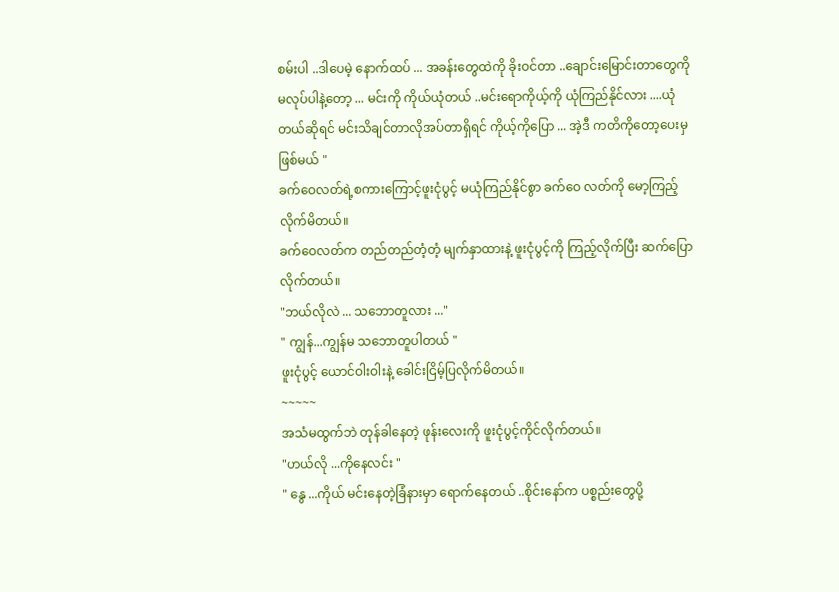စမ်းပါ ..ဒါပေမဲ့ နောက်ထပ် ... အခန်းတွေထဲကို ခိုးဝင်တာ ..ချောင်းမြောင်းတာတွေကို မလုပ်ပါနဲ့တော့ ... မင်းကို ကိုယ်ယုံတယ် ..မင်းရောကိုယ့်ကို ယုံကြည်နိုင်လား ....ယုံတယ်ဆိုရင် မင်းသိချင်တာလိုအပ်တာရှိရင် ကိုယ့်ကိုပြော ... အဲ့ဒီ ကတိကိုတော့ပေးမှဖြစ်မယ် "
ခက်ဝေလတ်ရဲ့စကားကြောင့်ဖူးငုံပွင့် မယုံကြည်နိုင်စွာ ခက်ဝေ လတ်ကို မော့ကြည့်လိုက်မိတယ်။
ခက်ဝေလတ်က တည်တည်တံ့တံ့ မျက်နှာထားနဲ့ ဖူးငုံပွင့်ကို ကြည့်လိုက်ပြီး ဆက်ပြောလိုက်တယ်။
"ဘယ်လိုလဲ ... သဘောတူလား ..."
" ကျွန်...ကျွန်မ သဘောတူပါတယ် "
ဖူးငုံပွင့် ယောင်ဝါးဝါးနဲ့ ခေါင်းငြိမ့်ပြလိုက်မိတယ်။
~~~~~
အသံမထွက်ဘဲ တုန်ခါနေတဲ့ ဖုန်းလေးကို ဖူးငုံပွင့်ကိုင်လိုက်တယ်။
"ဟယ်လို ...ကိုနေလင်း "
" နွေ ...ကိုယ် မင်းနေတဲ့ခြံနားမှာ ရောက်နေတယ် ..စိုင်းနော်က ပစ္စည်းတွေပို့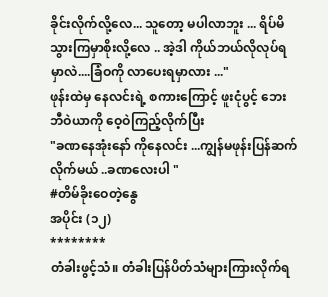ခိုင်းလိုက်လို့လေ... သူတော့ မပါလာဘူး ... ရိပ်မိသွားကြမှာစိုးလို့လေ .. အဲ့ဒါ ကိုယ်ဘယ်လိုလုပ်ရမှာလဲ....ခြံဝကို လာပေးရမှာလား ..."
ဖုန်းထဲမှ နေလင်းရဲ့ စကားကြောင့် ဖူးငုံပွင့် ဘေးဘီဝဲယာကို ဝေ့ဝဲကြည့်လိုက်ပြီး
"ခဏနေအုံးနော် ကိုနေလင်း ...ကျွန်မဖုန်းပြန်ဆက်လိုက်မယ် ..ခဏလေးပါ "
#တိမ်ခိုးဝေတဲ့နွေ
အပိုင်း (၁၂)
********
တံခါးဖွင့်သံ။ တံခါးပြန်ပိတ်သံများကြားလိုက်ရ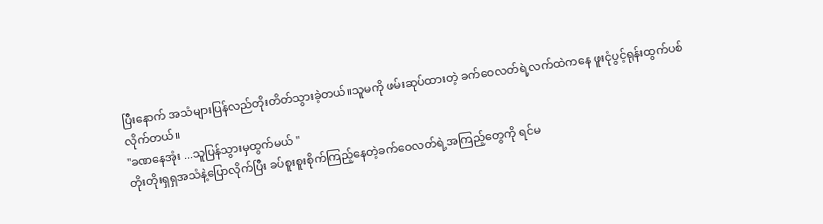ပြီးနောက် အသံများပြန်လည်တိုးတိတ်သွားခဲ့တယ်။သူမကို ဖမ်းဆုပ်ထားတဲ့ ခက်ဝေလတ်ရဲ့လက်ထဲကနေ ဖူးငုံပွင့်ရုန်းထွက်ပစ်လိုက်တယ်။
"ခဏနေအုံး ...သူပြန်သွားမှထွက်မယ် "
တိုးတိုးရှရှအသံနဲ့ပြောလိုက်ပြီး ခပ်စူးစူးစိုက်ကြည့်နေတဲ့ခက်ဝေလတ်ရဲ့အကြည့်တွေကို ရင်မ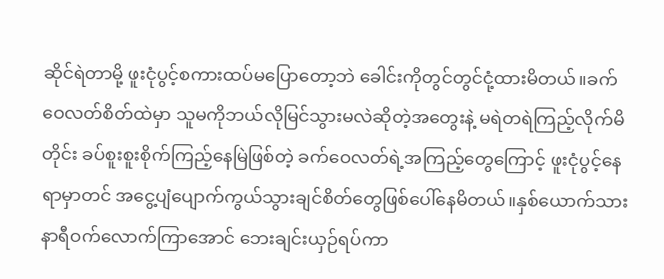ဆိုင်ရဲတာမို့ ဖူးငုံပွင့်စကားထပ်မပြောတော့ဘဲ ခေါင်းကိုတွင်တွင်ငုံ့ထားမိတယ်။ခက်ဝေလတ်စိတ်ထဲမှာ သူမကိုဘယ်လိုမြင်သွားမလဲဆိုတဲ့အတွေးနဲ့ မရဲတရဲကြည့်လိုက်မိတိုင်း ခပ်စူးစူးစိုက်ကြည့်နေမြဲဖြစ်တဲ့ ခက်ဝေလတ်ရဲ့အကြည့်တွေကြောင့် ဖူးငုံပွင့်နေရာမှာတင် အငွေ့ပျံပျောက်ကွယ်သွားချင်စိတ်တွေဖြစ်ပေါ်နေမိတယ်။နှစ်ယောက်သား နာရီဝက်လောက်ကြာအောင် ဘေးချင်းယှဉ်ရပ်ကာ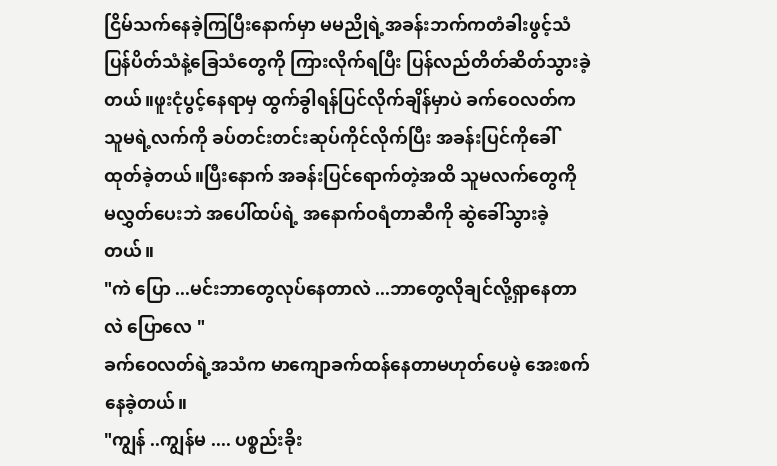ငြိမ်သက်နေခဲ့ကြပြီးနောက်မှာ မမညိုရဲ့အခန်းဘက်ကတံခါးဖွင့်သံ ပြန်ပိတ်သံနဲ့ခြေသံတွေကို ကြားလိုက်ရပြီး ပြန်လည်တိတ်ဆိတ်သွားခဲ့တယ်။ဖူးငုံပွင့်နေရာမှ ထွက်ခွါရန်ပြင်လိုက်ချိန်မှာပဲ ခက်ဝေလတ်က သူမရဲ့လက်ကို ခပ်တင်းတင်းဆုပ်ကိုင်လိုက်ပြီး အခန်းပြင်ကိုခေါ်ထုတ်ခဲ့တယ်။ပြီးနောက် အခန်းပြင်ရောက်တဲ့အထိ သူမလက်တွေကို မလွှတ်ပေးဘဲ အပေါ်ထပ်ရဲ့ အနောက်ဝရံတာဆီကို ဆွဲခေါ်သွားခဲ့တယ်။
"ကဲ ပြော ...မင်းဘာတွေလုပ်နေတာလဲ ...ဘာတွေလိုချင်လို့ရှာနေတာလဲ ပြောလေ "
ခက်ဝေလတ်ရဲ့အသံက မာကျောခက်ထန်နေတာမဟုတ်ပေမဲ့ အေးစက်နေခဲ့တယ်။
"ကျွန် ..ကျွန်မ .... ပစ္စည်းခိုး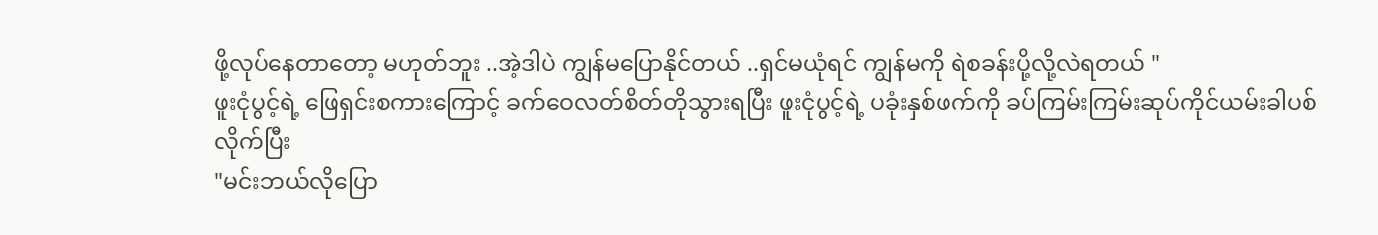ဖို့လုပ်နေတာတော့ မဟုတ်ဘူး ..အဲ့ဒါပဲ ကျွန်မပြောနိုင်တယ် ..ရှင်မယုံရင် ကျွန်မကို ရဲစခန်းပို့လို့လဲရတယ် "
ဖူးငုံပွင့်ရဲ့ ဖြေရှင်းစကားကြောင့် ခက်ဝေလတ်စိတ်တိုသွားရပြီး ဖူးငုံပွင့်ရဲ့ ပခုံးနှစ်ဖက်ကို ခပ်ကြမ်းကြမ်းဆုပ်ကိုင်ယမ်းခါပစ်လိုက်ပြီး
"မင်းဘယ်လိုပြော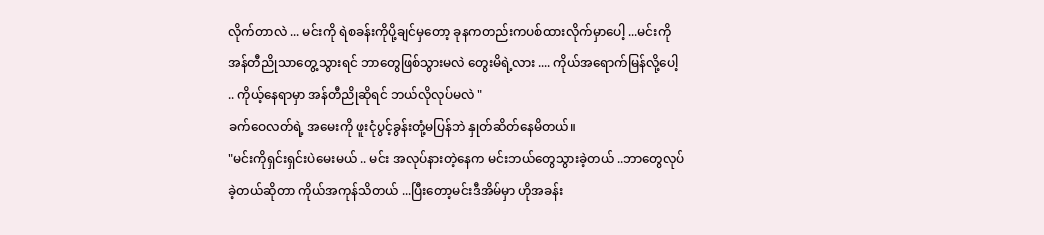လိုက်တာလဲ ... မင်းကို ရဲစခန်းကိုပို့ချင်မှတော့ ခုနကတည်းကပစ်ထားလိုက်မှာပေါ့ ...မင်းကို အန်တီညိုသာတွေ့သွားရင် ဘာတွေဖြစ်သွားမလဲ တွေးမိရဲ့လား .... ကိုယ်အရောက်မြန်လို့ပေါ့ .. ကိုယ့်နေရာမှာ အန်တီညိုဆိုရင် ဘယ်လိုလုပ်မလဲ "
ခက်ဝေလတ်ရဲ့ အမေးကို ဖူးငုံပွင့်ခွန်းတုံ့မပြန်ဘဲ နှုတ်ဆိတ်နေမိတယ်။
"မင်းကိုရှင်းရှင်းပဲမေးမယ် .. မင်း အလုပ်နားတဲ့နေက မင်းဘယ်တွေသွားခဲ့တယ် ..ဘာတွေလုပ်ခဲ့တယ်ဆိုတာ ကိုယ်အကုန်သိတယ် ...ပြီးတော့မင်းဒီအိမ်မှာ ဟိုအခန်း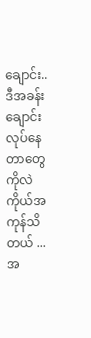ချောင်း..ဒီအခန်းချောင်း လုပ်နေတာတွေကိုလဲ ကိုယ်အကုန်သိတယ် ...အ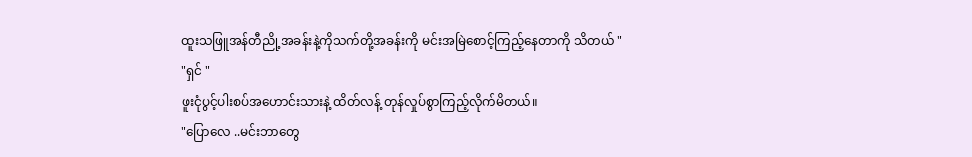ထူးသဖြူအန်တီညို့အခန်းနဲ့ကိုသက်တို့အခန်းကို မင်းအမြဲစောင့်ကြည့်နေတာကို သိတယ် "
"ရှင် "
ဖူးငုံပွင့်ပါးစပ်အဟောင်းသားနဲ့ ထိတ်လန့် တုန်လှုပ်စွာကြည့်လိုက်မိတယ်။
"ပြောလေ ..မင်းဘာတွေ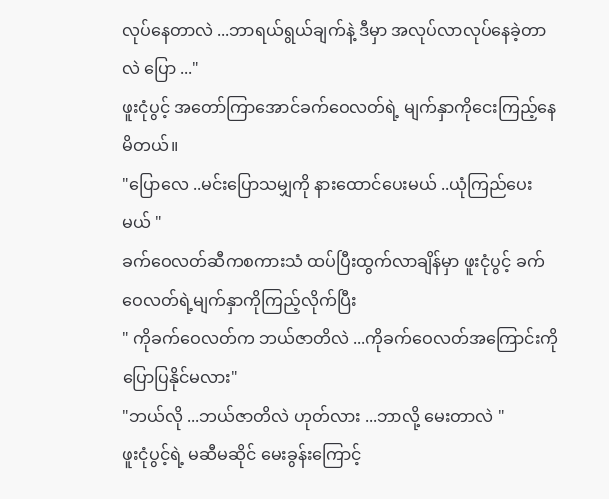လုပ်နေတာလဲ ...ဘာရယ်ရွယ်ချက်နဲ့ ဒီမှာ အလုပ်လာလုပ်နေခဲ့တာလဲ ပြော ..."
ဖူးငုံပွင့် အတော်ကြာအောင်ခက်ဝေလတ်ရဲ့ မျက်နှာကိုငေးကြည့်နေမိတယ်။
"ပြောလေ ..မင်းပြောသမျှကို နားထောင်ပေးမယ် ..ယုံကြည်ပေးမယ် "
ခက်ဝေလတ်ဆီကစကားသံ ထပ်ပြီးထွက်လာချိန်မှာ ဖူးငုံပွင့် ခက်ဝေလတ်ရဲ့မျက်နှာကိုကြည့်လိုက်ပြီး
" ကိုခက်ဝေလတ်က ဘယ်ဇာတိလဲ ...ကိုခက်ဝေလတ်အကြောင်းကို ပြောပြနိုင်မလား"
"ဘယ်လို ...ဘယ်ဇာတိလဲ ဟုတ်လား ...ဘာလို့ မေးတာလဲ "
ဖူးငုံပွင့်ရဲ့ မဆီမဆိုင် မေးခွန်းကြောင့်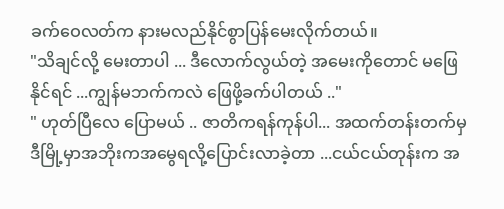ခက်ဝေလတ်က နားမလည်နိုင်စွာပြန်မေးလိုက်တယ်။
"သိချင်လို့ မေးတာပါ ... ဒီလောက်လွယ်တဲ့ အမေးကိုတောင် မဖြေနိုင်ရင် ...ကျွန်မဘက်ကလဲ ဖြေဖို့ခက်ပါတယ် .."
" ဟုတ်ပြီလေ ပြောမယ် .. ဇာတိကရန်ကုန်ပါ... အထက်တန်းတက်မှ ဒီမြို့မှာအဘိုးကအမွေရလို့ပြောင်းလာခဲ့တာ ...ငယ်ငယ်တုန်းက အ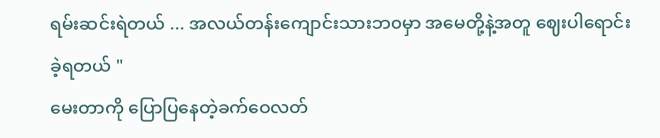ရမ်းဆင်းရဲတယ် ... အလယ်တန်းကျောင်းသားဘ၀မှာ အမေတို့နဲ့အတူ ဈေးပါရောင်းခဲ့ရတယ် "
မေးတာကို ပြောပြနေတဲ့ခက်ဝေလတ်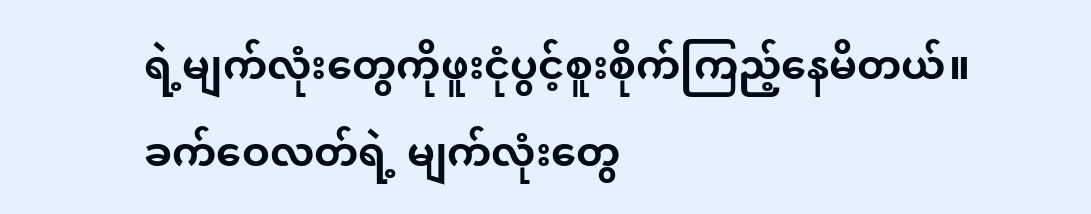ရဲ့မျက်လုံးတွေကိုဖူးငုံပွင့်စူးစိုက်ကြည့်နေမိတယ်။ခက်ဝေလတ်ရဲ့ မျက်လုံးတွေ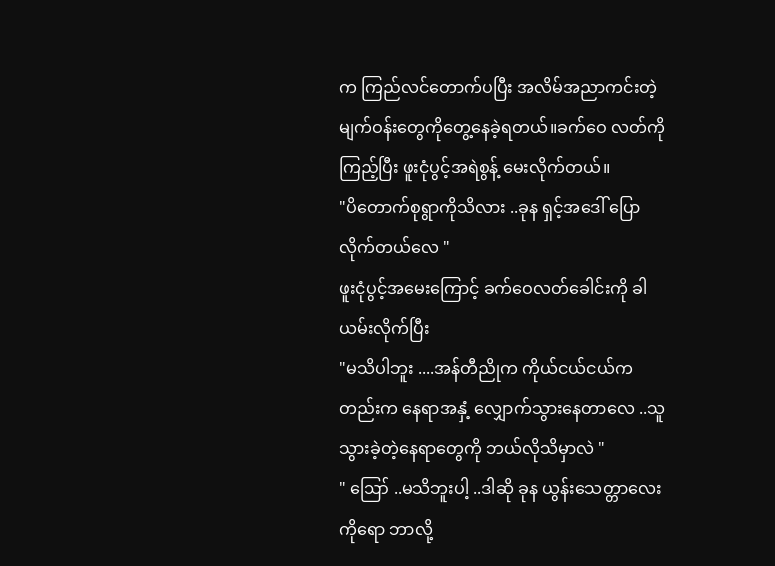က ကြည်လင်တောက်ပပြီး အလိမ်အညာကင်းတဲ့ မျက်ဝန်းတွေကိုတွေ့နေခဲ့ရတယ်။ခက်ဝေ လတ်ကိုကြည့်ပြီး ဖူးငုံပွင့်အရဲစွန့် မေးလိုက်တယ်။
"ပိတောက်စုရွာကိုသိလား ..ခုန ရှင့်အဒေါ် ပြောလိုက်တယ်လေ "
ဖူးငုံပွင့်အမေးကြောင့် ခက်ဝေလတ်ခေါင်းကို ခါယမ်းလိုက်ပြီး
"မသိပါဘူး ....အန်တီညိုက ကိုယ်ငယ်ငယ်ကတည်းက နေရာအနှံ့ လျှောက်သွားနေတာလေ ..သူသွားခဲ့တဲ့နေရာတွေကို ဘယ်လိုသိမှာလဲ "
" ဪ ..မသိဘူးပါ့ ..ဒါဆို ခုန ယွန်းသေတ္တာလေးကိုရော ဘာလို့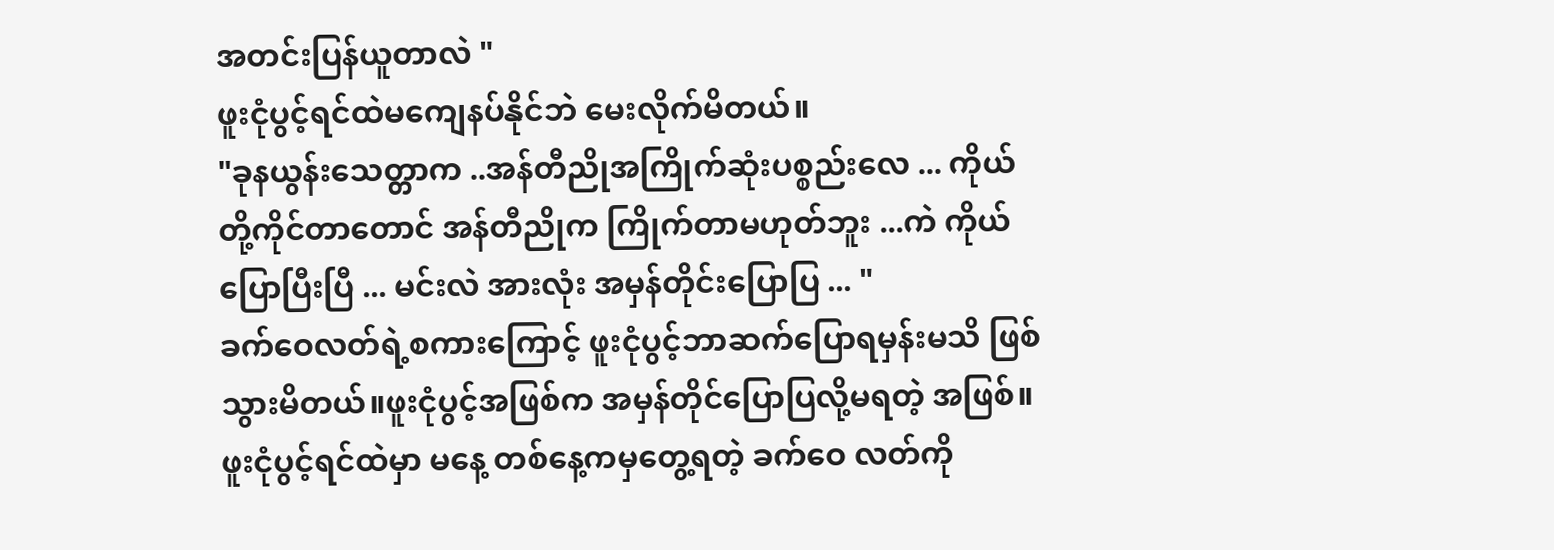အတင်းပြန်ယူတာလဲ "
ဖူးငုံပွင့်ရင်ထဲမကျေနပ်နိုင်ဘဲ မေးလိုက်မိတယ်။
"ခုနယွန်းသေတ္တာက ..အန်တီညိုအကြိုက်ဆုံးပစ္စည်းလေ ... ကိုယ် တို့ကိုင်တာတောင် အန်တီညိုက ကြိုက်တာမဟုတ်ဘူး ...ကဲ ကိုယ်ပြောပြီးပြီ ... မင်းလဲ အားလုံး အမှန်တိုင်းပြောပြ ... "
ခက်ဝေလတ်ရဲ့စကားကြောင့် ဖူးငုံပွင့်ဘာဆက်ပြောရမှန်းမသိ ဖြစ်သွားမိတယ်။ဖူးငုံပွင့်အဖြစ်က အမှန်တိုင်ပြောပြလို့မရတဲ့ အဖြစ်။ဖူးငုံပွင့်ရင်ထဲမှာ မနေ့ တစ်နေ့ကမှတွေ့ရတဲ့ ခက်ဝေ လတ်ကို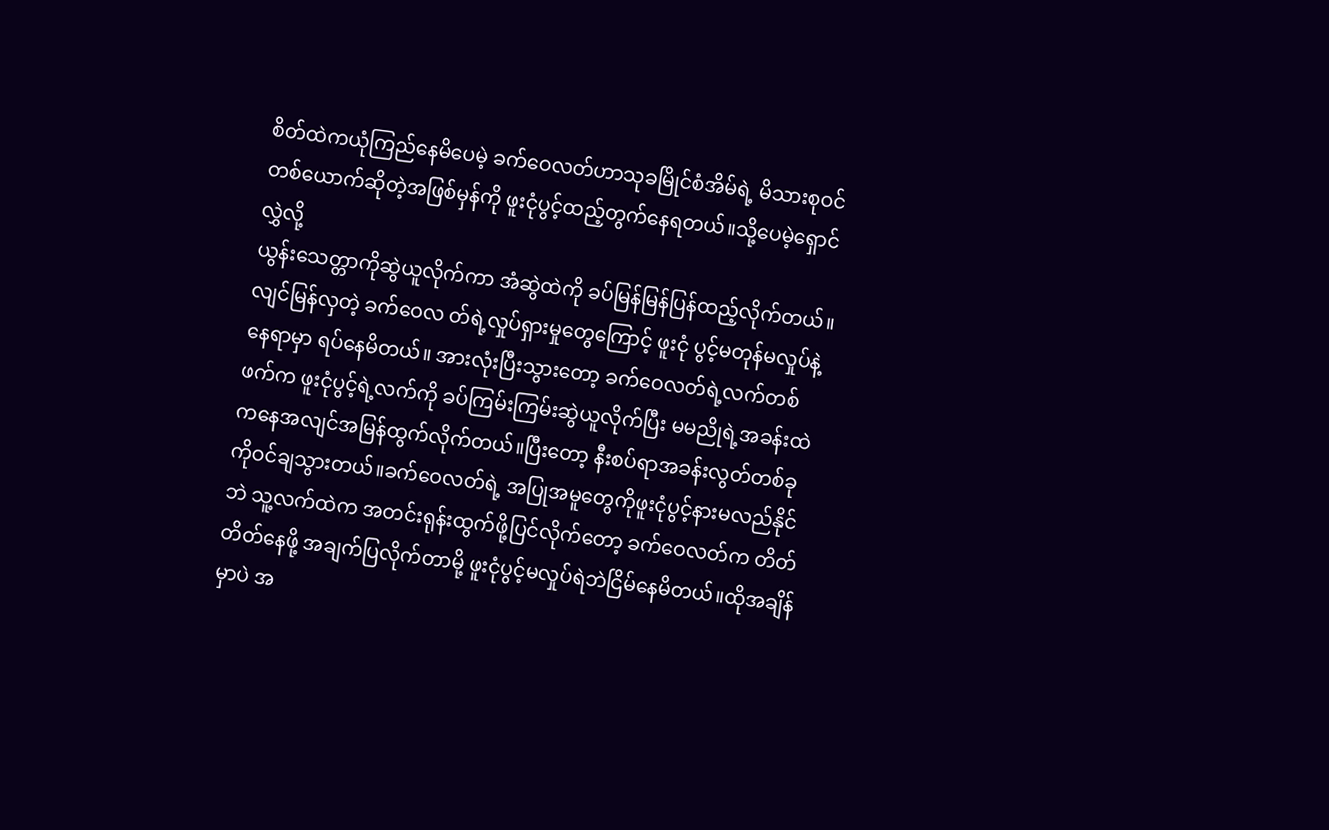စိတ်ထဲကယုံကြည်နေမိပေမဲ့ ခက်ဝေလတ်ဟာသုခမြိုင်စံအိမ်ရဲ့ မိသားစုဝင်တစ်ယောက်ဆိုတဲ့အဖြစ်မှန်ကို ဖူးငုံပွင့်ထည့်တွက်နေရတယ်။သို့ပေမဲ့ရှောင်လွှဲလို့
ယွန်းသေတ္တာကိုဆွဲယူလိုက်ကာ အံဆွဲထဲကို ခပ်မြန်မြန်ပြန်ထည့်လိုက်တယ်။လျင်မြန်လှတဲ့ ခက်ဝေလ တ်ရဲ့လှုပ်ရှားမှုတွေကြောင့် ဖူးငုံ ပွင့်မတုန်မလှုပ်နဲ့ နေရာမှာ ရပ်နေမိတယ်။ အားလုံးပြီးသွားတော့ ခက်ဝေလတ်ရဲ့လက်တစ်ဖက်က ဖူးငုံပွင့်ရဲ့လက်ကို ခပ်ကြမ်းကြမ်းဆွဲယူလိုက်ပြီး မမညိုရဲ့အခန်းထဲကနေအလျင်အမြန်ထွက်လိုက်တယ်။ပြီးတော့ နီးစပ်ရာအခန်းလွတ်တစ်ခုကိုဝင်ချသွားတယ်။ခက်ဝေလတ်ရဲ့ အပြုအမူတွေကိုဖူးငုံပွင့်နားမလည်နိုင်ဘဲ သူ့လက်ထဲက အတင်းရုန်းထွက်ဖို့ပြင်လိုက်တော့ ခက်ဝေလတ်က တိတ်တိတ်နေဖို့ အချက်ပြလိုက်တာမို့ ဖူးငုံပွင့်မလှုပ်ရဲဘဲငြိမ်နေမိတယ်။ထိုအချိန်မှာပဲ အ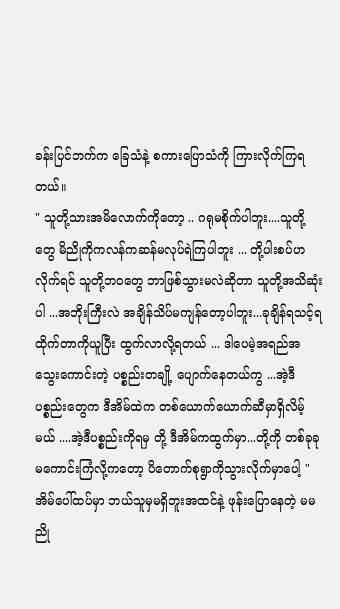ခန်းပြင်ဘက်က ခြေသံနဲ့ စကားပြောသံကို ကြားလိုက်ကြရတယ်။
" သူတို့သားအမိလောက်ကိုတော့ .. ဂရုမစိုက်ပါဘူး....သူတို့တွေ မိညိုကိုကလန်ကဆန်မလုပ်ရဲကြပါဘူး ... တို့ပါးစပ်ဟလိုက်ရင် သူတို့ဘ၀တွေ ဘာဖြစ်သွားမလဲဆိုတာ သူတို့အသိဆုံးပါ ...အဘိုးကြီးလဲ အချိန်သိပ်မကျန်တော့ပါဘူး...ခုချိန်ရသင့်ရထိုက်တာကိုယူပြီး ထွက်လာလို့ရတယ် ... ဒါပေမဲ့အရည်အသွေးကောင်းတဲ့ ပစ္စည်းတချို့ ပျောက်နေတယ်ကွ ...အဲ့ဒီပစ္စည်းတွေက ဒီအိမ်ထဲက တစ်ယောက်ယောက်ဆီမှာရှိလိမ့်မယ် ....အဲ့ဒီပစ္စည်းကိုရမှ တို့ ဒီအိမ်ကထွက်မှာ...တို့ကို တစ်ခုခု မကောင်းကြံလို့ကတော့ ပိတောက်စုရွာကိုသွားလိုက်မှာပေါ့ "
အိမ်ပေါ်ထပ်မှာ ဘယ်သူမှမရှိဘူးအထင်နဲ့ ဖုန်းပြောနေတဲ့ မမ ညို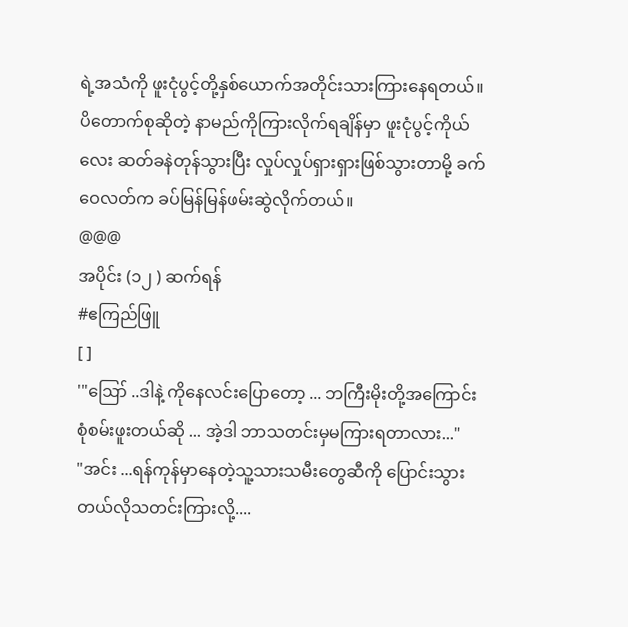ရဲ့အသံကို ဖူးငုံပွင့်တို့နှစ်ယောက်အတိုင်းသားကြားနေရတယ်။ပိတောက်စုဆိုတဲ့ နာမည်ကိုကြားလိုက်ရချိန်မှာ ဖူးငုံပွင့်ကိုယ်လေး ဆတ်ခနဲတုန်သွားပြီး လှုပ်လှုပ်ရှားရှားဖြစ်သွားတာမို့ ခက်ဝေလတ်က ခပ်မြန်မြန်ဖမ်းဆွဲလိုက်တယ်။
@@@
အပိုင်း (၁၂ ) ဆက်ရန်
#ဧကြည်ဖြူ
[ ]
'"ဪ ..ဒါနဲ့ ကိုနေလင်းပြောတော့ ... ဘကြီးမိုးတို့အကြောင်း စုံစမ်းဖူးတယ်ဆို ... အဲ့ဒါ ဘာသတင်းမှမကြားရတာလား..."
"အင်း ...ရန်ကုန်မှာနေတဲ့သူ့သားသမီးတွေဆီကို ပြောင်းသွားတယ်လိုသတင်းကြားလို့....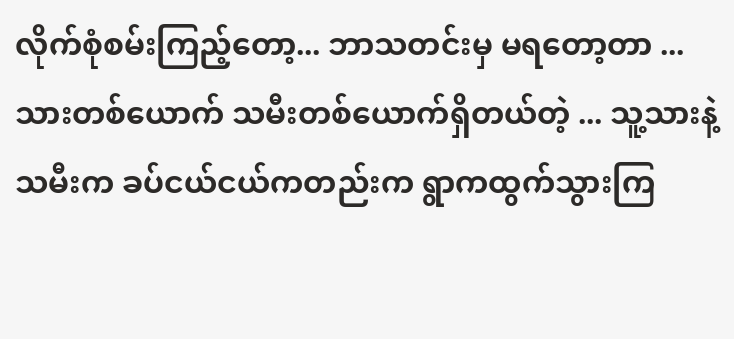လိုက်စုံစမ်းကြည့်တော့... ဘာသတင်းမှ မရတော့တာ ... သားတစ်ယောက် သမီးတစ်ယောက်ရှိတယ်တဲ့ ... သူ့သားနဲ့သမီးက ခပ်ငယ်ငယ်ကတည်းက ရွာကထွက်သွားကြ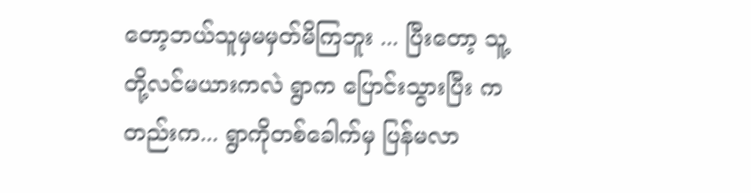တော့ဘယ်သူမှမမှတ်မိကြဘူး ... ပြီးတော့ သူ့တို့လင်မယားကလဲ ရွာက ပြောင်းသွားပြီး ကတည်းက... ရွာကိုတစ်ခေါက်မှ ပြန်မလာ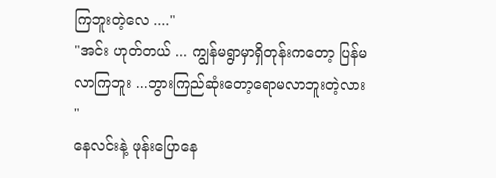ကြဘူးတဲ့လေ ...."
"အင်း ဟုတ်တယ် ... ကျွန်မရွာမှာရှိတုန်းကတော့ ပြန်မလာကြဘူး ...ဘွားကြည်ဆုံးတော့ရောမလာဘူးတဲ့လား "
နေလင်းနဲ့ ဖုန်းပြောနေ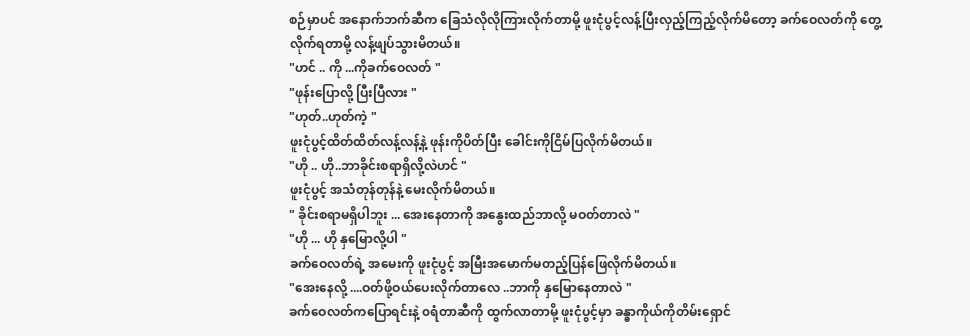စဉ်မှာပင် အနောက်ဘက်ဆီက ခြေသံလိုလိုကြားလိုက်တာမို့ ဖူးငုံပွင့်လန့်ပြီးလှည့်ကြည့်လိုက်မိတော့ ခက်ဝေလတ်ကို တွေ့လိုက်ရတာမို့ လန့်ဖျပ်သွားမိတယ်။
"ဟင် .. ကို ...ကိုခက်ဝေလတ် "
"ဖုန်းပြောလို့ ပြီးပြီလား "
"ဟုတ်..ဟုတ်ကဲ့ "
ဖူးငုံပွင့်ထိတ်ထိတ်လန့်လန့်နဲ့ ဖုန်းကိုပိတ်ပြီး ခေါင်းကိုငြိမ်ပြလိုက်မိတယ်။
"ဟို .. ဟို..ဘာခိုင်းစရာရှိလို့လဲဟင် "
ဖူးငုံပွင့် အသံတုန်တုန်နဲ့ မေးလိုက်မိတယ်။
" ခိုင်းစရာမရှိပါဘူး ... အေးနေတာကို အနွေးထည်ဘာလို့ မဝတ်တာလဲ "
"ဟို ... ဟို နှမြောလို့ပါ "
ခက်ဝေလတ်ရဲ့ အမေးကို ဖူးငုံပွင့် အမြီးအမောက်မတည့်ပြန်ဖြေလိုက်မိတယ်။
"အေးနေလို့ ....ဝတ်ဖို့ဝယ်ပေးလိုက်တာလေ ..ဘာကို နှမြောနေတာလဲ "
ခက်ဝေလတ်ကပြောရင်းနဲ့ ၀ရံတာဆီကို ထွက်လာတာမို့ ဖူးငုံပွင့်မှာ ခန္ဓာကိုယ်ကိုတိမ်းရှောင်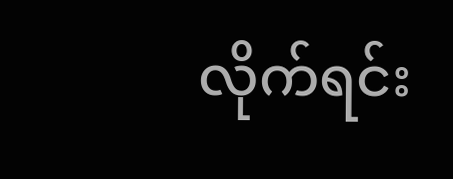လိုက်ရင်း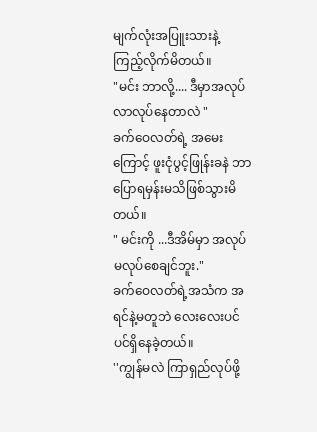မျက်လုံးအပြူးသားနဲ့ ကြည့်လိုက်မိတယ်။
"မင်း ဘာလို့.... ဒီမှာအလုပ်လာလုပ်နေတာလဲ "
ခက်ဝေလတ်ရဲ့ အမေးကြောင့် ဖူးငုံပွင့်ဖြုန်းခနဲ ဘာပြောရမှန်းမသိဖြစ်သွားမိတယ်။
" မင်းကို ...ဒီအိမ်မှာ အလုပ်မလုပ်စေချင်ဘူး."
ခက်ဝေလတ်ရဲ့အသံက အရင်နဲ့မတူဘဲ လေးလေးပင်ပင်ရှိနေခဲ့တယ်။
''ကျွန်မလဲ ကြာရှည်လုပ်ဖို့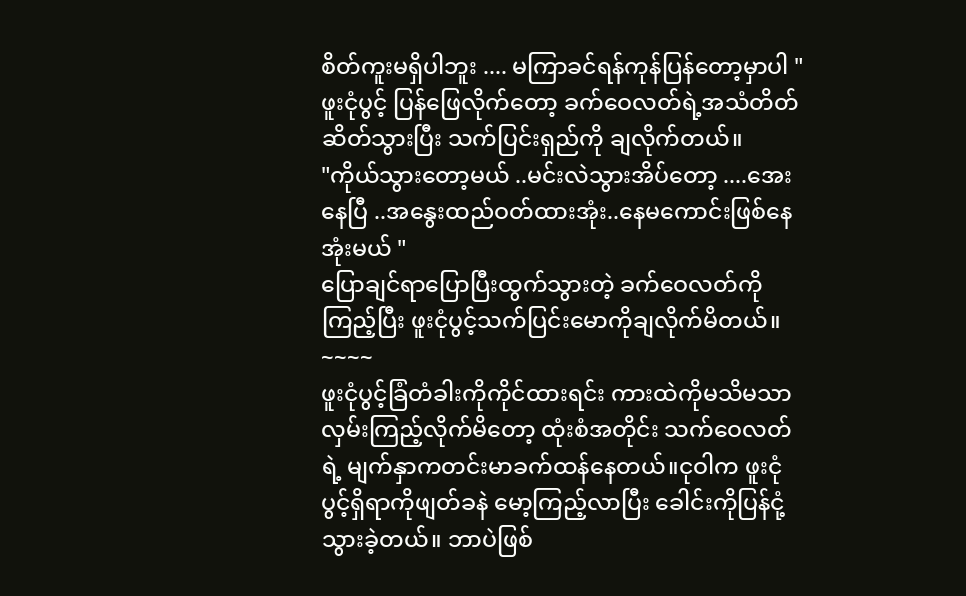စိတ်ကူးမရှိပါဘူး .... မကြာခင်ရန်ကုန်ပြန်တော့မှာပါ "
ဖူးငုံပွင့် ပြန်ဖြေလိုက်တော့ ခက်ဝေလတ်ရဲ့အသံတိတ်ဆိတ်သွားပြီး သက်ပြင်းရှည်ကို ချလိုက်တယ်။
"ကိုယ်သွားတော့မယ် ..မင်းလဲသွားအိပ်တော့ ....အေးနေပြီ ..အနွေးထည်ဝတ်ထားအုံး..နေမကောင်းဖြစ်နေအုံးမယ် "
ပြောချင်ရာပြောပြီးထွက်သွားတဲ့ ခက်ဝေလတ်ကို ကြည့်ပြီး ဖူးငုံပွင့်သက်ပြင်းမောကိုချလိုက်မိတယ်။
~~~~
ဖူးငုံပွင့်ခြံတံခါးကိုကိုင်ထားရင်း ကားထဲကိုမသိမသာလှမ်းကြည့်လိုက်မိတော့ ထုံးစံအတိုင်း သက်ဝေလတ်ရဲ့ မျက်နှာကတင်းမာခက်ထန်နေတယ်။ငုဝါက ဖူးငုံပွင့်ရှိရာကိုဖျတ်ခနဲ မော့ကြည့်လာပြီး ခေါင်းကိုပြန်ငုံ့သွားခဲ့တယ်။ ဘာပဲဖြစ်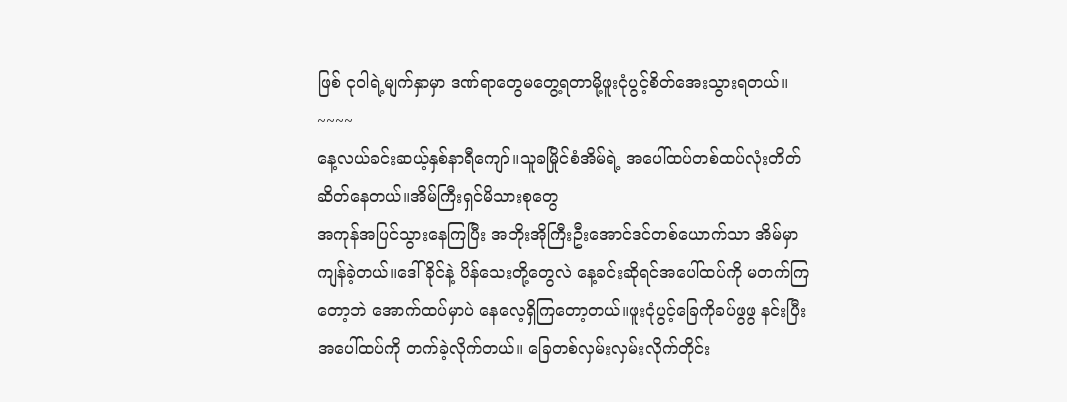ဖြစ် ငုဝါရဲ့မျက်နှာမှာ ဒဏ်ရာတွေမတွေ့ရတာမို့ဖူးငုံပွင့်စိတ်အေးသွားရတယ်။
~~~~
နေ့လယ်ခင်းဆယ့်နှစ်နာရီကျော်။သူခမြိုင်စံအိမ်ရဲ့ အပေါ်ထပ်တစ်ထပ်လုံးတိတ်ဆိတ်နေတယ်။အိမ်ကြီးရှင်မိသားစုတွေ
အကုန်အပြင်သွားနေကြပြီး အဘိုးအိုကြီးဦးအောင်ဒင်တစ်ယောက်သာ အိမ်မှာကျန်ခဲ့တယ်။ဒေါ်ခိုင်နဲ့ ပိန်သေးတို့တွေလဲ နေ့ခင်းဆိုရင်အပေါ်ထပ်ကို မတက်ကြတော့ဘဲ အောက်ထပ်မှာပဲ နေလေ့ရှိကြတော့တယ်။ဖူးငုံပွင့်ခြေကိုခပ်ဖွဖွ နင်းပြီးအပေါ်ထပ်ကို တက်ခဲ့လိုက်တယ်။ ခြေတစ်လှမ်းလှမ်းလိုက်တိုင်း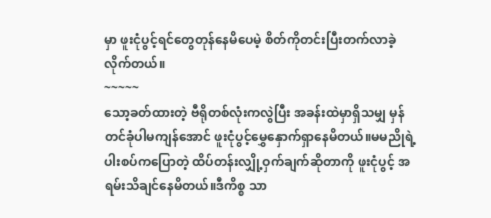မှာ ဖူးငုံပွင့်ရင်တွေတုန်နေမိပေမဲ့ စိတ်ကိုတင်းပြီးတက်လာခဲ့လိုက်တယ်။
~~~~~
သော့ခတ်ထားတဲ့ ဗီရိုတစ်လုံးကလွဲပြီး အခန်းထဲမှာရှိသမျှ မှန်တင်ခုံပါမကျန်အောင် ဖူးငုံပွင့်မွှေနှောက်ရှာနေမိတယ်။မမညိုရဲ့ ပါးစပ်ကပြောတဲ့ ထိပ်တန်းလျှို့ဝှက်ချက်ဆိုတာကို ဖူးငုံပွင့် အရမ်းသိချင်နေမိတယ်။ဒီကိစ္စ သာ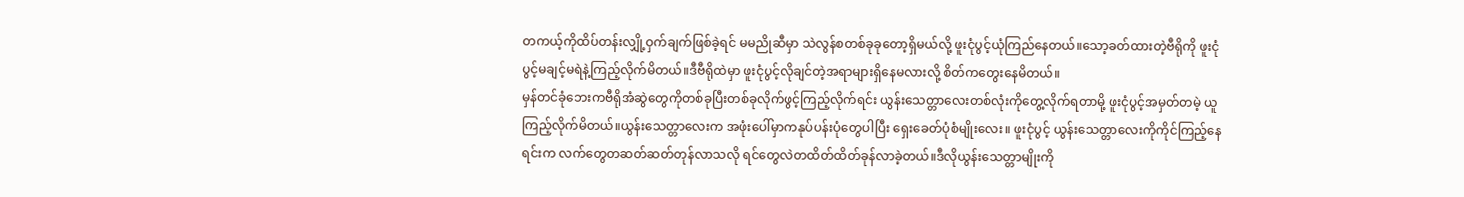တကယ့်ကိုထိပ်တန်းလျှို့ဝှက်ချက်ဖြစ်ခဲ့ရင် မမညိုဆီမှာ သဲလွန်စတစ်ခုခုတော့ရှိမယ်လို့ ဖူးငုံပွင့်ယုံကြည်နေတယ်။သော့ခတ်ထားတဲ့ဗီရိုကို ဖူးငုံပွင့်မချင့်မရဲနဲ့ကြည့်လိုက်မိတယ်။ဒီဗီရိုထဲမှာ ဖူးငုံပွင့်လိုချင်တဲ့အရာများရှိနေမလားလို့ စိတ်ကတွေးနေမိတယ်။
မှန်တင်ခုံဘေးကဗီရိုအံဆွဲတွေကိုတစ်ခုပြီးတစ်ခုလိုက်ဖွင့်ကြည့်လိုက်ရင်း ယွန်းသေတ္တာလေးတစ်လုံးကိုတွေ့လိုက်ရတာမို့ ဖူးငုံပွင့်အမှတ်တမဲ့ ယူကြည့်လိုက်မိတယ်။ယွန်းသေတ္တာလေးက အဖုံးပေါ်မှာကနုပ်ပန်းပုံတွေပါပြီး ရှေးခေတ်ပုံစံမျိုးလေး။ ဖူးငုံပွင့် ယွန်းသေတ္တာလေးကိုကိုင်ကြည့်နေရင်းက လက်တွေတဆတ်ဆတ်တုန်လာသလို ရင်တွေလဲတထိတ်ထိတ်ခုန်လာခဲ့တယ်။ဒီလိုယွန်းသေတ္တာမျိုးကို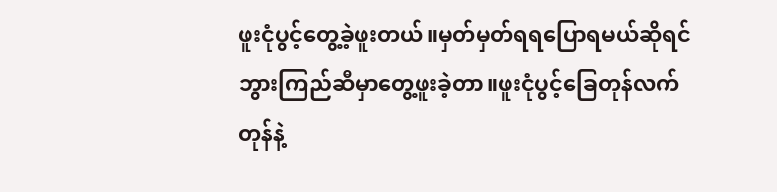ဖူးငုံပွင့်တွေ့ခဲ့ဖူးတယ်။မှတ်မှတ်ရရပြောရမယ်ဆိုရင် ဘွားကြည်ဆီမှာတွေ့ဖူးခဲ့တာ။ဖူးငုံပွင့်ခြေတုန်လက်တုန်နဲ့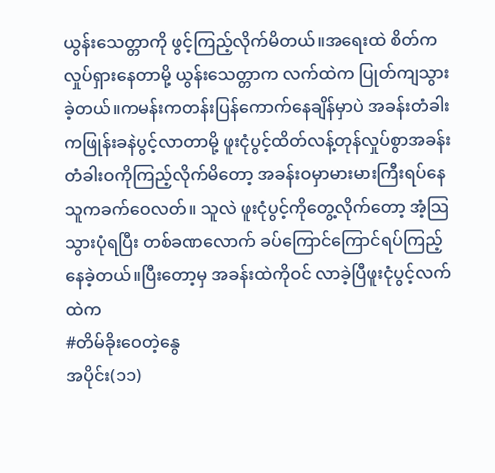ယွန်းသေတ္တာကို ဖွင့်ကြည့်လိုက်မိတယ်။အရေးထဲ စိတ်ကလှုပ်ရှားနေတာမို့ ယွန်းသေတ္တာက လက်ထဲက ပြုတ်ကျသွားခဲ့တယ်။ကမန်းကတန်းပြန်ကောက်နေချိန်မှာပဲ အခန်းတံခါးကဖြုန်းခနဲပွင့်လာတာမို့ ဖူးငုံပွင့်ထိတ်လန့်တုန်လှုပ်စွာအခန်းတံခါးဝကိုကြည့်လိုက်မိတော့ အခန်းဝမှာမားမားကြီးရပ်နေသူကခက်ဝေလတ်။ သူလဲ ဖူးငုံပွင့်ကိုတွေ့လိုက်တော့ အံ့သြသွားပုံရပြီး တစ်ခဏလောက် ခပ်ကြောင်ကြောင်ရပ်ကြည့်နေခဲ့တယ်။ပြီးတော့မှ အခန်းထဲကိုဝင် လာခဲ့ပြီဖူးငုံပွင့်လက်ထဲက
#တိမ်ခိုးဝေတဲ့နွေ
အပိုင်း(၁၁)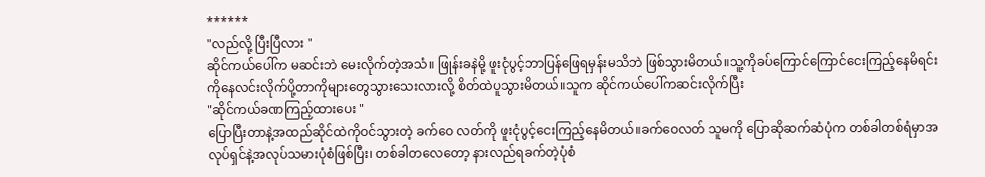******
"လည်လို့ ပြီးပြီလား "
ဆိုင်ကယ်ပေါ်က မဆင်းဘဲ မေးလိုက်တဲ့အသံ။ ဖြုန်းခနဲမို့ ဖူးငုံပွင့်ဘာပြန်ဖြေရမှန်းမသိဘဲ ဖြစ်သွားမိတယ်။သူ့ကိုခပ်ကြောင်ကြောင်ငေးကြည့်နေမိရင်း ကိုနေလင်းလိုက်ပို့တာကိုများတွေသွားသေးလားလို့ စိတ်ထဲပူသွားမိတယ်။သူက ဆိုင်ကယ်ပေါ်ကဆင်းလိုက်ပြီး
"ဆိုင်ကယ်ခဏကြည့်ထားပေး "
ပြောပြီးတာနဲ့အထည်ဆိုင်ထဲကိုဝင်သွားတဲ့ ခက်ဝေ လတ်ကို ဖူးငုံပွင့်ငေးကြည့်နေမိတယ်။ခက်ဝေလတ် သူမကို ပြောဆိုဆက်ဆံပုံက တစ်ခါတစ်ရံမှာအလုပ်ရှင်နဲ့အလုပ်သမားပုံစံဖြစ်ပြီး၊ တစ်ခါတလေတော့ နားလည်ရခက်တဲ့ပုံစံ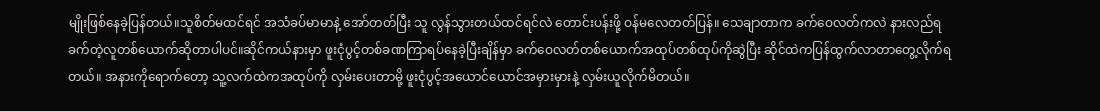မျိုးဖြစ်နေခဲ့ပြန်တယ်။သူစိတ်မထင်ရင် အသံခပ်မာမာနဲ့ အော်တတ်ပြီး သူ လွန်သွားတယ်ထင်ရင်လဲ တောင်းပန်းဖို့ ဝန်မလေတတ်ပြန်။ သေချာတာက ခက်ဝေလတ်ကလဲ နားလည်ရခက်တဲ့လူတစ်ယောက်ဆိုတာပါပင်။ဆိုင်ကယ်နားမှာ ဖူးငုံပွင့်တစ်ခဏကြာရပ်နေခဲ့ပြီးချိန်မှာ ခက်ဝေလတ်တစ်ယောက်အထုပ်တစ်ထုပ်ကိုဆွဲပြီး ဆိုင်ထဲကပြန်ထွက်လာတာတွေ့လိုက်ရတယ်။ အနားကိုရောက်တော့ သူ့လက်ထဲကအထုပ်ကို လှမ်းပေးတာမို့ ဖူးငုံပွင့်အယောင်ယောင်အမှားမှားနဲ့ လှမ်းယူလိုက်မိတယ်။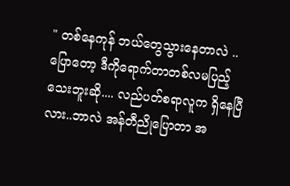" တစ်နေကုန် ဘယ်တွေသွားနေတာလဲ ..ပြောတော့ ဒီကိုရောက်တာတစ်လမပြည့်သေးဘူးဆို.... လည်ပတ်စရာလူက ရှိနေပြီလား..ဘာလဲ အန်တီညိုပြောတာ အ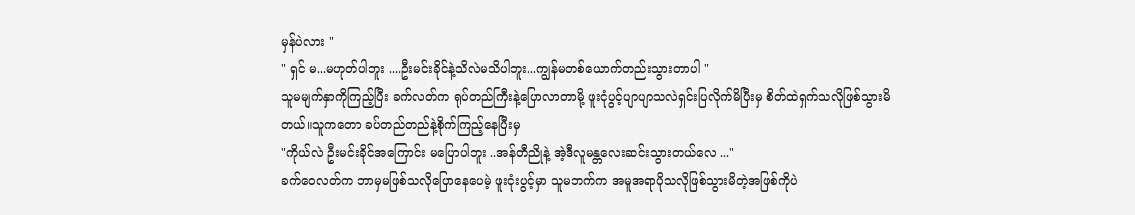မှန်ပဲလား "
" ရှင် မ...မဟုတ်ပါဘူး ....ဦးမင်းခိုင်နဲ့သိလဲမသိပါဘူး...ကျွန်မတစ်ယောက်တည်းသွားတာပါ "
သူမမျက်နှာကိုကြည့်ပြီး ခက်လတ်က ရုပ်တည်ကြီးနဲ့ပြောလာတာမို့ ဖူးငုံပွင့်ပျာပျာသလဲရှင်းပြလိုက်မိပြီးမှ စိတ်ထဲရှက်သလိုဖြစ်သွားမိတယ်။သူကတော ခပ်တည်တည်နဲ့စိုက်ကြည့်နေပြီးမှ
"ကိုယ်လဲ ဦးမင်းခိုင်အကြောင်း မပြောပါဘူး ..အန်တီညိုနဲ့ အဲ့ဒီလူမန္တလေးဆင်းသွားတယ်လေ ..."
ခက်ဝေလတ်က ဘာမှမဖြစ်သလိုပြောနေပေမဲ့ ဖူးငုံးပွင့်မှာ သူမဘက်က အမူအရာပိုသလိုဖြစ်သွားမိတဲ့အဖြစ်ကိုပဲ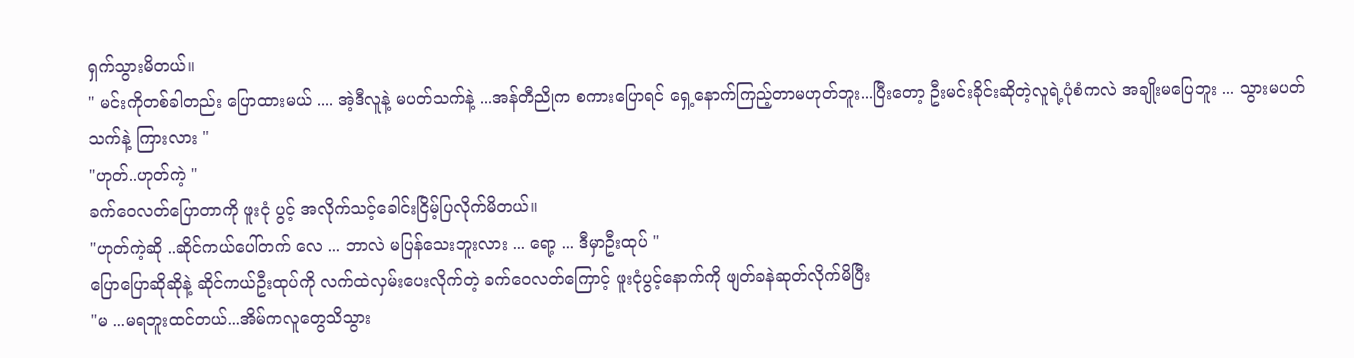ရှက်သွားမိတယ်။
" မင်းကိုတစ်ခါတည်း ပြောထားမယ် .... အဲ့ဒီလူနဲ့ မပတ်သက်နဲ့ ...အန်တီညိုက စကားပြောရင် ရှေ့နောက်ကြည့်တာမဟုတ်ဘူး...ပြီးတော့ ဦးမင်းခိုင်းဆိုတဲ့လူရဲ့ပုံစံကလဲ အချိုးမပြေဘူး ... သွားမပတ်သက်နဲ့ ကြားလား "
"ဟုတ်..ဟုတ်ကဲ့ "
ခက်ဝေလတ်ပြောတာကို ဖူးငုံ ပွင့် အလိုက်သင့်ခေါင်းငြိမ့်ပြလိုက်မိတယ်။
"ဟုတ်ကဲ့ဆို ..ဆိုင်ကယ်ပေါ်တက် လေ ... ဘာလဲ မပြန်သေးဘူးလား ... ရော့ ... ဒီမှာဦးထုပ် "
ပြောပြောဆိုဆိုနဲ့ ဆိုင်ကယ်ဦးထုပ်ကို လက်ထဲလှမ်းပေးလိုက်တဲ့ ခက်ဝေလတ်ကြောင့် ဖူးငုံပွင့်နောက်ကို ဖျတ်ခနဲဆုတ်လိုက်မိပြီး
"မ ...မရဘူးထင်တယ်...အိမ်ကလူတွေသိသွား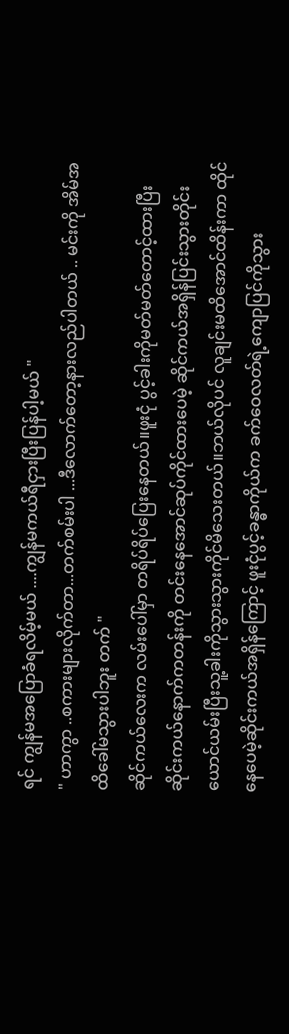ရင် ကျွန်မအပြောခံရလိမ့်မယ် ....ကျွန်မကယ်ရီငှားပြီးပြန်ပါ့မယ် "
" ဟာကွာ ..စကားများလိုက်တာ...တက်စမ်းပါ ...ဒီလောက်တော့နားလည်ပါတယ် .. မင်းကို အိမ်အထိခေါ်မသွားပါဘူး တက် "
ဆိုင်ကယ်လေးက လမ်းပေါ်မှာ တရိပ်ရိပ်ပြေးနေတယ်။ဖူးငုံ ပွင့်ခါးကိုမတ်မတ်တောင့်ထားပြီး ဆိုင်းကယ်နောက်ကတန်းကို တင်းနေအောင်ဆုပ်ကိုင်ထားပေမဲ့ ဆိုင်ကယ်အရှိန်ပြင်းသွားတိုင်း ယောင်ယမ်းပြီးသူ့ခါးကိုသွားသွားကိုင်မိသေးတယ်။ဘယ်လိုပင် လူချင်းမထိအောင်ထိန်းကာ ထိုင်နေပေမဲ့ဆိုင်းကယ်အရှိန်ကြောင့် ဖူးငုံပွင့်ခန္ဓာကိုယ်က ခက်ဝေလတ်ရဲ့ကျောပြင်ကိုသွား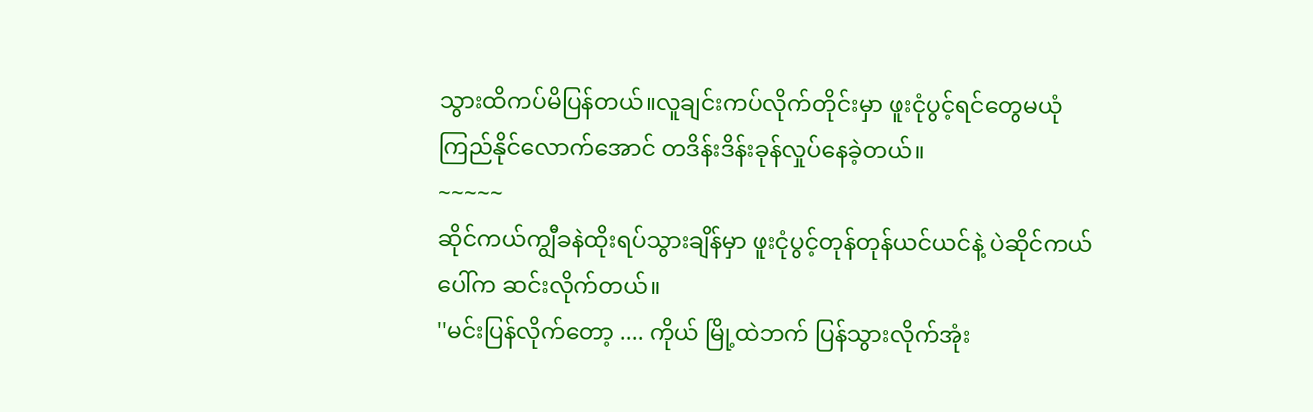သွားထိကပ်မိပြန်တယ်။လူချင်းကပ်လိုက်တိုင်းမှာ ဖူးငုံပွင့်ရင်တွေမယုံကြည်နိုင်လောက်အောင် တဒိန်းဒိန်းခုန်လှုပ်နေခဲ့တယ်။
~~~~~
ဆိုင်ကယ်ကျွီခနဲထိုးရပ်သွားချိန်မှာ ဖူးငုံပွင့်တုန်တုန်ယင်ယင်နဲ့ ပဲဆိုင်ကယ်ပေါ်က ဆင်းလိုက်တယ်။
''မင်းပြန်လိုက်တော့ .... ကိုယ် မြို့ထဲဘက် ပြန်သွားလိုက်အုံး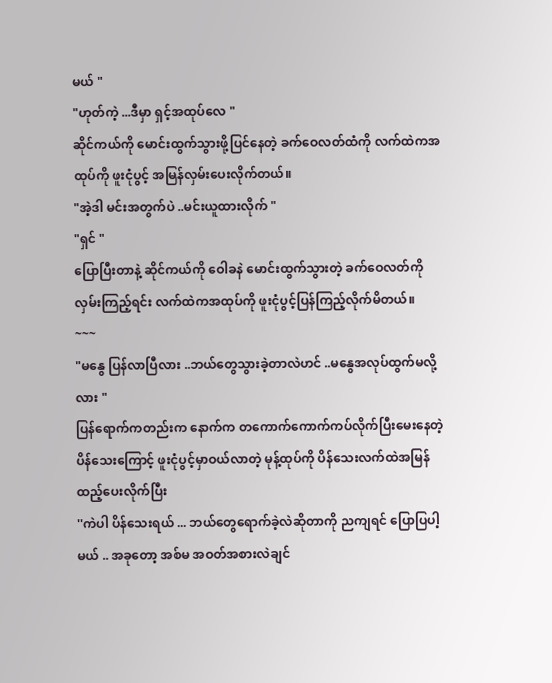မယ် "
"ဟုတ်ကဲ့ ...ဒီမှာ ရှင့်အထုပ်လေ "
ဆိုင်ကယ်ကို မောင်းထွက်သွားဖို့ပြင်နေတဲ့ ခက်ဝေလတ်ထံကို လက်ထဲကအထုပ်ကို ဖူးငုံပွင့် အမြန်လှမ်းပေးလိုက်တယ်။
"အဲ့ဒါ မင်းအတွက်ပဲ ..မင်းယူထားလိုက် "
"ရှင် "
ပြောပြီးတာနဲ့ ဆိုင်ကယ်ကို ဝေါခနဲ မောင်းထွက်သွားတဲ့ ခက်ဝေလတ်ကိုလှမ်းကြည့်ရင်း လက်ထဲကအထုပ်ကို ဖူးငုံပွင့်ပြန်ကြည့်လိုက်မိတယ်။
~~~
"မနွေ ပြန်လာပြီလား ..ဘယ်တွေသွားခဲ့တာလဲဟင် ..မနွေအလုပ်ထွက်မလို့လား "
ပြန်ရောက်ကတည်းက နောက်က တကောက်ကောက်ကပ်လိုက်ပြီးမေးနေတဲ့ ပိန်သေးကြောင့် ဖူးငုံပွင့်မှာဝယ်လာတဲ့ မုန့်ထုပ်ကို ပိန်သေးလက်ထဲအမြန်ထည့်ပေးလိုက်ပြီး
''ကဲပါ ပိန်သေးရယ် ... ဘယ်တွေရောက်ခဲ့လဲဆိုတာကို ညကျရင် ပြောပြပါ့မယ် .. အခုတော့ အစ်မ အဝတ်အစားလဲချင်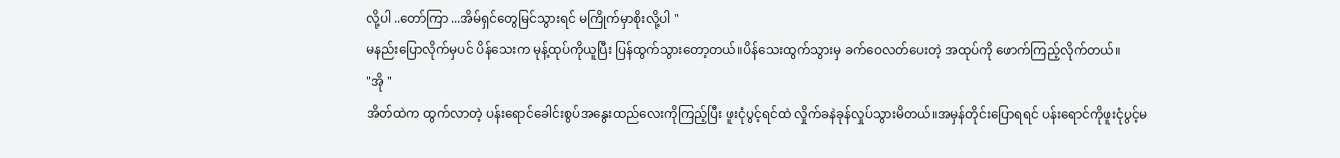လို့ပါ ..တော်ကြာ ...အိမ်ရှင်တွေမြင်သွားရင် မကြိုက်မှာစိုးလို့ပါ "
မနည်းပြောလိုက်မှပင် ပိန်သေးက မုန့်ထုပ်ကိုယူပြီး ပြန်ထွက်သွားတော့တယ်။ပိန်သေးထွက်သွားမှ ခက်ဝေလတ်ပေးတဲ့ အထုပ်ကို ဖောက်ကြည့်လိုက်တယ်။
"အို "
အိတ်ထဲက ထွက်လာတဲ့ ပန်းရောင်ခေါင်းစွပ်အနွေးထည်လေးကိုကြည့်ပြီး ဖူးငုံပွင့်ရင်ထဲ လှိုက်ခနဲခုန်လှုပ်သွားမိတယ်။အမှန်တိုင်းပြောရရင် ပန်းရောင်ကိုဖူးငုံပွင့်မ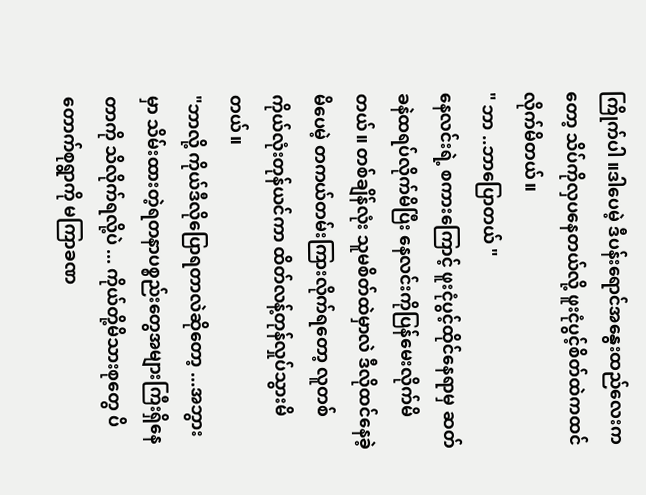ကြိုက်ပါ ။ဒါပေမဲ့ ဒီပန်းရောင်အနွေးထည်လေးကတော့ သိပ်ကိုလှပနေတယ်လို့ ဖူးငုံပွင့်စိတ်ထဲကထင်လိုက်မိတယ်။
" ဘာ ..ဘာပြောတယ် "
နေလင်းရဲ့ စကားကြောင့် ဖူးငုံပွင့်ထိုင်နေရာမှ ဆတ်ခနဲထရပ်လိုက်မိပြီး နေလင်းကိုပြန်မေးလိုက်မိတယ်။ တစ်ချိန်လုံး သူမစိတ်ထဲမှာလဲ ဒီလိုထင်နေခဲ့မိပေမဲ့ တကယ်တမ်းကြားလိုက်ရတော့ လူတစ်ကိုယ်လုံးတုန်ယင်ကာ ထိတ်လန့်တုန်လှုပ်သွားမိတယ်။
"ဘာလို့ ကိုယ်ဒီလိုပြောရတာလဲဆိုတော့ ...အဘွားမှာ သိမ်းထားတဲ့ရတနာပစ္စည်းတွေအများကြီးရှိနေတာကို သိလိုက်ရလို့ပဲ ... ကိုယ်တို့မိသားစုတွေ ပိတောက်စုရွာကို မကြာခဏ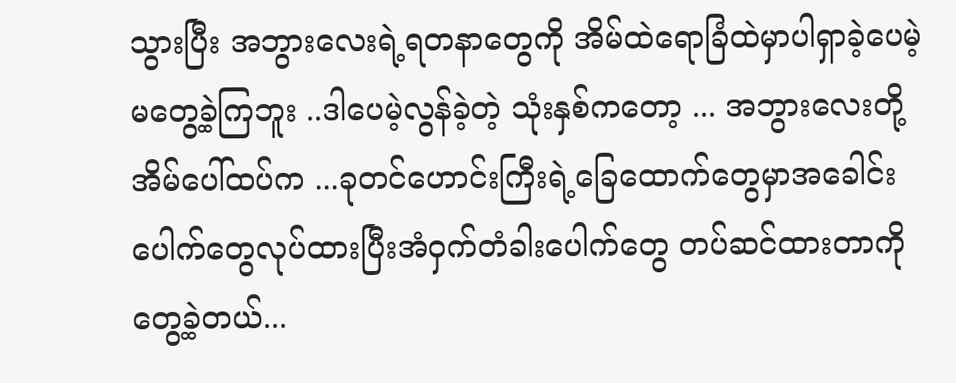သွားပြီး အဘွားလေးရဲ့ရတနာတွေကို အိမ်ထဲရောခြံထဲမှာပါရှာခဲ့ပေမဲ့ မတွေ့ခဲ့ကြဘူး ..ဒါပေမဲ့လွန်ခဲ့တဲ့ သုံးနှစ်ကတော့ ... အဘွားလေးတို့အိမ်ပေါ်ထပ်က ...ခုတင်ဟောင်းကြီးရဲ့ခြေထောက်တွေမှာအခေါင်းပေါက်တွေလုပ်ထားပြီးအံဝှက်တံခါးပေါက်တွေ တပ်ဆင်ထားတာကိုတွေ့ခဲ့တယ်...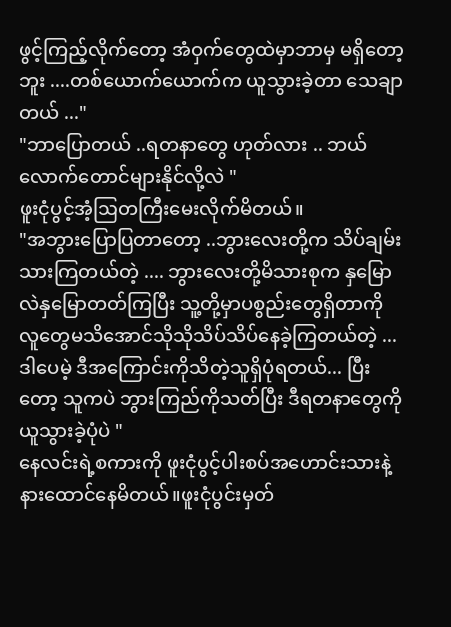ဖွင့်ကြည့်လိုက်တော့ အံဝှက်တွေထဲမှာဘာမှ မရှိတော့ဘူး ....တစ်ယောက်ယောက်က ယူသွားခဲ့တာ သေချာတယ် ..."
"ဘာပြောတယ် ..ရတနာတွေ ဟုတ်လား .. ဘယ်လောက်တောင်များနိုင်လို့လဲ "
ဖူးငုံပွင့်အံ့ဩတကြီးမေးလိုက်မိတယ်။
"အဘွားပြောပြတာတော့ ..ဘွားလေးတို့က သိပ်ချမ်းသားကြတယ်တဲ့ .... ဘွားလေးတို့မိသားစုက နှမြောလဲနှမြောတတ်ကြပြီး သူ့တို့မှာပစွည်းတွေရှိတာကို လူတွေမသိအောင်သိုသိုသိပ်သိပ်နေခဲ့ကြတယ်တဲ့ ... ဒါပေမဲ့ ဒီအကြောင်းကိုသိတဲ့သူရှိပုံရတယ်... ပြီးတော့ သူကပဲ ဘွားကြည်ကိုသတ်ပြီး ဒီရတနာတွေကို ယူသွားခဲ့ပုံပဲ "
နေလင်းရဲ့စကားကို ဖူးငုံပွင့်ပါးစပ်အဟောင်းသားနဲ့ နားထောင်နေမိတယ်။ဖူးငုံပွင်းမှတ်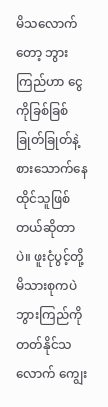မိသလောက်တော့ ဘွားကြည်ဟာ ငွေကိုခြစ်ခြစ်ခြုတ်ခြုတ်နဲ့ စားသောက်နေထိုင်သူဖြစ်တယ်ဆိုတာပဲ။ ဖူးငုံပွင့်တို့ မိသားစုကပဲဘွားကြည်ကို တတ်နိုင်သလောက် ကျွေး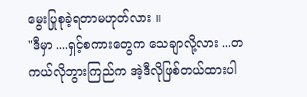မွေးပြုစုခဲ့ရတာမဟုတ်လား ။
"ဒီမှာ ....ရှင့်စကားတွေက သေချာလို့လား ...တကယ်လိုဘွားကြည်က အဲ့ဒီလိုဖြစ်တယ်ထားပါ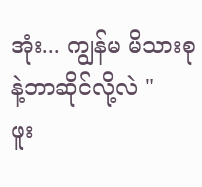အုံး... ကျွန်မ မိသားစုနဲ့ဘာဆိုင်လို့လဲ "
ဖူး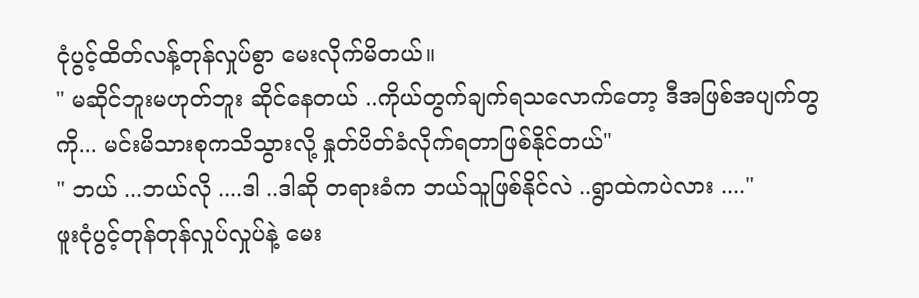ငုံပွင့်ထိတ်လန့်တုန်လှုပ်စွာ မေးလိုက်မိတယ်။
" မဆိုင်ဘူးမဟုတ်ဘူး ဆိုင်နေတယ် ..ကိုယ်တွက်ချက်ရသလောက်တော့ ဒီအဖြစ်အပျက်တွကို... မင်းမိသားစုကသိသွားလို့ နှုတ်ပိတ်ခံလိုက်ရတာဖြစ်နိုင်တယ်"
" ဘယ် ...ဘယ်လို ....ဒါ ..ဒါဆို တရားခံက ဘယ်သူဖြစ်နိုင်လဲ ..ရွာထဲကပဲလား ...."
ဖူးငုံပွင့်တုန်တုန်လှုပ်လှုပ်နဲ့ မေး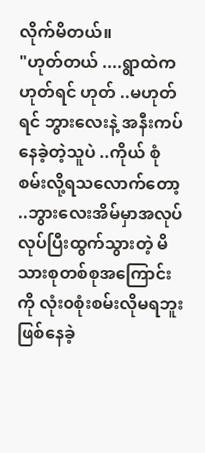လိုက်မိတယ်။
"ဟုတ်တယ် ....ရွာထဲကဟုတ်ရင် ဟုတ် ..မဟုတ်ရင် ဘွားလေးနဲ့ အနီးကပ်နေခဲ့တဲ့သူပဲ ..ကိုယ် စုံစမ်းလို့ရသလောက်တော့ ..ဘွားလေးအိမ်မှာအလုပ်လုပ်ပြီးထွက်သွားတဲ့ မိသားစုတစ်စုအကြောင်းကို လုံး၀စုံးစမ်းလိုမရဘူးဖြစ်နေခဲ့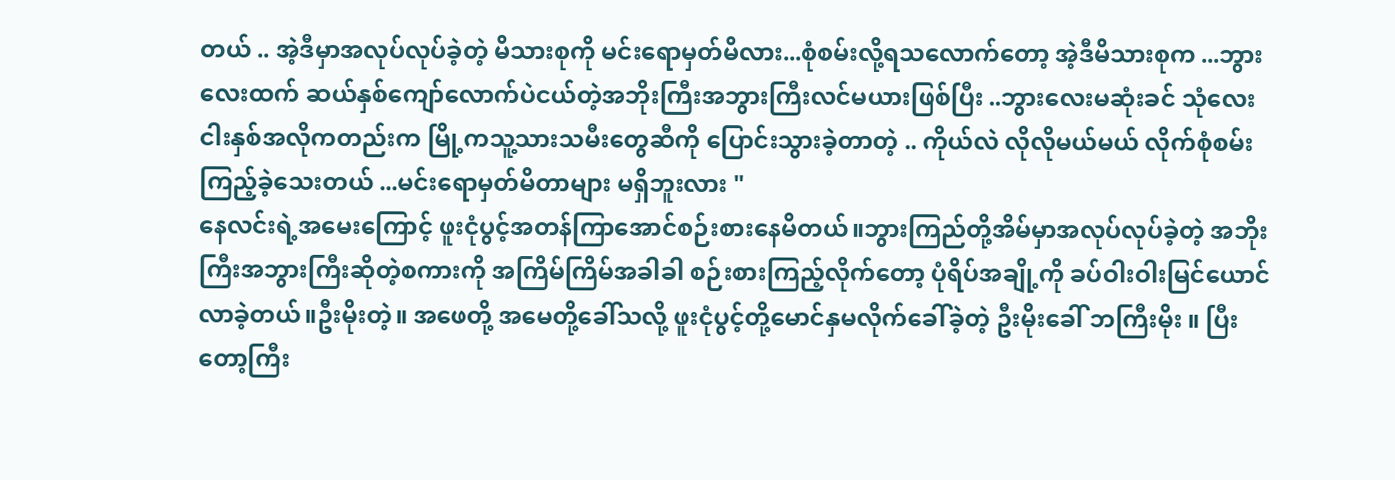တယ် .. အဲ့ဒီမှာအလုပ်လုပ်ခဲ့တဲ့ မိသားစုကို မင်းရောမှတ်မိလား...စုံစမ်းလို့ရသလောက်တော့ အဲ့ဒီမိသားစုက ...ဘွားလေးထက် ဆယ်နှစ်ကျော်လောက်ပဲငယ်တဲ့အဘိုးကြီးအဘွားကြီးလင်မယားဖြစ်ပြီး ..ဘွားလေးမဆုံးခင် သုံလေးငါးနှစ်အလိုကတည်းက မြို့ကသူ့သားသမီးတွေဆီကို ပြောင်းသွားခဲ့တာတဲ့ .. ကိုယ်လဲ လိုလိုမယ်မယ် လိုက်စုံစမ်းကြည့်ခဲ့သေးတယ် ...မင်းရောမှတ်မိတာများ မရှိဘူးလား "
နေလင်းရဲ့အမေးကြောင့် ဖူးငုံပွင့်အတန်ကြာအောင်စဉ်းစားနေမိတယ်။ဘွားကြည်တို့အိမ်မှာအလုပ်လုပ်ခဲ့တဲ့ အဘိုးကြီးအဘွားကြီးဆိုတဲ့စကားကို အကြိမ်ကြိမ်အခါခါ စဉ်းစားကြည့်လိုက်တော့ ပုံရိပ်အချို့ကို ခပ်ဝါးဝါးမြင်ယောင်လာခဲ့တယ်။ဦးမိုးတဲ့။ အဖေတို့ အမေတို့ခေါ်သလို့ ဖူးငုံပွင့်တို့မောင်နှမလိုက်ခေါ်ခဲ့တဲ့ ဦးမိုးခေါ် ဘကြီးမိုး ။ ပြီးတော့ကြီး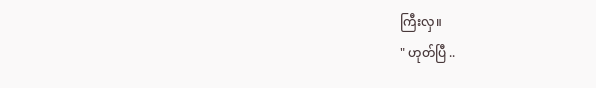ကြီးလှ။
" ဟုတ်ပြီ ..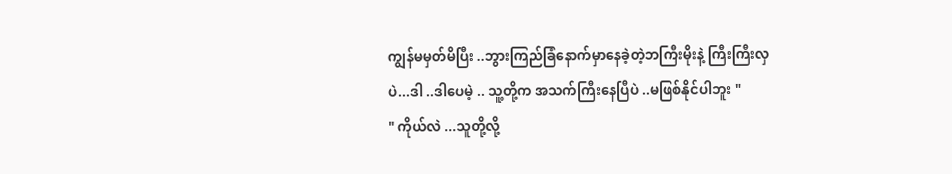ကျွန်မမှတ်မိပြီး ..ဘွားကြည်ခြံနောက်မှာနေခဲ့တဲ့ဘကြီးမိုးနဲ့ ကြီးကြီးလှပဲ...ဒါ ..ဒါပေမဲ့ .. သူ့တို့က အသက်ကြီးနေပြီပဲ ..မဖြစ်နိုင်ပါဘူး "
" ကိုယ်လဲ ...သူတို့လို့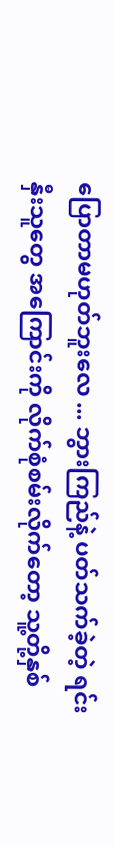ပြောတာမဟုတ်ဘူးလေ ... ဘွားကြည်နဲ့ ပတ်သက်ခဲ့တဲ့ ရင်းနှီးသူတွေ အကြောင်းကို လိုက်စုံစမ်းလိုက်တော့ သူ့တို့နှစ်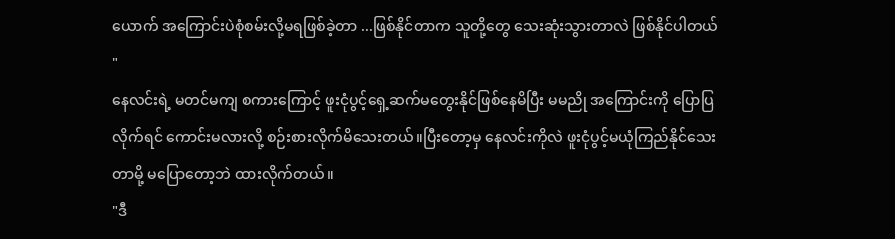ယောက် အကြောင်းပဲစုံစမ်းလို့မရဖြစ်ခဲ့တာ ...ဖြစ်နိုင်တာက သူတို့တွေ သေးဆုံးသွားတာလဲ ဖြစ်နိုင်ပါတယ် "
နေလင်းရဲ့ မတင်မကျ စကားကြောင့် ဖူးငုံပွင့်ရှေ့ဆက်မတွေးနိုင်ဖြစ်နေမိပြီး မမညို အကြောင်းကို ပြောပြလိုက်ရင် ကောင်းမလားလို့ စဉ်းစားလိုက်မိသေးတယ်။ပြီးတော့မှ နေလင်းကိုလဲ ဖူးငုံပွင့်မယုံကြည်နိုင်သေးတာမို့ မပြောတော့ဘဲ ထားလိုက်တယ်။
"ဒီ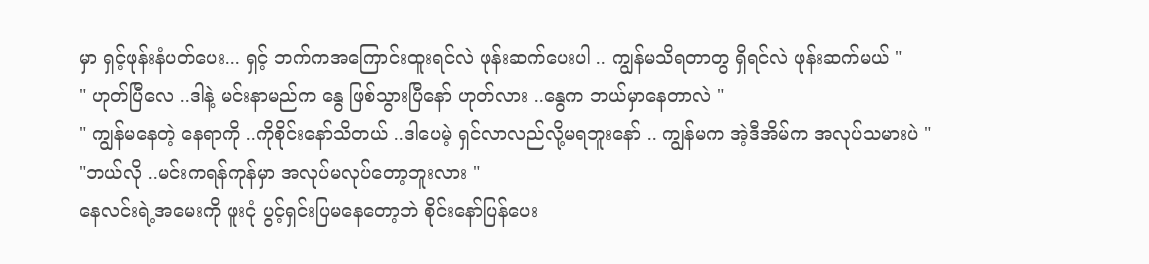မှာ ရှင့်ဖုန်းနံပတ်ပေး... ရှင့် ဘက်ကအကြောင်းထူးရင်လဲ ဖုန်းဆက်ပေးပါ .. ကျွန်မသိရတာတွ ရှိရင်လဲ ဖုန်းဆက်မယ် "
" ဟုတ်ပြီလေ ..ဒါနဲ့ မင်းနာမည်က နွေ ဖြစ်သွားပြီနော် ဟုတ်လား ..နွေက ဘယ်မှာနေတာလဲ "
" ကျွန်မနေတဲ့ နေရာကို ..ကိုစိုင်းနော်သိတယ် ..ဒါပေမဲ့ ရှင်လာလည်လို့မရဘူးနော် .. ကျွန်မက အဲ့ဒီအိမ်က အလုပ်သမားပဲ "
"ဘယ်လို ..မင်းကရန်ကုန်မှာ အလုပ်မလုပ်တော့ဘူးလား "
နေလင်းရဲ့အမေးကို ဖူးငုံ ပွင့်ရှင်းပြမနေတော့ဘဲ စိုင်းနော်ပြန်ပေး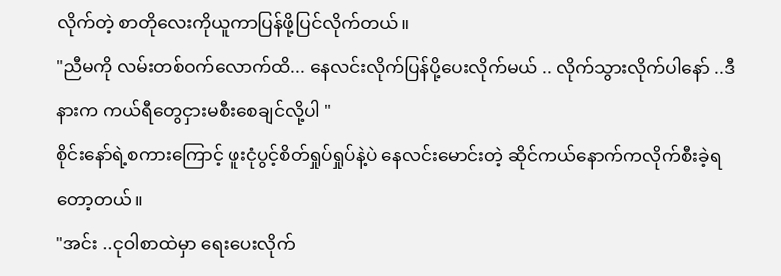လိုက်တဲ့ စာတိုလေးကိုယူကာပြန်ဖို့ပြင်လိုက်တယ်။
"ညီမကို လမ်းတစ်ဝက်လောက်ထိ... နေလင်းလိုက်ပြန်ပို့ပေးလိုက်မယ် .. လိုက်သွားလိုက်ပါနော် ..ဒီနားက ကယ်ရီတွေငှားမစီးစေချင်လို့ပါ "
စိုင်းနော်ရဲ့စကားကြောင့် ဖူးငုံပွင့်စိတ်ရှုပ်ရှုပ်နဲ့ပဲ နေလင်းမောင်းတဲ့ ဆိုင်ကယ်နောက်ကလိုက်စီးခဲ့ရတော့တယ်။
"အင်း ..ငုဝါစာထဲမှာ ရေးပေးလိုက်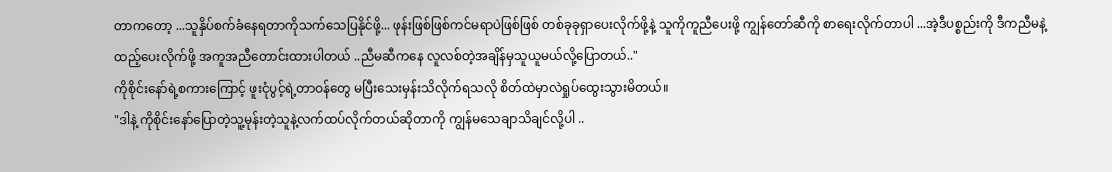တာကတော့ ...သူနှိပ်စက်ခံနေရတာကိုသက်သေပြနိုင်ဖို့... ဖုန်းဖြစ်ဖြစ်ကင်မရာပဲဖြစ်ဖြစ် တစ်ခုခုရှာပေးလိုက်ဖို့နဲ့ သူကိုကူညီပေးဖို့ ကျွန်တော်ဆီကို စာရေးလိုက်တာပါ ...အဲ့ဒီပစ္စည်းကို ဒီကညီမနဲ့ထည့်ပေးလိုက်ဖို့ အကူအညီတောင်းထားပါတယ် ..ညီမဆီကနေ လူလစ်တဲ့အချိန်မှသူယူမယ်လို့ပြောတယ်.."
ကိုစိုင်းနော်ရဲ့စကားကြောင့် ဖူးငုံပွင့်ရဲ့တာဝန်တွေ မပြီးသေးမှန်းသိလိုက်ရသလို စိတ်ထဲမှာလဲရှုပ်ထွေးသွားမိတယ်။
"ဒါနဲ့ ကိုစိုင်းနော်ပြောတဲ့သူ့မုန်းတဲ့သူနဲ့လက်ထပ်လိုက်တယ်ဆိုတာကို ကျွန်မသေချာသိချင်လို့ပါ ..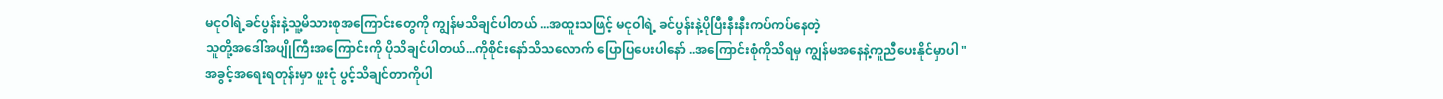မငုဝါရဲ့ခင်ပွန်းနဲ့သူ့မိသားစုအကြောင်းတွေကို ကျွန်မသိချင်ပါတယ် ...အထူးသဖြင့် မငုဝါရဲ့ ခင်ပွန်းနဲ့ပိုပြီးနီးနီးကပ်ကပ်နေတဲ့
သူတို့အဒေါ်အပျိုကြီးအကြောင်းကို ပိုသိချင်ပါတယ်...ကိုစိုင်းနော်သိသလောက် ပြောပြပေးပါနော် ..အကြောင်းစုံကိုသိရမှ ကျွန်မအနေနဲ့ကူညီပေးနိုင်မှာပါ "
အခွင့်အရေးရတုန်းမှာ ဖူးငုံ ပွင့်သိချင်တာကိုပါ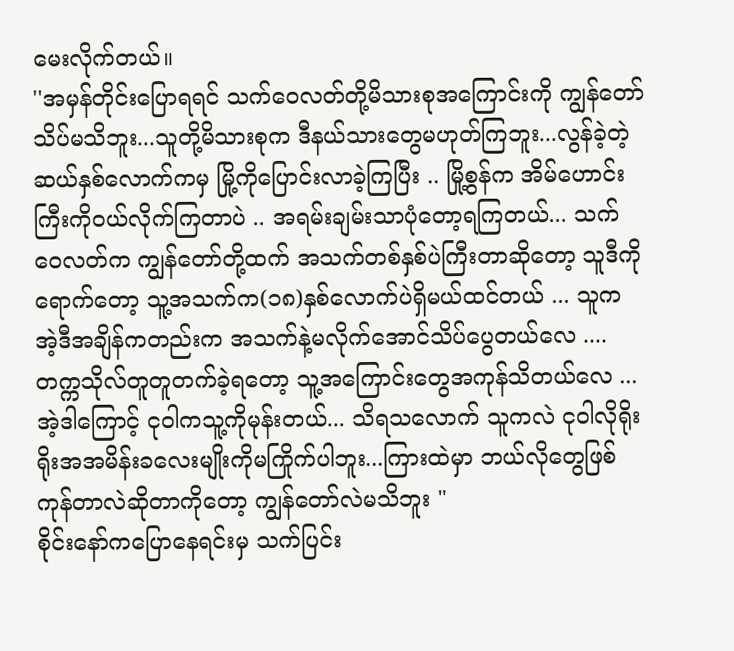မေးလိုက်တယ်။
''အမှန်တိုင်းပြောရရင် သက်ဝေလတ်တို့မိသားစုအကြောင်းကို ကျွန်တော်သိပ်မသိဘူး...သူတို့မိသားစုက ဒီနယ်သားတွေမဟုတ်ကြဘူး...လွန်ခဲ့တဲ့ ဆယ်နှစ်လောက်ကမှ မြို့ကိုပြောင်းလာခဲ့ကြပြီး .. မြို့စွန်က အိမ်ဟောင်းကြီးကိုဝယ်လိုက်ကြတာပဲ .. အရမ်းချမ်းသာပုံတော့ရကြတယ်... သက်ဝေလတ်က ကျွန်တော်တို့ထက် အသက်တစ်နှစ်ပဲကြီးတာဆိုတော့ သူဒီကိုရောက်တော့ သူ့အသက်က(၁၈)နှစ်လောက်ပဲရှိမယ်ထင်တယ် ... သူက အဲ့ဒီအချိန်ကတည်းက အသက်နဲ့မလိုက်အောင်သိပ်ပွေတယ်လေ .... တက္ကသိုလ်တူတူတက်ခဲ့ရတော့ သူ့အကြောင်းတွေအကုန်သိတယ်လေ ... အဲ့ဒါကြောင့် ငုဝါကသူ့ကိုမုန်းတယ်... သိရသလောက် သူကလဲ ငုဝါလိုရိုးရိုးအအမိန်းခလေးမျိုးကိုမကြိုက်ပါဘူး...ကြားထဲမှာ ဘယ်လိုတွေဖြစ်ကုန်တာလဲဆိုတာကိုတော့ ကျွန်တော်လဲမသိဘူး "
စိုင်းနော်ကပြောနေရင်းမှ သက်ပြင်း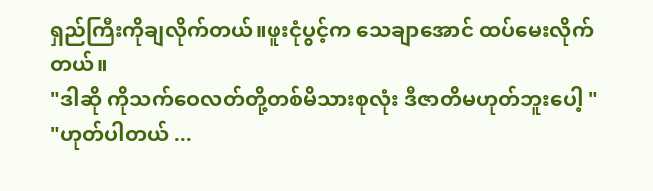ရှည်ကြီးကိုချလိုက်တယ်။ဖူးငုံပွင့်က သေချာအောင် ထပ်မေးလိုက်တယ်။
"ဒါဆို ကိုသက်ဝေလတ်တို့တစ်မိသားစုလုံး ဒီဇာတိမဟုတ်ဘူးပေါ့ "
"ဟုတ်ပါတယ် ...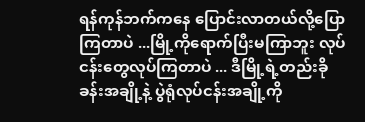ရန်ကုန်ဘက်ကနေ ပြောင်းလာတယ်လို့ပြောကြတာပဲ ...မြို့ကိုရောက်ပြီးမကြာဘူး လုပ်ငန်းတွေလုပ်ကြတာပဲ ... ဒီမြို့ရဲ့တည်းခိုခန်းအချို့နဲ့ ပွဲရုံလုပ်ငန်းအချို့ကို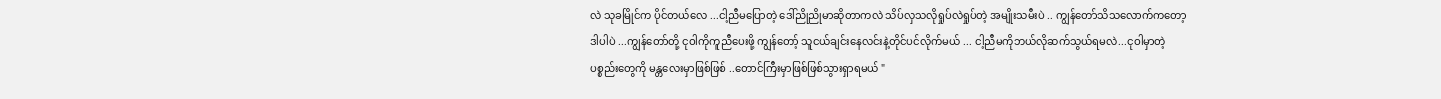လဲ သုခမြိုင်က ပိုင်တယ်လေ ...ငါ့ညီမပြောတဲ့ ဒေါ်ညိုညိုမာဆိုတာကလဲ သိပ်လှသလိုရှုပ်လဲရှုပ်တဲ့ အမျိုးသမီးပဲ .. ကျွန်တော်သိသလောက်ကတော့ ဒါပါပဲ ...ကျွန်တော်တို့ ငုဝါကိုကူညီပေးဖို့ ကျွန်တော့် သူငယ်ချင်းနေလင်းနဲ့တိုင်ပင်လိုက်မယ် ... ငါ့ညီမကိုဘယ်လိုဆက်သွယ်ရမလဲ...ငုဝါမှာတဲ့ပစ္စည်းတွေကို မန္တလေးမှာဖြစ်ဖြစ် ..တောင်ကြီးမှာဖြစ်ဖြစ်သွားရှာရမယ် "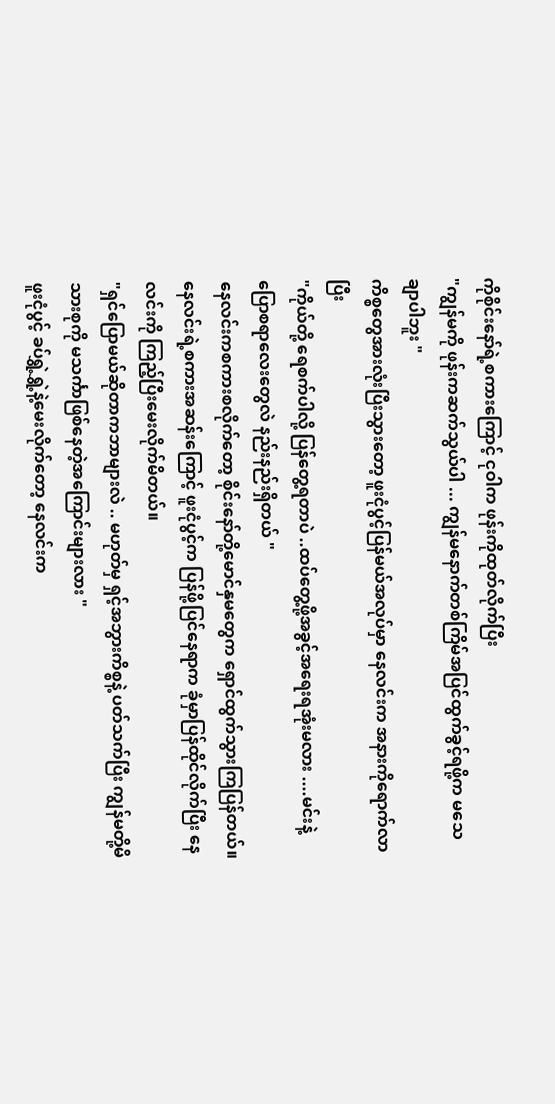ကိုစိုင်းနော်ရဲ့စကားကြောင့် ငုဝါက ဖုန်းကိုထုတ်လိုက်ပြီး
"ကျွန်မကို ဖုန်းကဆက်သွယ်ပါ ... ကျွန်မနောက်တစ်ကြိမ်အပြင်ထွက်ခွင့်ရဖို့က မသေချာပါဘူး "
ကိစ္စတွေအားလုံးပြီးသွားတော့ ဖူးငုံပွင့်ပြန်မယ်အလုပ်မှာ နေလင်းက အနားကိုရောက်လာပြီး
"ကိုယ်တို့ ရေစက်ပါလို့ ပြန်တွေ့ရတာပဲ ..ထပ်တွေ့ဖို့အခွင့်အရေးရအုံးမလား ....မင်းနဲ့ ပြောစရာလေးတွေလဲ နည်းနည်းရှိတယ် "
နေလင်းကစကားစလိုက်တော့ စိုင်းနော်တို့မောင်နှမတွေက ရှောင်ထွက်သွားကြပြန်တယ်။ နေလင်းရဲ့စကားအဆန်းကြောင့် ဖူးငုံပွင့်က ပြန်ဖို့ပြင်နေရာက ခုံမှာပြန်ထိုင်လိုက်ပြီး နေလင်းကို ကြည့်ပြီးမေးလိုက်မိတယ်။
"ရှင်ပြောမယ်ဆိုတာကဘာများလဲ .. မဟုတ်မှ ရှင့်အဘွားကိစ္စနဲ့ ပတ်သက်ပြီး ကျွန်မတို့မိသားစုကို မသင်္ကာဖြစ်နေတဲ့အကြောင်းများလား "
ဖူးငုံပွင့် ခပ်ရွှဲ့ရွှဲ့နဲ့မေးလိုက်တော့ နေလင်းက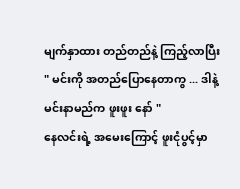မျက်နှာထား တည်တည်နဲ့ ကြည့်လာပြီး
" မင်းကို အတည်ပြောနေတာကွ ... ဒါနဲ့မင်းနာမည်က ဖူးဖူး နော် "
နေလင်းရဲ့ အမေးကြောင့် ဖူးငုံပွင့်မှာ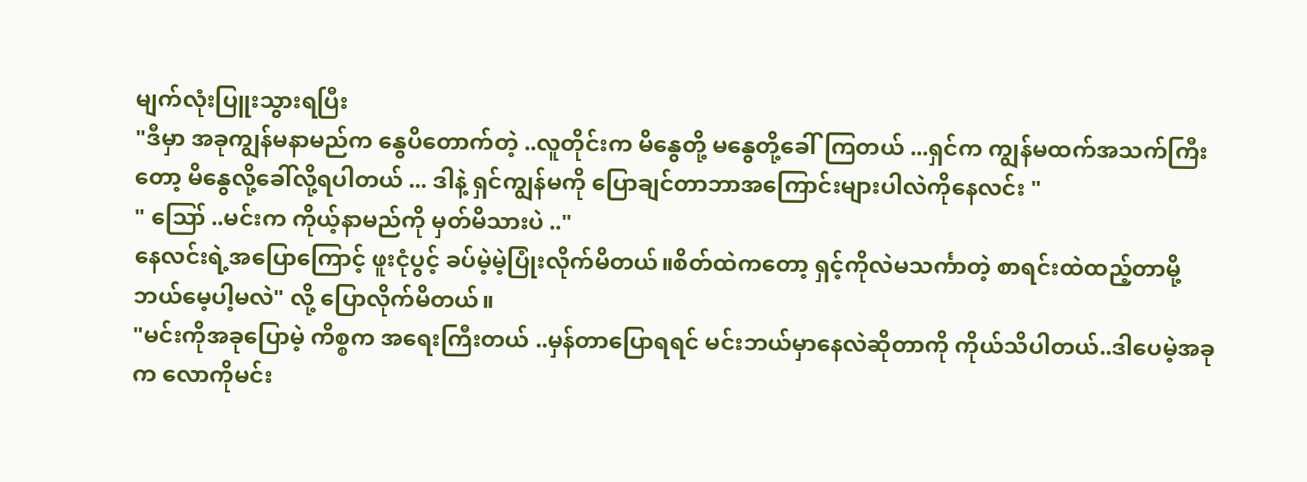မျက်လုံးပြူးသွားရပြီး
"ဒီမှာ အခုကျွန်မနာမည်က နွေပိတောက်တဲ့ ..လူတိုင်းက မိနွေတို့ မနွေတို့ခေါ်ကြတယ် ...ရှင်က ကျွန်မထက်အသက်ကြီးတော့ မိနွေလို့ခေါ်လို့ရပါတယ် ... ဒါနဲ့ ရှင်ကျွန်မကို ပြောချင်တာဘာအကြောင်းများပါလဲကိုနေလင်း "
" ဪ ..မင်းက ကိုယ့်နာမည်ကို မှတ်မိသားပဲ .."
နေလင်းရဲ့အပြောကြောင့် ဖူးငုံပွင့် ခပ်မဲ့မဲ့ပြုံးလိုက်မိတယ်။စိတ်ထဲကတော့ ရှင့်ကိုလဲမသင်္ကာတဲ့ စာရင်းထဲထည့်တာမို့ ဘယ်မေ့ပါ့မလဲ" လို့ ပြောလိုက်မိတယ်။
"မင်းကိုအခုပြောမဲ့ ကိစ္စက အရေးကြီးတယ် ..မှန်တာပြောရရင် မင်းဘယ်မှာနေလဲဆိုတာကို ကိုယ်သိပါတယ်..ဒါပေမဲ့အခုက လောကိုမင်း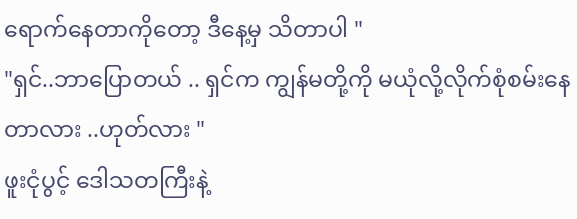ရောက်နေတာကိုတော့ ဒီနေ့မှ သိတာပါ "
"ရှင်..ဘာပြောတယ် .. ရှင်က ကျွန်မတို့ကို မယုံလို့လိုက်စုံစမ်းနေတာလား ..ဟုတ်လား "
ဖူးငုံပွင့် ဒေါသတကြီးနဲ့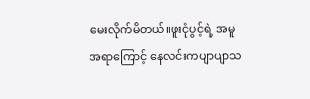မေးလိုက်မိတယ်။ဖူးငုံပွင့်ရဲ့ အမူအရာကြောင့် နေလင်းကပျာပျာသ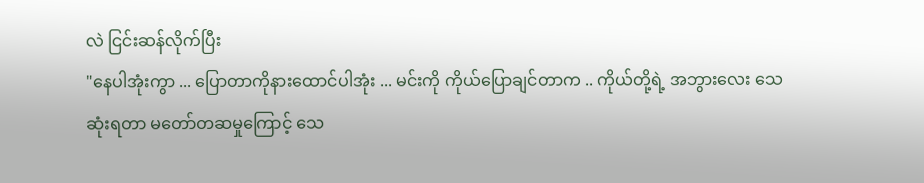လဲ ငြင်းဆန်လိုက်ပြီး
"နေပါအုံးကွာ ... ပြောတာကိုနားထောင်ပါအုံး ... မင်းကို ကိုယ်ပြောချင်တာက .. ကိုယ်တို့ရဲ့ အဘွားလေး သေဆုံးရတာ မတော်တဆမှုကြောင့် သေ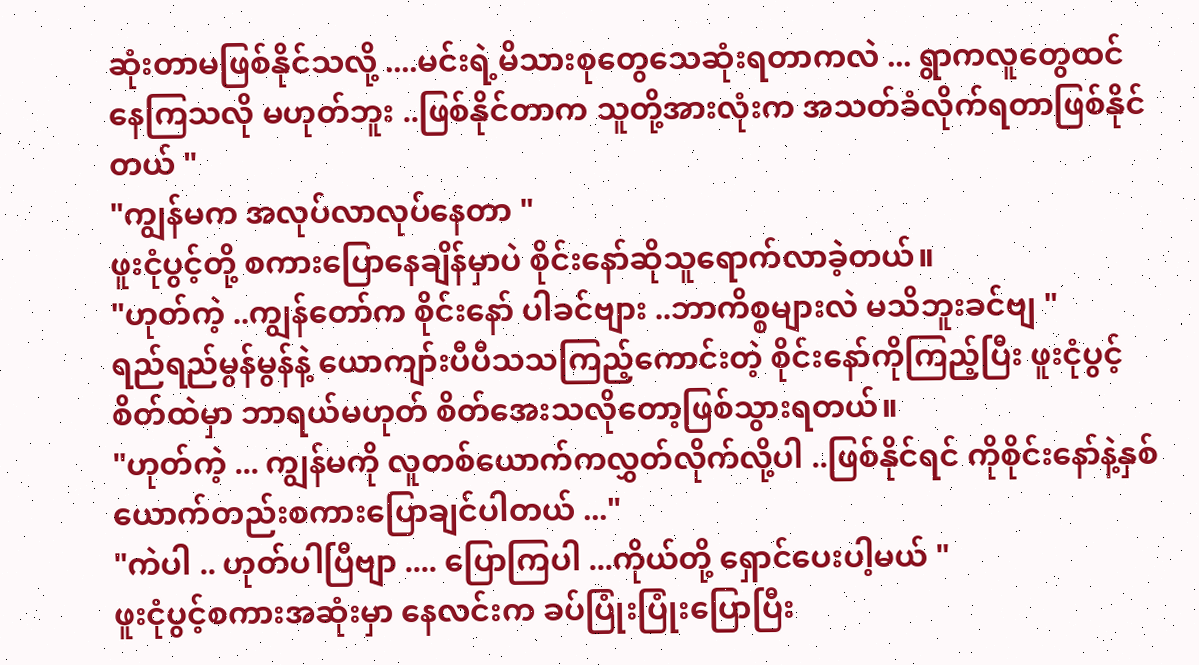ဆုံးတာမဖြစ်နိုင်သလို့ ....မင်းရဲ့မိသားစုတွေသေဆုံးရတာကလဲ ... ရွာကလူတွေထင်နေကြသလို မဟုတ်ဘူး ..ဖြစ်နိုင်တာက သူတို့အားလုံးက အသတ်ခံလိုက်ရတာဖြစ်နိုင်တယ် "
"ကျွန်မက အလုပ်လာလုပ်နေတာ "
ဖူးငုံပွင့်တို့ စကားပြောနေချိန်မှာပဲ စိုင်းနော်ဆိုသူရောက်လာခဲ့တယ်။
"ဟုတ်ကဲ့ ..ကျွန်တော်က စိုင်းနော် ပါခင်ဗျား ..ဘာကိစ္စများလဲ မသိဘူးခင်ဗျ "
ရည်ရည်မွန်မွန်နဲ့ ယောကျာ်းပီပီသသကြည့်ကောင်းတဲ့ စိုင်းနော်ကိုကြည့်ပြီး ဖူးငုံပွင့်စိတ်ထဲမှာ ဘာရယ်မဟုတ် စိတ်အေးသလိုတော့ဖြစ်သွားရတယ်။
"ဟုတ်ကဲ့ ... ကျွန်မကို လူတစ်ယောက်ကလွှတ်လိုက်လို့ပါ ..ဖြစ်နိုင်ရင် ကိုစိုင်းနော်နဲ့နှစ်ယောက်တည်းစကားပြောချင်ပါတယ် ..."
"ကဲပါ .. ဟုတ်ပါပြီဗျာ .... ပြောကြပါ ...ကိုယ်တို့ ရှောင်ပေးပါ့မယ် "
ဖူးငုံပွင့်စကားအဆုံးမှာ နေလင်းက ခပ်ပြုံးပြုံးပြောပြီး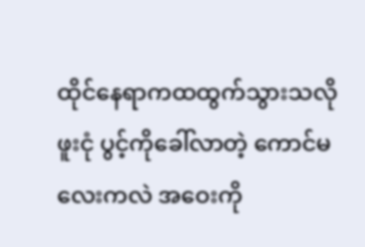ထိုင်နေရာကထထွက်သွားသလို ဖူးငုံ ပွင့်ကိုခေါ်လာတဲ့ ကောင်မလေးကလဲ အဝေးကို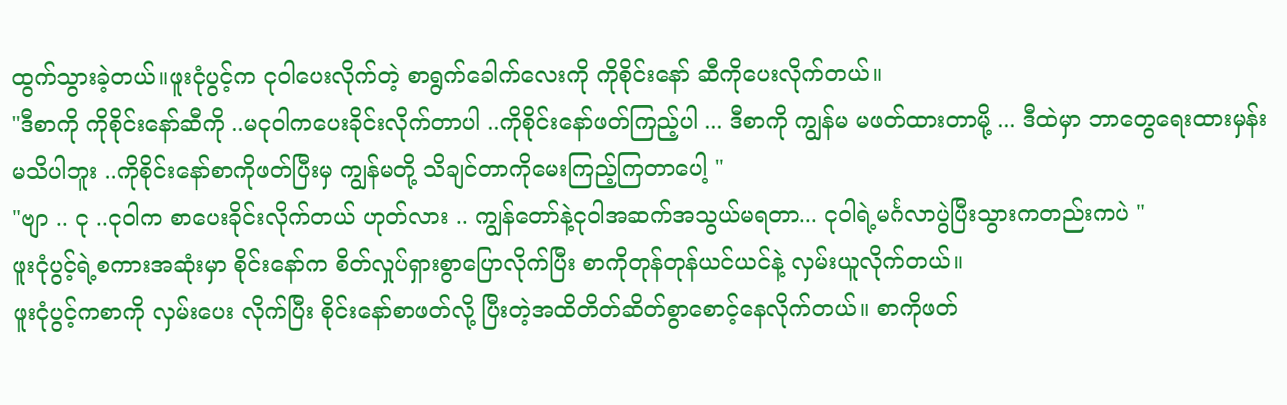ထွက်သွားခဲ့တယ်။ဖူးငုံပွင့်က ငုဝါပေးလိုက်တဲ့ စာရွက်ခေါက်လေးကို ကိုစိုင်းနော် ဆီကိုပေးလိုက်တယ်။
"ဒီစာကို ကိုစိုင်းနော်ဆီကို ..မငုဝါကပေးခိုင်းလိုက်တာပါ ..ကိုစိုင်းနော်ဖတ်ကြည့်ပါ ... ဒီစာကို ကျွန်မ မဖတ်ထားတာမို့ ... ဒီထဲမှာ ဘာတွေရေးထားမှန်းမသိပါဘူး ..ကိုစိုင်းနော်စာကိုဖတ်ပြီးမှ ကျွန်မတို့ သိချင်တာကိုမေးကြည့်ကြတာပေါ့ "
"ဗျာ .. ငု ..ငုဝါက စာပေးခိုင်းလိုက်တယ် ဟုတ်လား .. ကျွန်တော်နဲ့ငုဝါအဆက်အသွယ်မရတာ... ငုဝါရဲ့မင်္ဂလာပွဲပြီးသွားကတည်းကပဲ "
ဖူးငုံပွင့်ရဲ့စကားအဆုံးမှာ စိုင်းနော်က စိတ်လှုပ်ရှားစွာပြောလိုက်ပြီး စာကိုတုန်တုန်ယင်ယင်နဲ့ လှမ်းယူလိုက်တယ်။
ဖူးငုံပွင့်ကစာကို လှမ်းပေး လိုက်ပြီး စိုင်းနော်စာဖတ်လို့ ပြီးတဲ့အထိတိတ်ဆိတ်စွာစောင့်နေလိုက်တယ်။ စာကိုဖတ်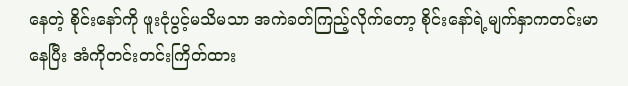နေတဲ့ စိုင်းနော်ကို ဖူးငုံပွင့်မသိမသာ အကဲခတ်ကြည့်လိုက်တော့ စိုင်းနော်ရဲ့မျက်နှာကတင်းမာနေပြီး အံကိုတင်းတင်းကြိတ်ထား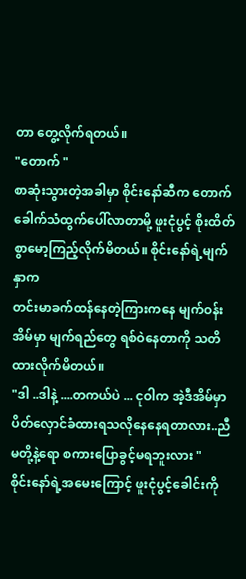တာ တွေ့လိုက်ရတယ်။
"တောက် "
စာဆုံးသွားတဲ့အခါမှာ စိုင်းနော်ဆီက တောက်ခေါက်သံထွက်ပေါ်လာတာမို့ ဖူးငုံပွင့် စိုးထိတ်စွာမော့ကြည့်လိုက်မိတယ်။ စိုင်းနော်ရဲ့မျက်နှာက
တင်းမာခက်ထန်နေတဲ့ကြားကနေ မျက်ဝန်းအိမ်မှာ မျက်ရည်တွေ ရစ်ဝဲနေတာကို သတိထားလိုက်မိတယ်။
"ဒါ ..ဒါနဲ့ ....တကယ်ပဲ ... ငုဝါက အဲ့ဒီအိမ်မှာ ပိတ်လှောင်ခံထားရသလိုနေနေရတာလား..ညီမတို့နဲ့ရော စကားပြောခွင့်မရဘူးလား "
စိုင်းနော်ရဲ့အမေးကြောင့် ဖူးငုံပွင့်ခေါင်းကို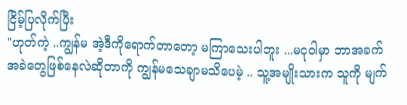ငြိမ့်ပြလိုက်ပြီး
"ဟုတ်ကဲ့ ..ကျွန်မ အဲ့ဒီကိုရောက်တာတော့ မကြာသေးပါဘူး ...မငုဝါမှာ ဘာအခက်အခဲတွေဖြစ်နေလဲဆိုတာကို ကျွန်မသေချာမသိပေမဲ့ .. သူ့အမျိုးသားက သူကို မျက်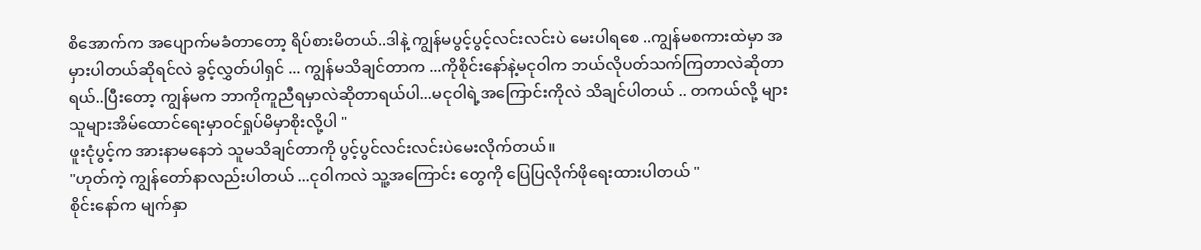စိအောက်က အပျောက်မခံတာတော့ ရိပ်စားမိတယ်..ဒါနဲ့ ကျွန်မပွင့်ပွင့်လင်းလင်းပဲ မေးပါရစေ ..ကျွန်မစကားထဲမှာ အမှားပါတယ်ဆိုရင်လဲ ခွင့်လွှတ်ပါရှင် ... ကျွန်မသိချင်တာက ...ကိုစိုင်းနော်နဲ့မငုဝါက ဘယ်လိုပတ်သက်ကြတာလဲဆိုတာရယ်..ပြီးတော့ ကျွန်မက ဘာကိုကူညီရမှာလဲဆိုတာရယ်ပါ...မငုဝါရဲ့အကြောင်းကိုလဲ သိချင်ပါတယ် .. တကယ်လို့ များ သူများအိမ်ထောင်ရေးမှာဝင်ရှုပ်မိမှာစိုးလို့ပါ "
ဖူးငုံပွင့်က အားနာမနေဘဲ သူမသိချင်တာကို ပွင့်ပွင်လင်းလင်းပဲမေးလိုက်တယ်။
"ဟုတ်ကဲ့ ကျွန်တော်နာလည်းပါတယ် ...ငုဝါကလဲ သူ့အကြောင်း တွေကို ပြေပြလိုက်ဖိုရေးထားပါတယ် "
စိုင်းနော်က မျက်နှာ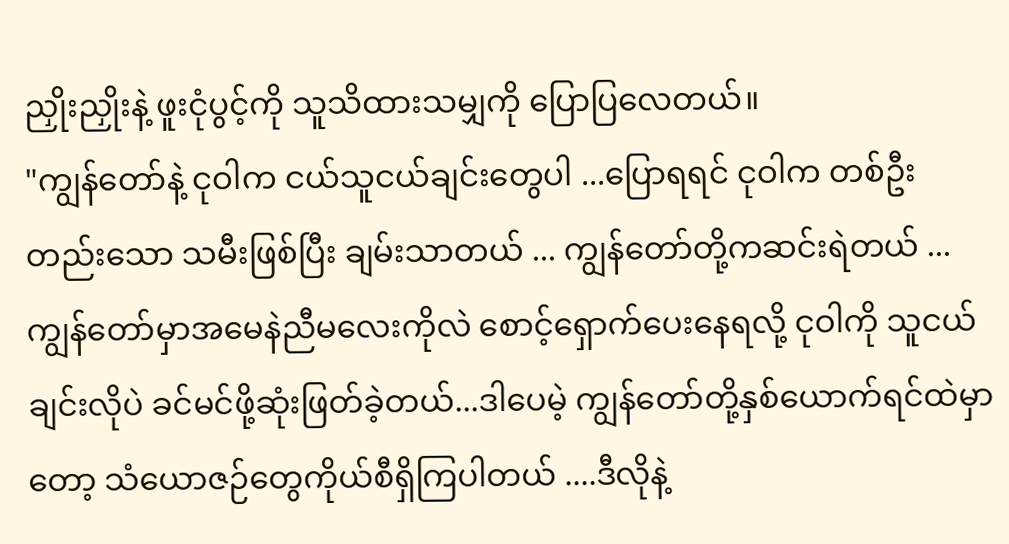ညှိုးညှိုးနဲ့ ဖူးငုံပွင့်ကို သူသိထားသမျှကို ပြောပြလေတယ်။
"ကျွန်တော်နဲ့ ငုဝါက ငယ်သူငယ်ချင်းတွေပါ ...ပြောရရင် ငုဝါက တစ်ဦးတည်းသော သမီးဖြစ်ပြီး ချမ်းသာတယ် ... ကျွန်တော်တို့ကဆင်းရဲတယ် ... ကျွန်တော်မှာအမေနဲညီမလေးကိုလဲ စောင့်ရှောက်ပေးနေရလို့ ငုဝါကို သူငယ်ချင်းလိုပဲ ခင်မင်ဖို့ဆုံးဖြတ်ခဲ့တယ်...ဒါပေမဲ့ ကျွန်တော်တို့နှစ်ယောက်ရင်ထဲမှာတော့ သံယောဇဉ်တွေကိုယ်စီရှိကြပါတယ် ....ဒီလိုနဲ့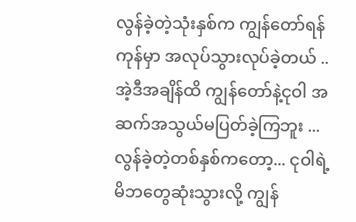လွန်ခဲ့တဲ့သုံးနှစ်က ကျွန်တော်ရန်ကုန်မှာ အလုပ်သွားလုပ်ခဲ့တယ် .. အဲ့ဒီအချိန်ထိ ကျွန်တော်နဲ့ငုဝါ အဆက်အသွယ်မပြတ်ခဲ့ကြဘူး ...လွန်ခဲ့တဲ့တစ်နှစ်ကတော့... ငုဝါရဲ့မိဘတွေဆုံးသွားလို့ ကျွန်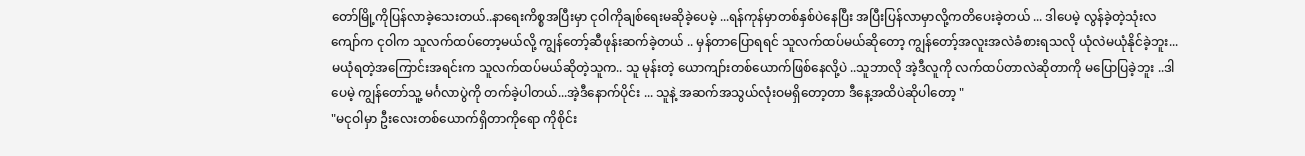တော်မြို့ကိုပြန်လာခဲ့သေးတယ်..နာရေးကိစ္စအပြီးမှာ ငုဝါကိုချစ်ရေးမဆိုခဲ့ပေမဲ့ ...ရန်ကုန်မှာတစ်နှစ်ပဲနေပြီး အပြီးပြန်လာမှာလို့ကတိပေးခဲ့တယ် ... ဒါပေမဲ့ လွန်ခဲ့တဲ့သုံးလကျော်က ငုဝါက သူလက်ထပ်တော့မယ်လို့ ကျွန်တော့်ဆီဖုန်းဆက်ခဲ့တယ် .. မှန်တာပြောရရင် သူလက်ထပ်မယ်ဆိုတော့ ကျွန်တော့်အလူးအလဲခံစားရသလို ယုံလဲမယုံနိုင်ခဲ့ဘူး...မယုံရတဲ့အကြောင်းအရင်းက သူလက်ထပ်မယ်ဆိုတဲ့သူက.. သူ မုန်းတဲ့ ယောကျာ်းတစ်ယောက်ဖြစ်နေလို့ပဲ ..သူဘာလို အဲ့ဒီလူကို လက်ထပ်တာလဲဆိုတာကို မပြောပြခဲ့ဘူး ..ဒါပေမဲ့ ကျွန်တော်သူ့ မင်္ဂလာပွဲကို တက်ခဲ့ပါတယ်...အဲ့ဒီနောက်ပိုင်း ... သူနဲ့ အဆက်အသွယ်လုံးဝမရှိတော့တာ ဒီနေ့အထိပဲဆိုပါတော့ "
"မငုဝါမှာ ဦးလေးတစ်ယောက်ရှိတာကိုရော ကိုစိုင်း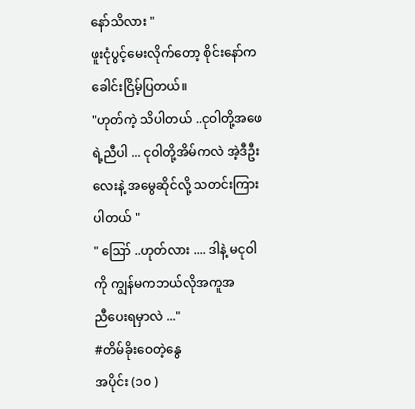နော်သိလား "
ဖူးငုံပွင့်မေးလိုက်တော့ စိုင်းနော်က ခေါင်းငြိမ့်ပြတယ်။
"ဟုတ်ကဲ့ သိပါတယ် ..ငုဝါတို့အဖေရဲ့ညီပါ ... ငုဝါတို့အိမ်ကလဲ အဲ့ဒီဦးလေးနဲ့ အမွေဆိုင်လို့ သတင်းကြားပါတယ် "
" ဪ ..ဟုတ်လား .... ဒါနဲ့ မငုဝါကို ကျွန်မကဘယ်လိုအကူအ
ညီပေးရမှာလဲ ..."
#တိမ်ခိုးဝေတဲ့နွေ
အပိုင်း (၁၀ )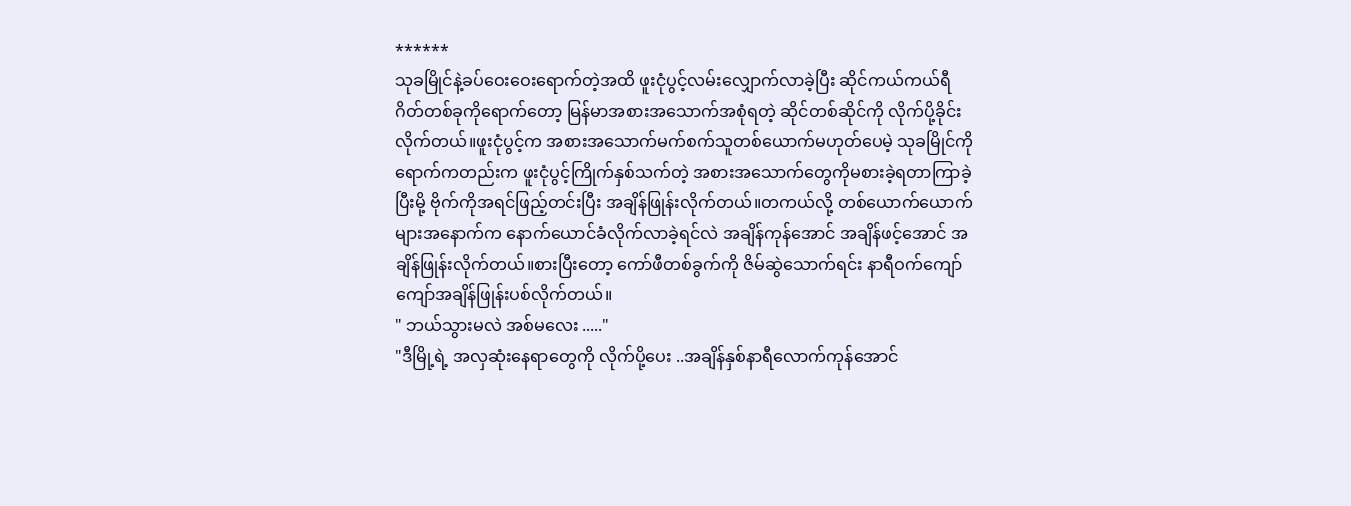******
သုခမြိုင်နဲ့ခပ်ဝေးဝေးရောက်တဲ့အထိ ဖူးငုံပွင့်လမ်းလျှောက်လာခဲ့ပြီး ဆိုင်ကယ်ကယ်ရီဂိတ်တစ်ခုကိုရောက်တော့ မြန်မာအစားအသောက်အစုံရတဲ့ ဆိုင်တစ်ဆိုင်ကို လိုက်ပို့ခိုင်းလိုက်တယ်။ဖူးငုံပွင့်က အစားအသောက်မက်စက်သူတစ်ယောက်မဟုတ်ပေမဲ့ သုခမြိုင်ကို ရောက်ကတည်းက ဖူးငုံပွင့်ကြိုက်နှစ်သက်တဲ့ အစားအသောက်တွေကိုမစားခဲ့ရတာကြာခဲ့ပြီးမို့ ဗိုက်ကိုအရင်ဖြည့်တင်းပြီး အချိန်ဖြုန်းလိုက်တယ်။တကယ်လို့ တစ်ယောက်ယောက်များအနောက်က နောက်ယောင်ခံလိုက်လာခဲ့ရင်လဲ အချိန်ကုန်အောင် အချိန်ဖင့်အောင် အချိန်ဖြုန်းလိုက်တယ်။စားပြီးတော့ ကော်ဖီတစ်ခွက်ကို ဇိမ်ဆွဲသောက်ရင်း နာရီဝက်ကျော်ကျော်အချိန်ဖြုန်းပစ်လိုက်တယ်။
" ဘယ်သွားမလဲ အစ်မလေး ....."
"ဒီမြို့ရဲ့ အလှဆုံးနေရာတွေကို လိုက်ပို့ပေး ..အချိန်နှစ်နာရီလောက်ကုန်အောင်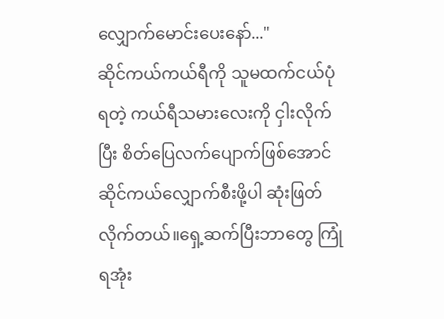လျှောက်မောင်းပေးနော်..."
ဆိုင်ကယ်ကယ်ရီကို သူမထက်ငယ်ပုံရတဲ့ ကယ်ရီသမားလေးကို ငှါးလိုက်ပြီး စိတ်ပြေလက်ပျောက်ဖြစ်အောင် ဆိုင်ကယ်လျှောက်စီးဖို့ပါ ဆုံးဖြတ်လိုက်တယ်။ရှေ့ဆက်ပြီးဘာတွေ ကြုံရအုံး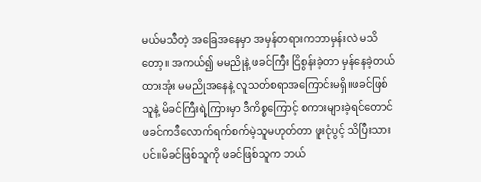မယ်မသီတဲ့ အခြေအနေမှာ အမှန်တရားကဘာမှန်းလဲ မသိတော့။ အကယ်၍ မမညိုနဲ့ ဖခင်ကြီး ငြိစွန်းခဲ့တာ မှန်နေခဲ့တယ် ထားအုံး မမညိုအနေနဲ့ လူသတ်စရာအကြောင်းမရှိ။ဖခင်ဖြစ်သူနဲ့ မိခင်ကြီးရဲ့ကြားမှာ ဒီကိစ္စကြောင့် စကားများခဲ့ရင်တောင် ဖခင်ကဒီလောက်ရက်စက်မဲ့သူမဟုတ်တာ ဖူးငုံပွင့် သိပြီးသားပင်။မိခင်ဖြစ်သူကို ဖခင်ဖြစ်သူက ဘယ်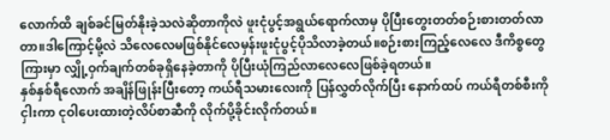လောက်ထိ ချစ်ခင်မြတ်နိုးခဲ့သလဲဆိုတာကိုလဲ ဖူးငုံပွင့်အရွယ်ရောက်လာမှ ပိုပြီးတွေးတတ်စဉ်းစားတတ်လာတာ။ဒါကြောင့်မို့လဲ သိလေလေမဖြစ်နိုင်လေမှန်းဖူးငုံပွင့်ပိုသိလာခဲ့တယ်။စဉ်းစားကြည့်လေလေ ဒီကိစ္စတွေ ကြားမှာ လျှို့ဝှက်ချက်တစ်ခုရှိနေခဲ့တာကို ပိုပြီးယုံကြည်လာလေလေဖြစ်ခဲ့ရတယ်။
နှစ်နှစ်ရီလောက် အချိန်ဖြုန်းပြီးတော့ ကယ်ရီသမားလေးကို ပြန်လွှတ်လိုက်ပြီး နောက်ထပ် ကယ်ရီတစ်စီးကိုငှါးကာ ငုဝါပေးထားတဲ့လိပ်စာဆီကို လိုက်ပို့ခိုင်းလိုက်တယ်။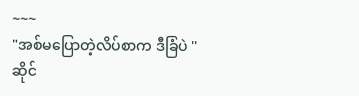~~~
"အစ်မပြောတဲ့လိပ်စာက ဒီခြံပဲ ''
ဆိုင်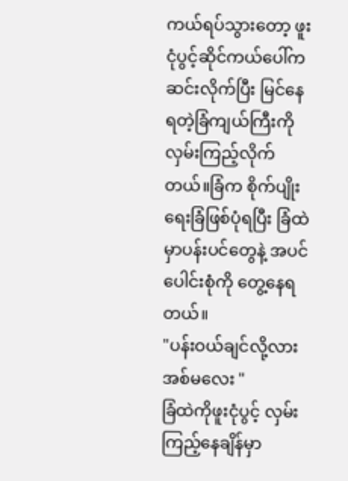ကယ်ရပ်သွားတော့ ဖူးငုံပွင့်ဆိုင်ကယ်ပေါ်ကဆင်းလိုက်ပြီး မြင်နေရတဲ့ခြံကျယ်ကြီးကို လှမ်းကြည့်လိုက်တယ်။ခြံက စိုက်ပျိုးရေးခြံဖြစ်ပုံရပြီး ခြံထဲမှာပန်းပင်တွေနဲ့ အပင်ပေါင်းစုံကို တွေ့နေရတယ်။
"ပန်းဝယ်ချင်လို့လား အစ်မလေး "
ခြံထဲကိုဖူးငုံပွင့် လှမ်းကြည့်နေချိန်မှာ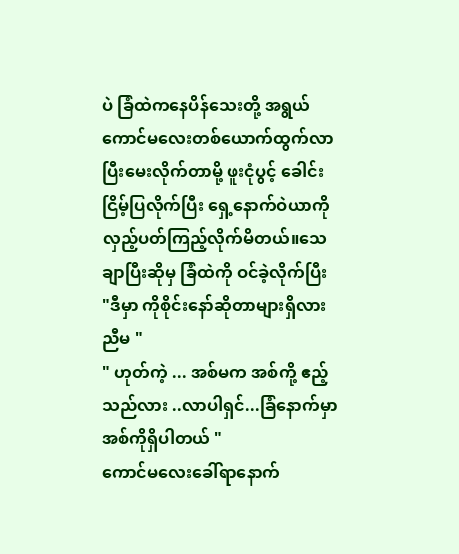ပဲ ခြံထဲကနေပိန်သေးတို့ အရွယ်ကောင်မလေးတစ်ယောက်ထွက်လာပြီးမေးလိုက်တာမို့ ဖူးငုံပွင့် ခေါင်းငြိမ့်ပြလိုက်ပြီး ရှေ့နောက်ဝဲယာကို လှည့်ပတ်ကြည့်လိုက်မိတယ်။သေချာပြီးဆိုမှ ခြံထဲကို ဝင်ခဲ့လိုက်ပြီး
"ဒီမှာ ကိုစိုင်းနော်ဆိုတာများရှိလားညီမ "
" ဟုတ်ကဲ့ ... အစ်မက အစ်ကို့ ဧည့်သည်လား ..လာပါရှင်...ခြံနောက်မှာ အစ်ကိုရှိပါတယ် "
ကောင်မလေးခေါ်ရာနောက်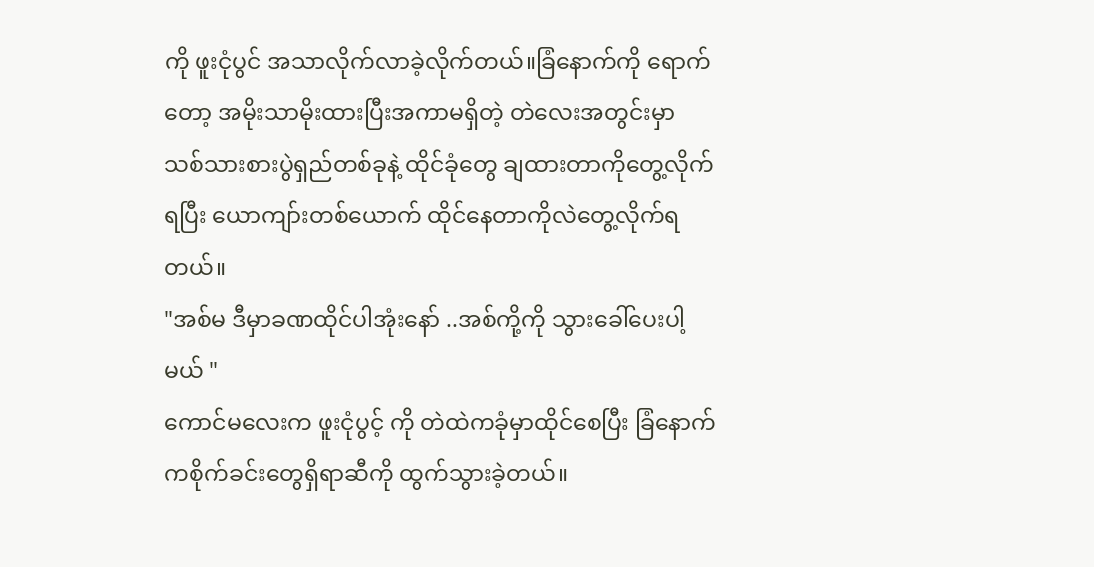ကို ဖူးငုံပွင် အသာလိုက်လာခဲ့လိုက်တယ်။ခြံနောက်ကို ရောက်တော့ အမိုးသာမိုးထားပြီးအကာမရှိတဲ့ တဲလေးအတွင်းမှာ သစ်သားစားပွဲရှည်တစ်ခုနဲ့ ထိုင်ခုံတွေ ချထားတာကိုတွေ့လိုက်ရပြီး ယောကျာ်းတစ်ယောက် ထိုင်နေတာကိုလဲတွေ့လိုက်ရတယ်။
"အစ်မ ဒီမှာခဏထိုင်ပါအုံးနော် ..အစ်ကို့ကို သွားခေါ်ပေးပါ့မယ် "
ကောင်မလေးက ဖူးငုံပွင့် ကို တဲထဲကခုံမှာထိုင်စေပြီး ခြံနောက်ကစိုက်ခင်းတွေရှိရာဆီကို ထွက်သွားခဲ့တယ်။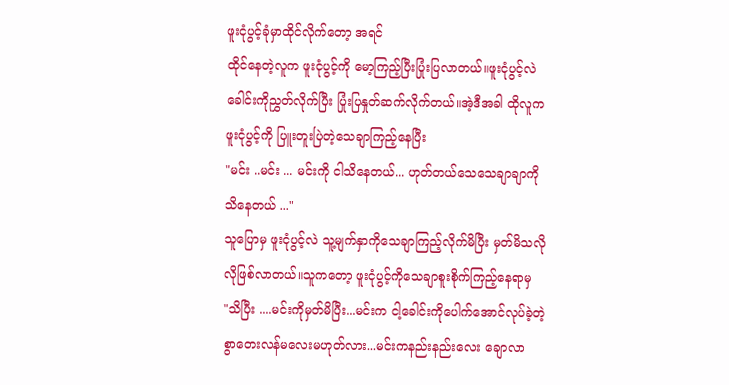ဖူးငုံပွင့်ခုံမှာထိုင်လိုက်တော့ အရင်
ထိုင်နေတဲ့လူက ဖူးငုံပွင့်ကို မော့ကြည့်ပြီးပြုံးပြလာတယ်။ဖူးငုံပွင့်လဲ ခေါင်းကိုညွှတ်လိုက်ပြီး ပြုံးပြနှုတ်ဆက်လိုက်တယ်။အဲ့ဒီအခါ ထိုလူကဖူးငုံပွင့်ကို ပြူးတူးပြဲတဲ့သေချာကြည့်နေပြီး
"မင်း ..မင်း ... မင်းကို ငါသိနေတယ်... ဟုတ်တယ်သေသေချာချာကို သိနေတယ် ..."
သူပြောမှ ဖူးငုံပွင့်လဲ သူ့မျက်နှာကိုသေချာကြည့်လိုက်မိပြီး မှတ်မိသလိုလိုဖြစ်လာတယ်။သူကတော့ ဖူးငုံပွင့်ကိုသေချာစူးစိုက်ကြည့်နေရာမှ
"သိပြီး ....မင်းကိုမှတ်မိပြီး...မင်းက ငါ့ခေါင်းကိုပေါက်အောင်လုပ်ခဲ့တဲ့စွာတေးလန်မလေးမဟုတ်လား...မင်းကနည်းနည်းလေး ချောလာ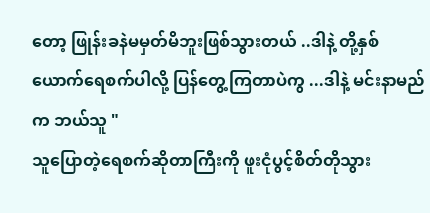တော့ ဖြုန်းခနဲမမှတ်မိဘူးဖြစ်သွားတယ် ..ဒါနဲ့ တို့နှစ်ယောက်ရေစက်ပါလို့ ပြန်တွေ့ကြတာပဲကွ ...ဒါနဲ့ မင်းနာမည်က ဘယ်သူ "
သူပြောတဲ့ရေစက်ဆိုတာကြီးကို ဖူးငုံပွင့်စိတ်တိုသွား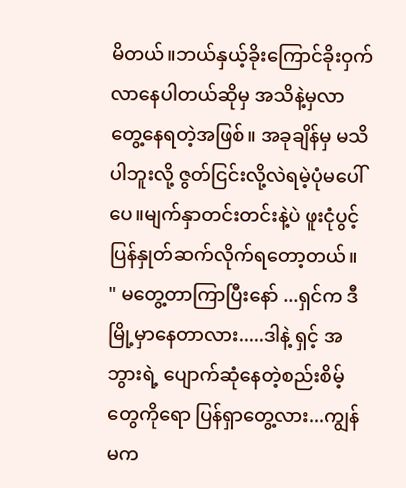မိတယ်။ဘယ်နှယ့်ခိုးကြောင်ခိုးဝှက်လာနေပါတယ်ဆိုမှ အသိနဲ့မှလာတွေ့နေရတဲ့အဖြစ်။ အခုချိန်မှ မသိပါဘူးလို့ ဇွတ်ငြင်းလို့လဲရမဲ့ပုံမပေါ်ပေ။မျက်နှာတင်းတင်းနဲ့ပဲ ဖူးငုံပွင့်ပြန်နှုတ်ဆက်လိုက်ရတော့တယ်။
" မတွေ့တာကြာပြီးနော် ...ရှင်က ဒီမြို့မှာနေတာလား.....ဒါနဲ့ ရှင့် အဘွားရဲ့ ပျောက်ဆုံနေတဲ့စည်းစိမ့်တွေကိုရော ပြန်ရှာတွေ့လား...ကျွန်မက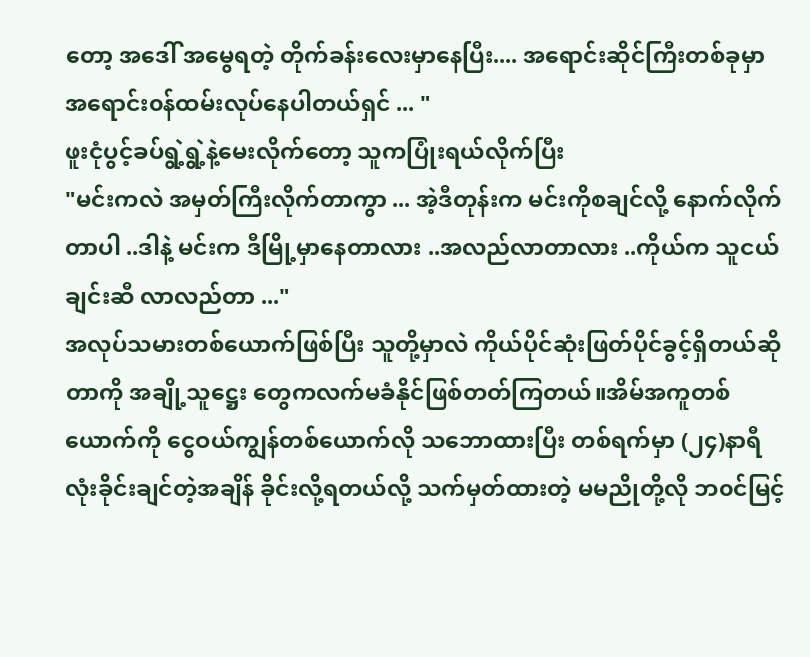တော့ အဒေါ် အမွေရတဲ့ တိုက်ခန်းလေးမှာနေပြီး.... အရောင်းဆိုင်ကြီးတစ်ခုမှာ အရောင်း၀န်ထမ်းလုပ်နေပါတယ်ရှင် ... "
ဖူးငုံပွင့်ခပ်ရွဲ့ရွဲ့နဲ့မေးလိုက်တော့ သူကပြုံးရယ်လိုက်ပြီး
"မင်းကလဲ အမှတ်ကြီးလိုက်တာကွာ ... အဲ့ဒီတုန်းက မင်းကိုစချင်လို့ နောက်လိုက်တာပါ ..ဒါနဲ့ မင်းက ဒီမြို့မှာနေတာလား ..အလည်လာတာလား ..ကိုယ်က သူငယ်ချင်းဆီ လာလည်တာ ..."
အလုပ်သမားတစ်ယောက်ဖြစ်ပြီး သူတို့မှာလဲ ကိုယ်ပိုင်ဆုံးဖြတ်ပိုင်ခွင့်ရှိတယ်ဆိုတာကို အချို့သူဋ္ဌေး တွေကလက်မခံနိုင်ဖြစ်တတ်ကြတယ်။အိမ်အကူတစ်ယောက်ကို ငွေဝယ်ကျွန်တစ်ယောက်လို သဘောထားပြီး တစ်ရက်မှာ (၂၄)နာရီလုံးခိုင်းချင်တဲ့အချိန် ခိုင်းလို့ရတယ်လို့ သက်မှတ်ထားတဲ့ မမညိုတို့လို ဘ၀င်မြင့်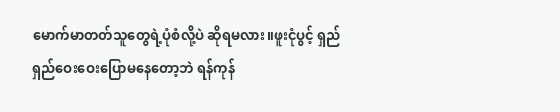မောက်မာတတ်သူတွေရဲ့ပုံစံလို့ပဲ ဆိုရမလား။ဖူးငုံပွင့် ရှည်ရှည်ဝေးဝေးပြောမနေတော့ဘဲ ရန်ကုန်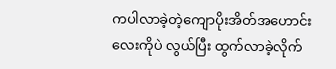ကပါလာခဲ့တဲ့ကျောပိုးအိတ်အဟောင်းလေးကိုပဲ လွယ်ပြီး ထွက်လာခဲ့လိုက်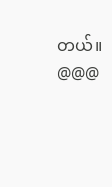တယ်။
@@@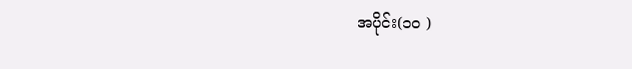အပိုင်း(၁၀ )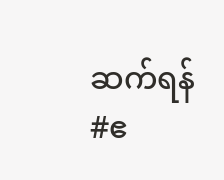ဆက်ရန်
#ဧ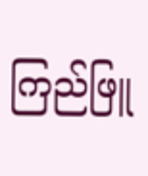ကြည်ဖြူ